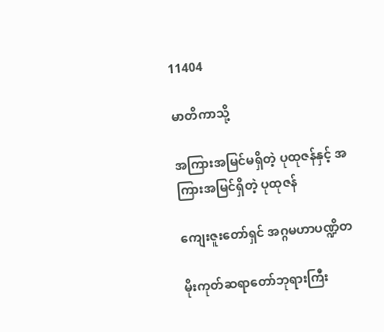11404

မာတိကာသို့

အကြားအမြင်မရှိတဲ့ ပုထုဇန်နှင့် အကြားအမြင်ရှိတဲ့ ပုထုဇန်

ကျေးဇူးတော်ရှင် အဂ္ဂမဟာပဏ္ဍိတ

မိုးကုတ်ဆရာတော်ဘုရားကြီး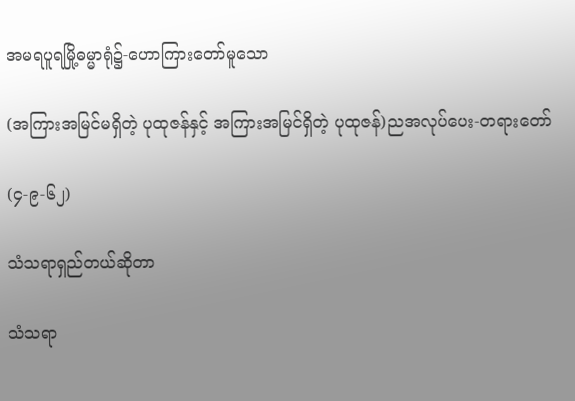အမရပူရမြို့ဓမ္မာရုံ၌-ဟောကြားတော်မူသော

(အကြားအမြင်မရှိတဲ့ ပုထုဇန်နှင့် အကြားအမြင်ရှိတဲ့ ပုထုဇန်)ညအလုပ်ပေး-တရားတော်

(၄-၉-၆၂)

သံသရာရှည်တယ်ဆိုတာ

သံသရာ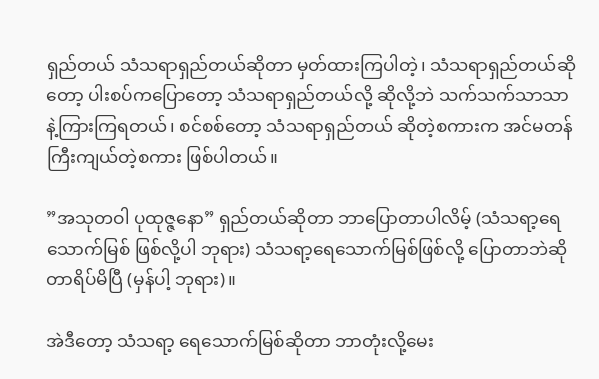ရှည်တယ် သံသရာရှည်တယ်ဆိုတာ မှတ်ထားကြပါတဲ့၊ သံသရာရှည်တယ်ဆိုတော့ ပါးစပ်ကပြောတော့ သံသရာရှည်တယ်လို့ ဆိုလို့ဘဲ သက်သက်သာသာနဲ့ကြားကြရတယ်၊ စင်စစ်တော့ သံသရာရှည်တယ် ဆိုတဲ့စကားက အင်မတန်ကြီးကျယ်တဲ့စကား ဖြစ်ပါတယ်။

”အသုတဝါ ပုထုဇ္ဇနော” ရှည်တယ်ဆိုတာ ဘာပြောတာပါလိမ့် (သံသရာ့ရေသောက်မြစ် ဖြစ်လို့ပါ ဘုရား) သံသရာ့ရေသောက်မြစ်ဖြစ်လို့ ပြောတာဘဲဆိုတာရိပ်မိပြီ (မှန်ပါ့ ဘုရား)။

အဲဒီတော့ သံသရာ့ ရေသောက်မြစ်ဆိုတာ ဘာတုံးလို့မေး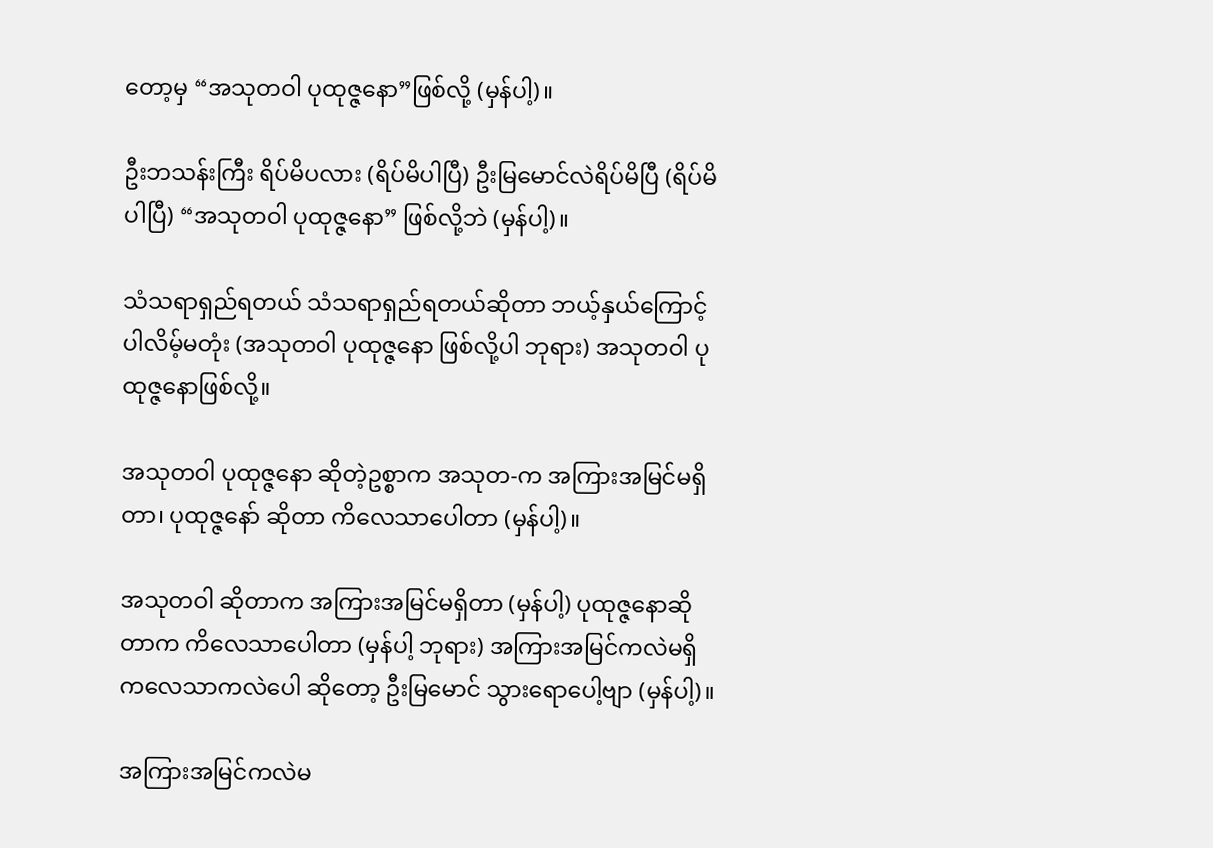တော့မှ “အသုတဝါ ပုထုဇ္ဇနော”ဖြစ်လို့ (မှန်ပါ့)။

ဦးဘသန်းကြီး ရိပ်မိပလား (ရိပ်မိပါပြီ) ဦးမြမောင်လဲရိပ်မိပြီ (ရိပ်မိပါပြီ) “အသုတဝါ ပုထုဇ္ဇနော” ဖြစ်လို့ဘဲ (မှန်ပါ့)။

သံသရာရှည်ရတယ် သံသရာရှည်ရတယ်ဆိုတာ ဘယ့်နှယ်ကြောင့်ပါလိမ့်မတုံး (အသုတဝါ ပုထုဇ္ဇနော ဖြစ်လို့ပါ ဘုရား) အသုတဝါ ပုထုဇ္ဇနောဖြစ်လို့။

အသုတဝါ ပုထုဇ္ဇနော ဆိုတဲ့ဥစ္စာက အသုတ-က အကြားအမြင်မရှိတာ၊ ပုထုဇ္ဇနော် ဆိုတာ ကိလေသာပေါတာ (မှန်ပါ့)။

အသုတဝါ ဆိုတာက အကြားအမြင်မရှိတာ (မှန်ပါ့) ပုထုဇ္ဇနောဆိုတာက ကိလေသာပေါတာ (မှန်ပါ့ ဘုရား) အကြားအမြင်ကလဲမရှိ ကလေသာကလဲပေါ ဆိုတော့ ဦးမြမောင် သွားရောပေါ့ဗျာ (မှန်ပါ့)။

အကြားအမြင်ကလဲမ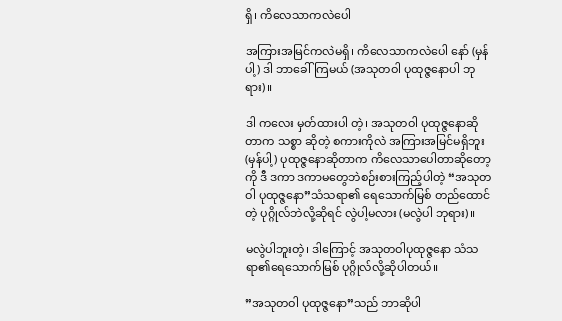ရှိ၊ ကိလေသာကလဲပေါ

အကြားအမြင်ကလဲမရှိ၊ ကိလေသာကလဲပေါ နော် (မှန်ပါ့) ဒါ ဘာခေါ်ကြမယ် (အသုတဝါ ပုထုဇ္ဇနောပါ ဘုရား)။

ဒါ ကလေး မှတ်ထားပါ တဲ့၊ အသုတဝါ ပုထုဇ္ဇနောဆိုတာက သစ္စာ ဆိုတဲ့ စကားကိုလဲ အကြားအမြင်မရှိဘူး (မှန်ပါ့) ပုထုဇ္ဇနောဆိုတာက ကိလေသာပေါတာဆိုတော့ကို ဒီ ဒကာ ဒကာမတွေဘဲစဉ်းစားကြည့်ပါတဲ့ “အသုတဝါ ပုထုဇ္ဇနော”သံသရာ၏ ရေသောက်မြစ် တည်ထောင်တဲ့ ပုဂ္ဂိုလ်ဘဲလို့ဆိုရင် လွဲပါ့မလား (မလွဲပါ ဘုရား)။

မလွဲပါဘူးတဲ့၊ ဒါကြောင့် အသုတဝါပုထုဇ္ဇနော သံသရာ၏ရေသောက်မြစ် ပုဂ္ဂိုလ်လို့ဆိုပါတယ်။

”အသုတဝါ ပုထုဇ္ဇနော”သည် ဘာဆိုပါ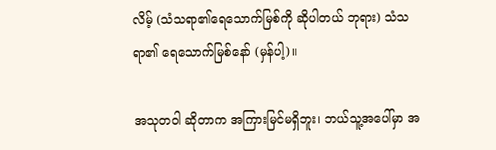လိမ့် (သံသရာ၏ရေသောက်မြစ်ကို ဆိုပါတယ် ဘုရား) သံသရာ၏ ရေသောက်မြစ်နော် (မှန်ပါ့)။

အသုတဝါ ဆိုတာက အကြားမြင်မရှိဘူး၊ ဘယ်သူ့အပေါ်မှာ အ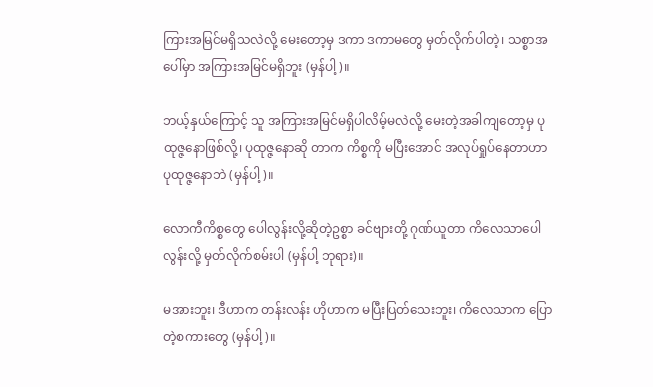ကြားအမြင်မရှိသလဲလို့ မေးတော့မှ ဒကာ ဒကာမတွေ မှတ်လိုက်ပါတဲ့၊ သစ္စာအပေါ်မှာ အကြားအမြင်မရှိဘူး (မှန်ပါ့)။

ဘယ့်နှယ်ကြောင့် သူ အကြားအမြင်မရှိပါလိမ့်မလဲလို့ မေးတဲ့အခါကျတော့မှ ပုထုဇ္ဇနောဖြစ်လို့၊ ပုထုဇ္ဇနောဆို တာက ကိစ္စကို မပြီးအောင် အလုပ်ရှုပ်နေတာဟာ ပုထုဇ္ဇနောဘဲ (မှန်ပါ့)။

လောကီကိစ္စတွေ ပေါလွန်းလို့ဆိုတဲ့ဥစ္စာ ခင်ဗျားတို့ ဂုဏ်ယူတာ ကိလေသာပေါလွန်းလို့ မှတ်လိုက်စမ်းပါ (မှန်ပါ့ ဘုရား)။

မအားဘူး၊ ဒီဟာက တန်းလန်း ဟိုဟာက မပြီးပြတ်သေးဘူး၊ ကိလေသာက ပြောတဲ့စကားတွေ (မှန်ပါ့)။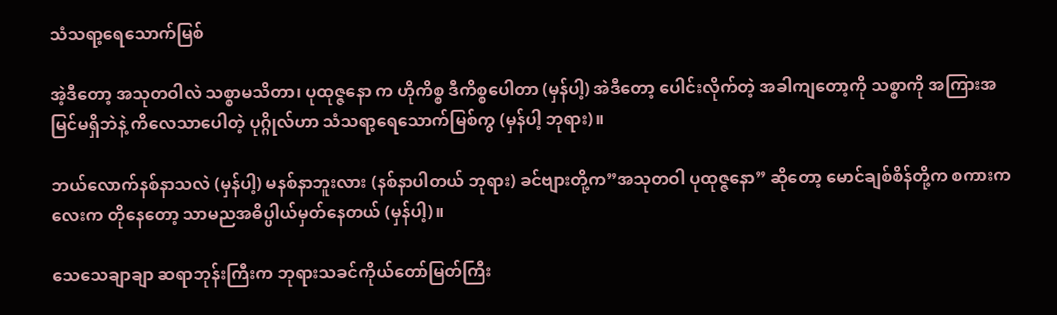သံသရာ့ရေသောက်မြစ်

အဲ့ဒီတော့ အသုတဝါလဲ သစ္စာမသိတာ၊ ပုထုဇ္ဇနော က ဟိုကိစ္စ ဒီကိစ္စပေါတာ (မှန်ပါ့) အဲဒီတော့ ပေါင်းလိုက်တဲ့ အခါကျတော့ကို သစ္စာကို အကြားအမြင်မရှိဘဲနဲ့ ကိလေသာပေါတဲ့ ပုဂ္ဂိုလ်ဟာ သံသရာ့ရေသောက်မြစ်ကွ (မှန်ပါ့ ဘုရား)။

ဘယ်လောက်နစ်နာသလဲ (မှန်ပါ့) မနစ်နာဘူးလား (နစ်နာပါတယ် ဘုရား) ခင်ဗျားတို့က”အသုတဝါ ပုထုဇ္ဇနော” ဆိုတော့ မောင်ချစ်စိန်တို့က စကားကလေးက တိုနေတော့ သာမညအဓိပ္ပါယ်မှတ်နေတယ် (မှန်ပါ့)။

သေသေချာချာ ဆရာဘုန်းကြီးက ဘုရားသခင်ကိုယ်တော်မြတ်ကြီး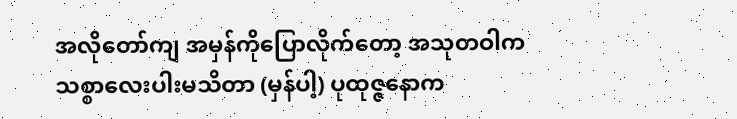အလိုတော်ကျ အမှန်ကိုပြောလိုက်တော့ အသုတဝါက သစ္စာလေးပါးမသိတာ (မှန်ပါ့) ပုထုဇ္ဇနောက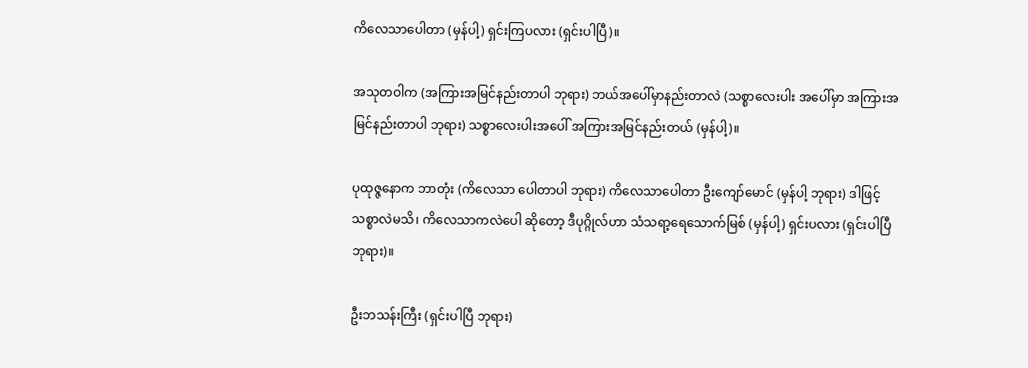ကိလေသာပေါတာ (မှန်ပါ့) ရှင်းကြပလား (ရှင်းပါပြီ)။

အသုတဝါက (အကြားအမြင်နည်းတာပါ ဘုရား) ဘယ်အပေါ်မှာနည်းတာလဲ (သစ္စာလေးပါး အပေါ်မှာ အကြားအမြင်နည်းတာပါ ဘုရား) သစ္စာလေးပါးအပေါ် အကြားအမြင်နည်းတယ် (မှန်ပါ့)။

ပုထုဇ္ဇနောက ဘာတုံး (ကိလေသာ ပေါတာပါ ဘုရား) ကိလေသာပေါတာ ဦးကျော်မောင် (မှန်ပါ့ ဘုရား) ဒါဖြင့်သစ္စာလဲမသိ၊ ကိလေသာကလဲပေါ ဆိုတော့ ဒီပုဂ္ဂိုလ်ဟာ သံသရာ့ရေသောက်မြစ် (မှန်ပါ့) ရှင်းပလား (ရှင်းပါပြီ ဘုရား)။

ဦးဘသန်းကြီး (ရှင်းပါပြီ ဘုရား)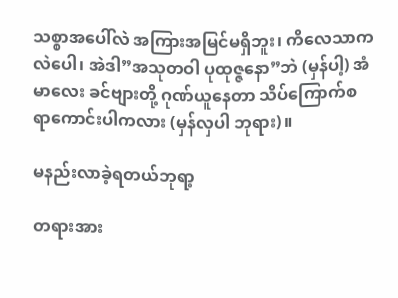သစ္စာအပေါ်လဲ အကြားအမြင်မရှိဘူး၊ ကိလေသာကလဲပေါ၊ အဲဒါ”အသုတဝါ ပုထုဇ္ဇနော”ဘဲ (မှန်ပါ့) အံမာလေး ခင်ဗျားတို့ ဂုဏ်ယူနေတာ သိပ်ကြောက်စရာကောင်းပါကလား (မှန်လှပါ ဘုရား)။

မနည်းလာခဲ့ရတယ်ဘုရာ့

တရားအား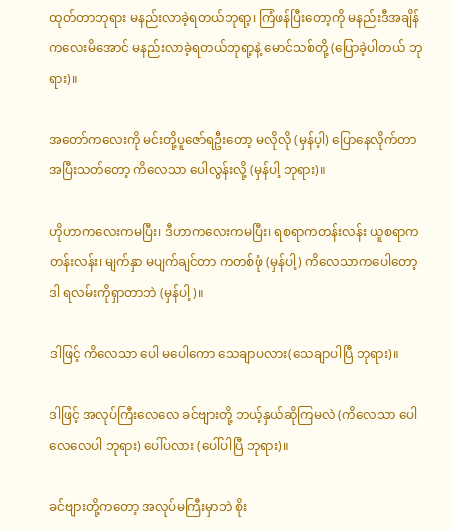ထုတ်တာဘုရား မနည်းလာခဲ့ရတယ်ဘုရာ့၊ ကြံဖန်ပြီးတော့ကို မနည်းဒီအချိန်ကလေးမိအောင် မနည်းလာခဲ့ရတယ်ဘုရာ့နဲ့ မောင်သစ်တို့ (ပြောခဲ့ပါတယ် ဘုရား)။

အတော်ကလေးကို မင်းတို့ပူဇော်ရဦးတော့ မလိုလို (မှန်ပ့ါ) ပြောနေလိုက်တာ အပြီးသတ်တော့ ကိလေသာ ပေါလွန်းလို့ (မှန်ပါ့ ဘုရား)။

ဟိုဟာကလေးကမပြီး၊ ဒီဟာကလေးကမပြီး၊ ရစရာကတန်းလန်း ယူစရာက တန်းလန်း၊ မျက်နှာ မပျက်ချင်တာ ကတစ်ဖုံ (မှန်ပါ့) ကိလေသာကပေါတော့ ဒါ ရလမ်းကိုရှာတာဘဲ (မှန်ပါ့)။

ဒါဖြင့် ကိလေသာ ပေါ မပေါကော သေချာပလား(သေချာပါပြီ ဘုရား)။

ဒါဖြင့် အလုပ်ကြီးလေလေ ခင်ဗျားတို့ ဘယ့်နှယ်ဆိုကြမလဲ (ကိလေသာ ပေါလေလေပါ ဘုရား) ပေါ်ပလား (ပေါ်ပါပြီ ဘုရား)။

ခင်ဗျားတို့ကတော့ အလုပ်မကြီးမှာဘဲ စိုး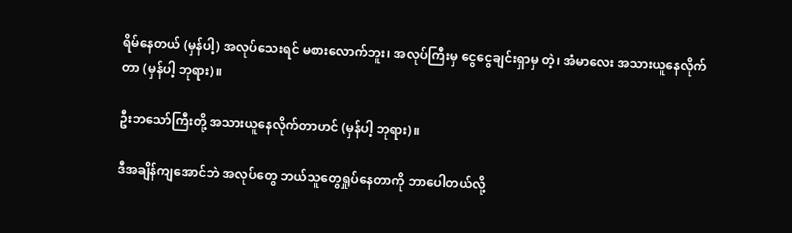ရိမ်နေတယ် (မှန်ပါ့) အလုပ်သေးရင် မစားလောက်ဘူး၊ အလုပ်ကြီးမှ ငွေငွေချင်းရှာမှ တဲ့၊ အံမာလေး အသားယူနေလိုက်တာ (မှန်ပါ့ ဘုရား)။

ဦးဘသော်ကြီးတို့ အသားယူနေလိုက်တာဟင် (မှန်ပါ့ ဘုရား)။

ဒီအချိန်ကျအောင်ဘဲ အလုပ်တွေ ဘယ်သူတွေရှုပ်နေတာကို ဘာပေါတယ်လို့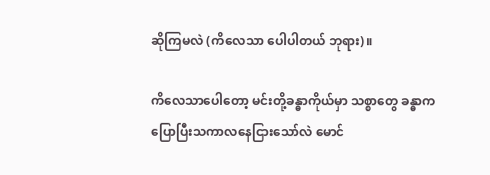ဆိုကြမလဲ (ကိလေသာ ပေါပါတယ် ဘုရား)။

ကိလေသာပေါတော့ မင်းတို့ခန္ဓာကိုယ်မှာ သစ္စာတွေ ခန္ဓာက ပြောပြီးသကာလနေငြားသော်လဲ မောင်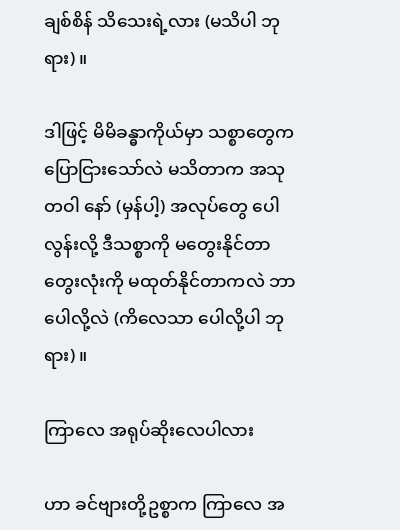ချစ်စိန် သိသေးရဲ့လား (မသိပါ ဘုရား)။

ဒါဖြင့် မိမိခန္ဓာကိုယ်မှာ သစ္စာတွေက ပြောငြားသော်လဲ မသိတာက အသုတဝါ နော် (မှန်ပါ့) အလုပ်တွေ ပေါလွန်းလို့ ဒီသစ္စာကို မတွေးနိုင်တာ တွေးလုံးကို မထုတ်နိုင်တာကလဲ ဘာပေါလို့လဲ (ကိလေသာ ပေါလို့ပါ ဘုရား)။

ကြာလေ အရုပ်ဆိုးလေပါလား

ဟာ ခင်ဗျားတို့ဥစ္စာက ကြာလေ အ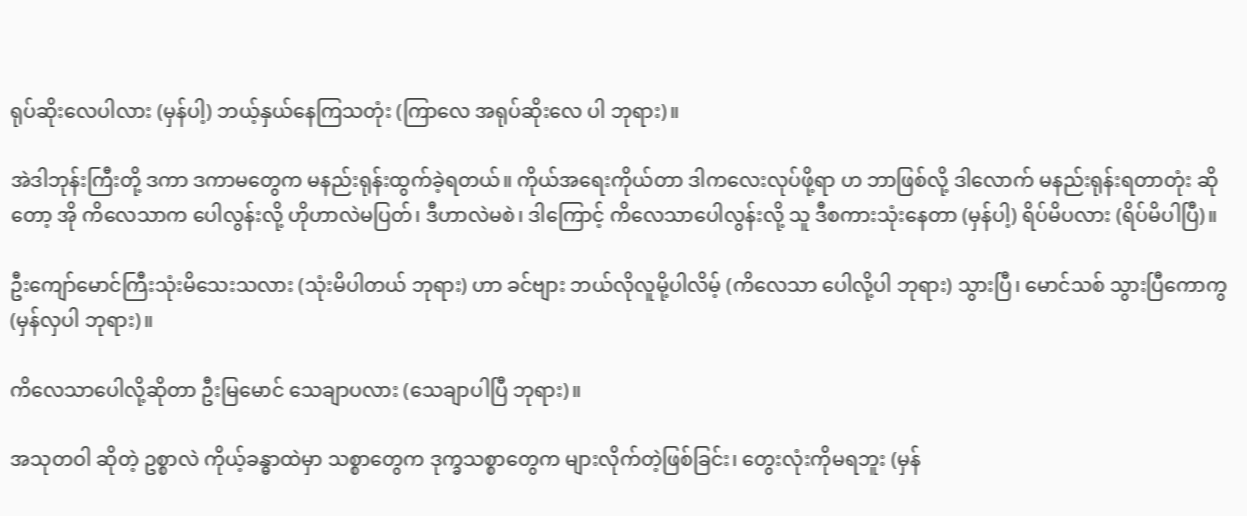ရုပ်ဆိုးလေပါလား (မှန်ပါ့) ဘယ့်နှယ်နေကြသတုံး (ကြာလေ အရုပ်ဆိုးလေ ပါ ဘုရား)။

အဲဒါဘုန်းကြီးတို့ ဒကာ ဒကာမတွေက မနည်းရုန်းထွက်ခဲ့ရတယ်။ ကိုယ်အရေးကိုယ်တာ ဒါကလေးလုပ်ဖို့ရာ ဟ ဘာဖြစ်လို့ ဒါလောက် မနည်းရုန်းရတာတုံး ဆိုတော့ အို ကိလေသာက ပေါလွန်းလို့ ဟိုဟာလဲမပြတ်၊ ဒီဟာလဲမစဲ၊ ဒါကြောင့် ကိလေသာပေါလွန်းလို့ သူ ဒီစကားသုံးနေတာ (မှန်ပါ့) ရိပ်မိပလား (ရိပ်မိပါပြီ)။

ဦးကျော်မောင်ကြီးသုံးမိသေးသလား (သုံးမိပါတယ် ဘုရား) ဟာ ခင်ဗျား ဘယ်လိုလူမို့ပါလိမ့် (ကိလေသာ ပေါလို့ပါ ဘုရား) သွားပြီ၊ မောင်သစ် သွားပြီကောကွ (မှန်လှပါ ဘုရား)။

ကိလေသာပေါလို့ဆိုတာ ဦးမြမောင် သေချာပလား (သေချာပါပြီ ဘုရား)။

အသုတဝါ ဆိုတဲ့ ဥစ္စာလဲ ကိုယ့်ခန္ဓာထဲမှာ သစ္စာတွေက ဒုက္ခသစ္စာတွေက များလိုက်တဲ့ဖြစ်ခြင်း၊ တွေးလုံးကိုမရဘူး (မှန်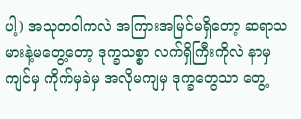ပါ့) အသုတဝါကလဲ အကြားအမြင်မရှိတော့ ဆရာသမားနဲ့မတွေ့တော့ ဒုက္ခသစ္စာ လက်ရှိကြီးကိုလဲ နာမှ ကျင်မှ ကိုက်မှခဲမှ အလိုမကျမှ ဒုက္ခတွေသာ တွေ့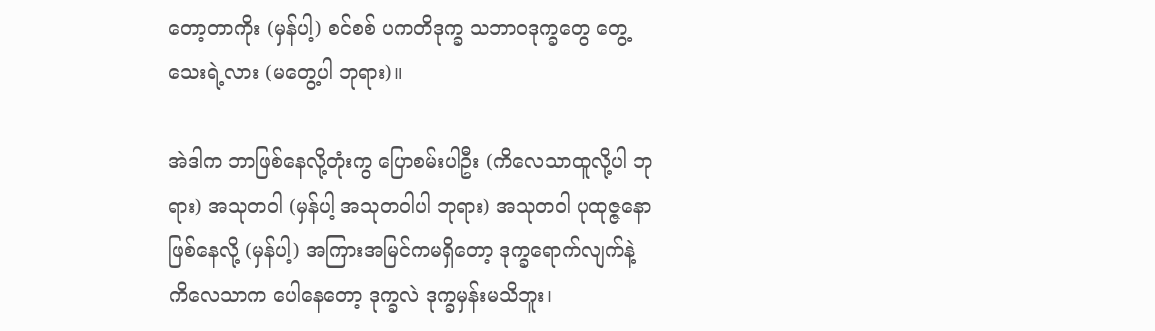တော့တာကိုး (မှန်ပါ့) စင်စစ် ပကတိဒုက္ခ သဘာဝဒုက္ခတွေ တွေ့သေးရဲ့လား (မတွေ့ပါ ဘုရား)။

အဲဒါက ဘာဖြစ်နေလို့တုံးကွ ပြောစမ်းပါဦး (ကိလေသာထူလို့ပါ ဘုရား) အသုတဝါ (မှန်ပါ့ အသုတဝါပါ ဘုရား) အသုတဝါ ပုထုဇ္ဇနောဖြစ်နေလို့ (မှန်ပါ့) အကြားအမြင်ကမရှိတော့ ဒုက္ခရောက်လျက်နဲ့ ကိလေသာက ပေါနေတော့ ဒုက္ခလဲ ဒုက္ခမှန်းမသိဘူး၊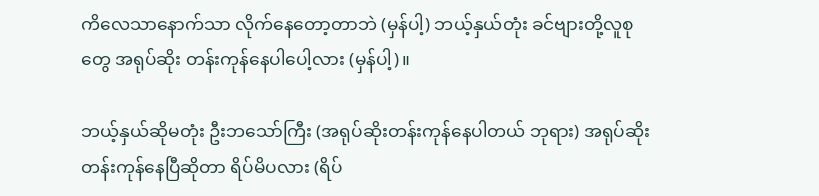ကိလေသာနောက်သာ လိုက်နေတော့တာဘဲ (မှန်ပါ့) ဘယ့်နှယ်တုံး ခင်ဗျားတို့လူစုတွေ အရုပ်ဆိုး တန်းကုန်နေပါပေါ့လား (မှန်ပါ့)။

ဘယ့်နှယ်ဆိုမတုံး ဦးဘသော်ကြီး (အရုပ်ဆိုးတန်းကုန်နေပါတယ် ဘုရား) အရုပ်ဆိုးတန်းကုန်နေပြီဆိုတာ ရိပ်မိပလား (ရိပ်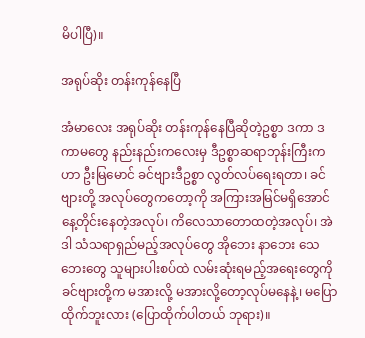မိပါပြီ)။

အရုပ်ဆိုး တန်းကုန်နေပြီ

အံမာလေး အရုပ်ဆိုး တန်းကုန်နေပြီဆိုတဲ့ဥစ္စာ ဒကာ ဒကာမတွေ နည်းနည်းကလေးမှ ဒီဥစ္စာဆရာဘုန်းကြီးက ဟာ ဦးမြမောင် ခင်ဗျားဒီဥစ္စာ လွတ်လပ်ရေးရတာ၊ ခင်ဗျားတို့ အလုပ်တွေကတော့ကို အကြားအမြင်မရှိအောင် နေ့တိုင်းနေတဲ့အလုပ်၊ ကိလေသာတောထတဲ့အလုပ်၊ အဲဒါ သံသရာရှည်မည့်အလုပ်တွေ အိုဘေး နာဘေး သေဘေးတွေ သူများပါးစပ်ထဲ လမ်းဆုံးရမည့်အရေးတွေကို ခင်ဗျားတို့က မအားလို့ မအားလို့တော့လုပ်မနေနဲ့၊ မပြောထိုက်ဘူးလား (ပြောထိုက်ပါတယ် ဘုရား)။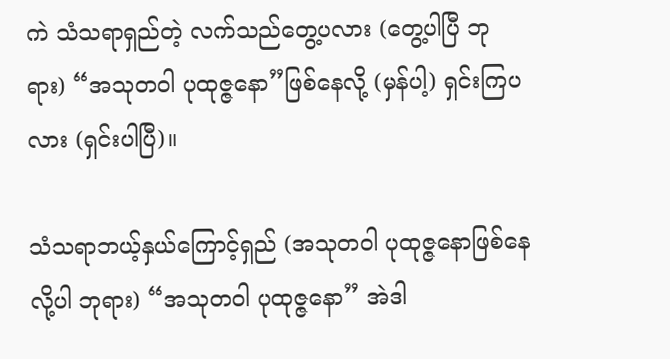ကဲ သံသရာရှည်တဲ့ လက်သည်တွေ့ပလား (တွေ့ပါပြီ ဘုရား) “အသုတဝါ ပုထုဇ္ဇနော”ဖြစ်နေလို့ (မှန်ပါ့) ရှင်းကြပလား (ရှင်းပါပြီ)။

သံသရာဘယ့်နှယ်ကြောင့်ရှည် (အသုတဝါ ပုထုဇ္ဇနောဖြစ်နေလို့ပါ ဘုရား) “အသုတဝါ ပုထုဇ္ဇနော” အဲဒါ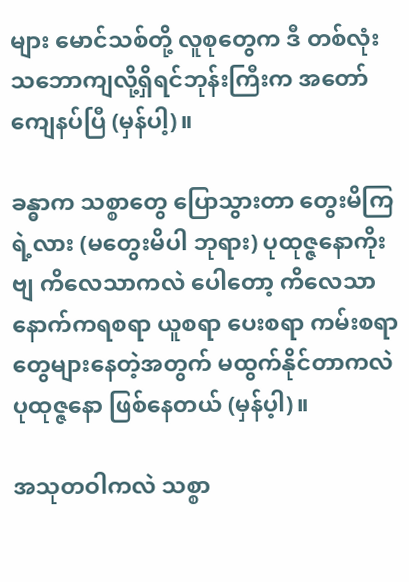များ မောင်သစ်တို့ လူစုတွေက ဒီ တစ်လုံး သဘောကျလို့ရှိရင်ဘုန်းကြီးက အတော်ကျေနပ်ပြီ (မှန်ပါ့)။

ခန္ဓာက သစ္စာတွေ ပြောသွားတာ တွေးမိကြရဲ့လား (မတွေးမိပါ ဘုရား) ပုထုဇ္ဇနောကိုးဗျ ကိလေသာကလဲ ပေါတော့ ကိလေသာနောက်ကရစရာ ယူစရာ ပေးစရာ ကမ်းစရာတွေများနေတဲ့အတွက် မထွက်နိုင်တာကလဲ ပုထုဇ္ဇနော ဖြစ်နေတယ် (မှန်ပ့ါ)။

အသုတဝါကလဲ သစ္စာ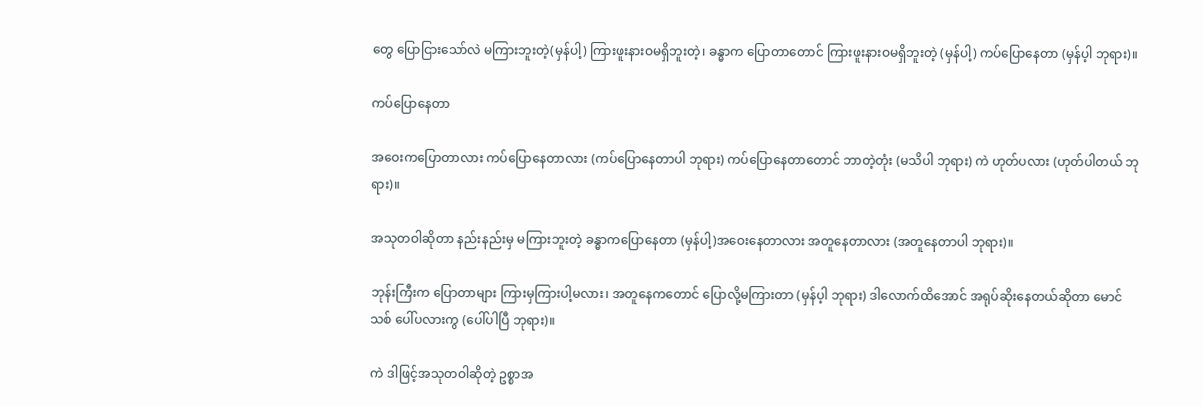တွေ ပြောငြားသော်လဲ မကြားဘူးတဲ့(မှန်ပါ့) ကြားဖူးနားဝမရှိဘူးတဲ့၊ ခန္ဓာက ပြောတာတောင် ကြားဖူးနားဝမရှိဘူးတဲ့ (မှန်ပါ့) ကပ်ပြောနေတာ (မှန်ပ့ါ ဘုရား)။

ကပ်ပြောနေတာ

အဝေးကပြောတာလား ကပ်ပြောနေတာလား (ကပ်ပြောနေတာပါ ဘုရား) ကပ်ပြောနေတာတောင် ဘာတဲ့တုံး (မသိပါ ဘုရား) ကဲ ဟုတ်ပလား (ဟုတ်ပါတယ် ဘုရား)။

အသုတဝါဆိုတာ နည်းနည်းမှ မကြားဘူးတဲ့ ခန္ဓာကပြောနေတာ (မှန်ပါ့)အဝေးနေတာလား အတူနေတာလား (အတူနေတာပါ ဘုရား)။

ဘုန်းကြီးက ပြောတာများ ကြားမှကြားပါ့မလား၊ အတူနေကတောင် ပြောလို့မကြားတာ (မှန်ပ့ါ ဘုရား) ဒါလောက်ထိအောင် အရုပ်ဆိုးနေတယ်ဆိုတာ မောင်သစ် ပေါ်ပလားကွ (ပေါ်ပါပြီ ဘုရား)။

ကဲ ဒါဖြင့်အသုတဝါဆိုတဲ့ ဥစ္စာအ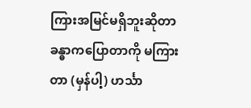ကြားအမြင်မရှိဘူးဆိုတာ ခန္ဓာကပြောတာကို မကြားတာ (မှန်ပါ့) ဟင်္သာ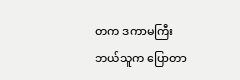တက ဒကာမကြီး ဘယ်သူက ပြောတာ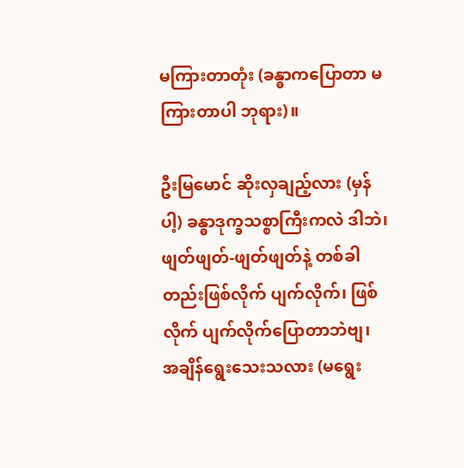မကြားတာတုံး (ခန္ဓာကပြောတာ မကြားတာပါ ဘုရား)။

ဦးမြမောင် ဆိုးလှချည့်လား (မှန်ပါ့) ခန္ဓာဒုက္ခသစ္စာကြီးကလဲ ဒါဘဲ၊ ဖျတ်ဖျတ်-ဖျတ်ဖျတ်နဲ့ တစ်ခါတည်းဖြစ်လိုက် ပျက်လိုက်၊ ဖြစ်လိုက် ပျက်လိုက်ပြောတာဘဲဗျ၊ အချိန်ရွေးသေးသလား (မရွေး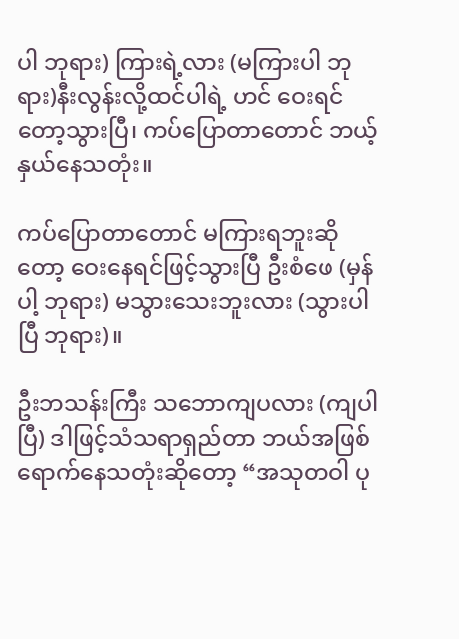ပါ ဘုရား) ကြားရဲ့လား (မကြားပါ ဘုရား)နီးလွန်းလို့ထင်ပါရဲ့ ဟင် ဝေးရင်တော့သွားပြီ၊ ကပ်ပြောတာတောင် ဘယ့်နှယ်နေသတုံး။

ကပ်ပြောတာတောင် မကြားရဘူးဆိုတော့ ဝေးနေရင်ဖြင့်သွားပြီ ဦးစံဖေ (မှန်ပါ့ ဘုရား) မသွားသေးဘူးလား (သွားပါပြီ ဘုရား)။

ဦးဘသန်းကြီး သဘောကျပလား (ကျပါပြီ) ဒါဖြင့်သံသရာရှည်တာ ဘယ်အဖြစ်ရောက်နေသတုံးဆိုတော့ “အသုတဝါ ပု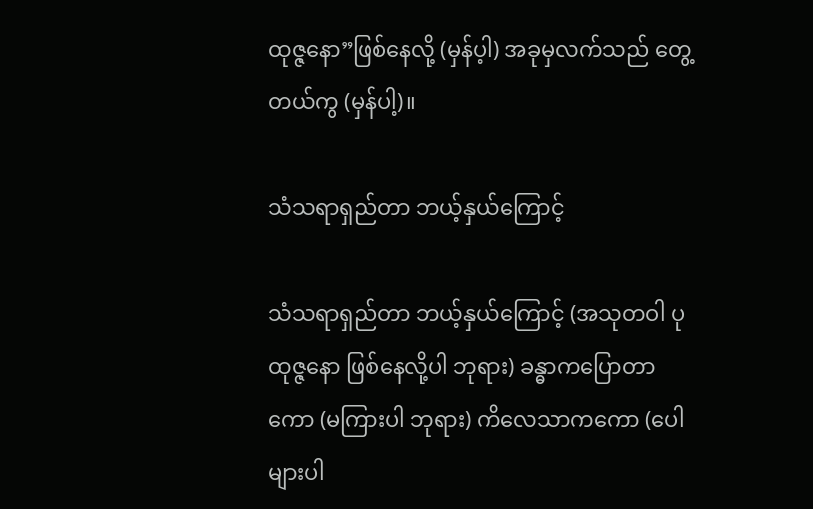ထုဇ္ဇနော”ဖြစ်နေလို့ (မှန်ပ့ါ) အခုမှလက်သည် တွေ့တယ်ကွ (မှန်ပါ့)။

သံသရာရှည်တာ ဘယ့်နှယ်ကြောင့်

သံသရာရှည်တာ ဘယ့်နှယ်ကြောင့် (အသုတဝါ ပုထုဇ္ဇနော ဖြစ်နေလို့ပါ ဘုရား) ခန္ဓာကပြောတာကော (မကြားပါ ဘုရား) ကိလေသာကကော (ပေါများပါ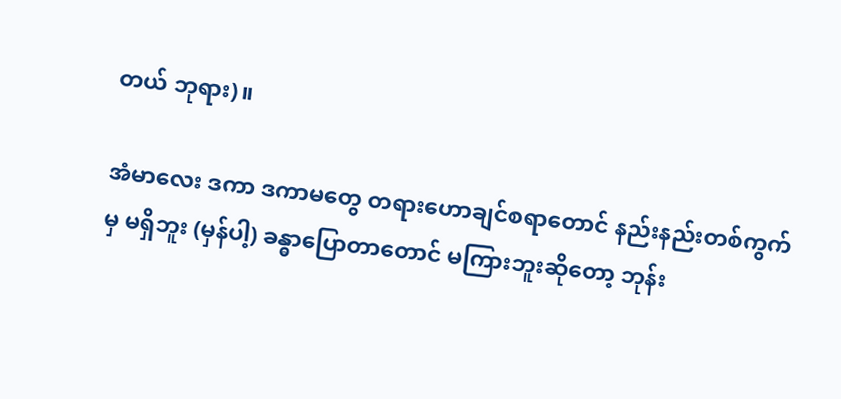တယ် ဘုရား)။

အံမာလေး ဒကာ ဒကာမတွေ တရားဟောချင်စရာတောင် နည်းနည်းတစ်ကွက်မှ မရှိဘူး (မှန်ပါ့) ခန္ဓာပြောတာတောင် မကြားဘူးဆိုတော့ ဘုန်း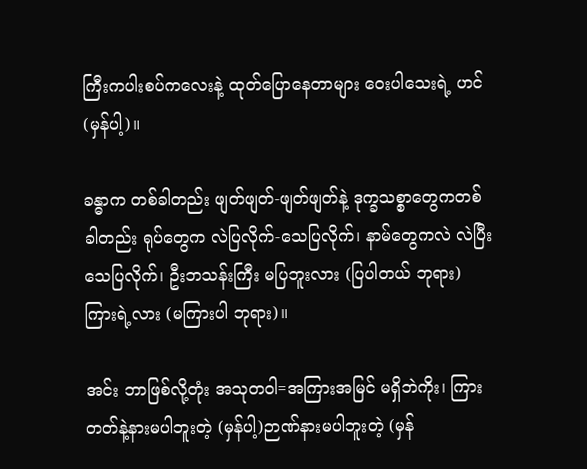ကြီးကပါးစပ်ကလေးနဲ့ ထုတ်ပြောနေတာများ ဝေးပါသေးရဲ့ ဟင် (မှန်ပါ့)။

ခန္ဓာက တစ်ခါတည်း ဖျတ်ဖျတ်-ဖျတ်ဖျတ်နဲ့ ဒုက္ခသစ္စာတွေကတစ်ခါတည်း ရုပ်တွေက လဲပြလိုက်-သေပြလိုက်၊ နာမ်တွေကလဲ လဲပြီး သေပြလိုက်၊ ဦးဘသန်းကြီး မပြဘူးလား (ပြပါတယ် ဘုရား) ကြားရဲ့လား (မကြားပါ ဘုရား)။

အင်း ဘာဖြစ်လို့တုံး အသုတဝါ=အကြားအမြင် မရှိဘဲကိုး၊ ကြားတတ်နဲ့နားမပါဘူးတဲ့ (မှန်ပါ့)ဉာဏ်နားမပါဘူးတဲ့ (မှန်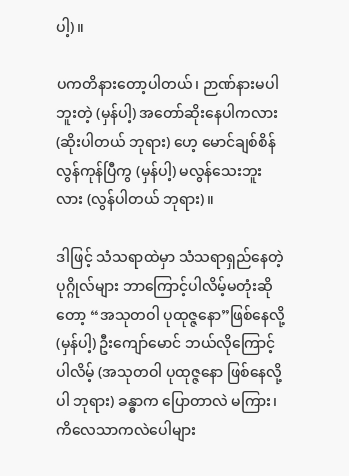ပါ့)။

ပကတိနားတော့ပါတယ်၊ ဉာဏ်နားမပါဘူးတဲ့ (မှန်ပါ့) အတော်ဆိုးနေပါကလား (ဆိုးပါတယ် ဘုရား) ဟေ့ မောင်ချစ်စိန် လွန်ကုန်ပြီကွ (မှန်ပါ့) မလွန်သေးဘူးလား (လွန်ပါတယ် ဘုရား)။

ဒါဖြင့် သံသရာထဲမှာ သံသရာရှည်နေတဲ့ ပုဂ္ဂိုလ်များ ဘာကြောင့်ပါလိမ့်မတုံးဆိုတော့ “အသုတဝါ ပုထုဇ္ဇနော”ဖြစ်နေလို့ (မှန်ပါ့) ဦးကျော်မောင် ဘယ်လိုကြောင့်ပါလိမ့် (အသုတဝါ ပုထုဇ္ဇနော ဖြစ်နေလို့ပါ ဘုရား) ခန္ဓာက ပြောတာလဲ မကြား၊ ကိလေသာကလဲပေါများ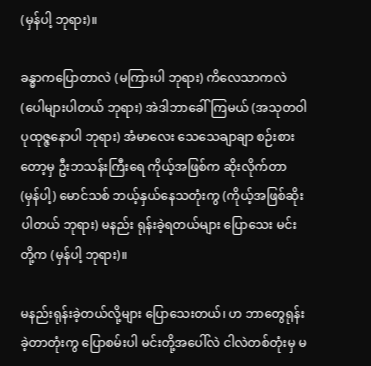(မှန်ပါ့ ဘုရား)။

ခန္ဓာကပြောတာလဲ (မကြားပါ ဘုရား) ကိလေသာကလဲ (ပေါများပါတယ် ဘုရား) အဲဒါဘာခေါ်ကြမယ် (အသုတဝါ ပုထုဇ္ဇနောပါ ဘုရား) အံမာလေး သေသေချာချာ စဉ်းစားတော့မှ ဦးဘသန်းကြီးရေ ကိုယ့်အဖြစ်က ဆိုးလိုက်တာ (မှန်ပါ့) မောင်သစ် ဘယ့်နှယ်နေသတုံးကွ (ကိုယ့်အဖြစ်ဆိုးပါတယ် ဘုရား) မနည်း ရုန်းခဲ့ရတယ်များ ပြောသေး မင်းတို့က (မှန်ပါ့ ဘုရား)။

မနည်းရုန်းခဲ့တယ်လို့များ ပြောသေးတယ်၊ ဟ ဘာတွေရုန်းခဲ့တာတုံးကွ ပြောစမ်းပါ မင်းတို့အပေါ်လဲ ငါလဲတစ်တုံးမှ မ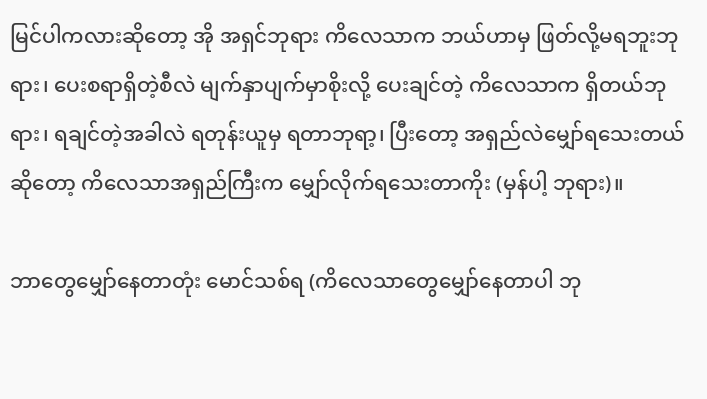မြင်ပါကလားဆိုတော့ အို အရှင်ဘုရား ကိလေသာက ဘယ်ဟာမှ ဖြတ်လို့မရဘူးဘုရား၊ ပေးစရာရှိတဲ့စီလဲ မျက်နှာပျက်မှာစိုးလို့ ပေးချင်တဲ့ ကိလေသာက ရှိတယ်ဘုရား၊ ရချင်တဲ့အခါလဲ ရတုန်းယူမှ ရတာဘုရာ့၊ ပြီးတော့ အရှည်လဲမျှော်ရသေးတယ်ဆိုတော့ ကိလေသာအရှည်ကြီးက မျှော်လိုက်ရသေးတာကိုး (မှန်ပါ့ ဘုရား)။

ဘာတွေမျှော်နေတာတုံး မောင်သစ်ရ (ကိလေသာတွေမျှော်နေတာပါ ဘု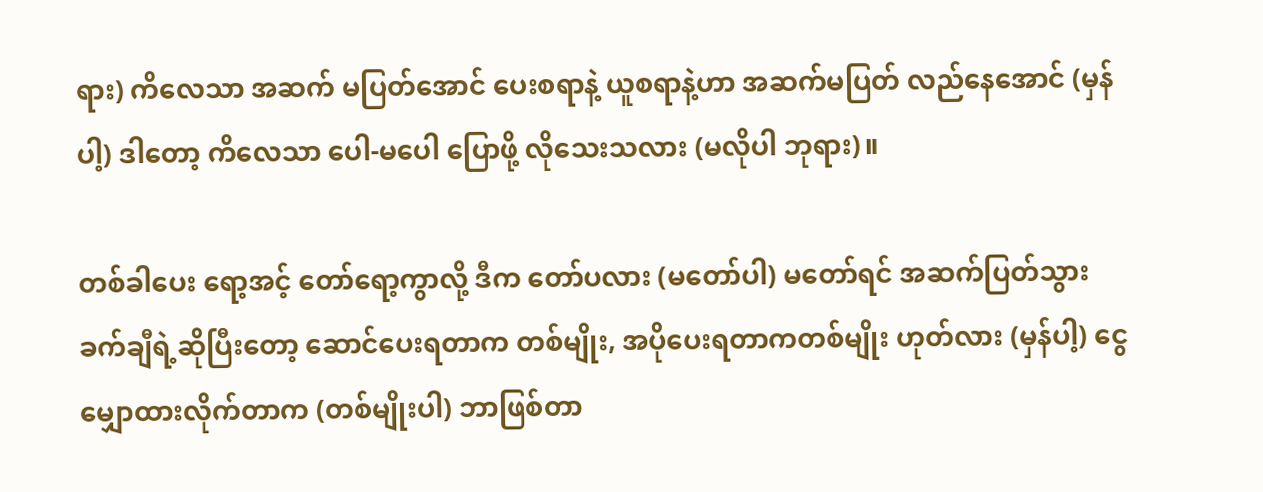ရား) ကိလေသာ အဆက် မပြတ်အောင် ပေးစရာနဲ့ ယူစရာနဲ့ဟာ အဆက်မပြတ် လည်နေအောင် (မှန်ပါ့) ဒါတော့ ကိလေသာ ပေါ-မပေါ ပြောဖို့ လိုသေးသလား (မလိုပါ ဘုရား)။

တစ်ခါပေး ရော့အင့် တော်ရော့ကွာလို့ ဒီက တော်ပလား (မတော်ပါ) မတော်ရင် အဆက်ပြတ်သွား ခက်ချီရဲ့ဆိုပြီးတော့ ဆောင်ပေးရတာက တစ်မျိုး, အပိုပေးရတာကတစ်မျိုး ဟုတ်လား (မှန်ပါ့) ငွေမျှောထားလိုက်တာက (တစ်မျိုးပါ) ဘာဖြစ်တာ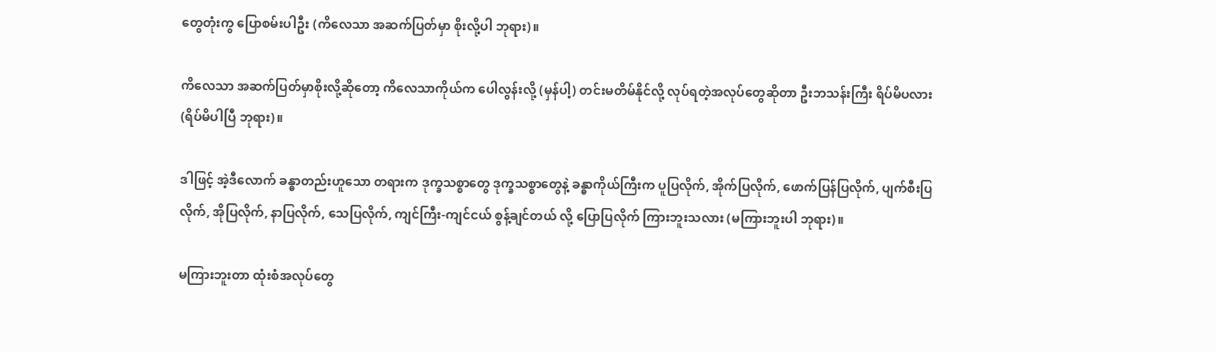တွေတုံးကွ ပြောစမ်းပါဦး (ကိလေသာ အဆက်ပြတ်မှာ စိုးလို့ပါ ဘုရား)။

ကိလေသာ အဆက်ပြတ်မှာစိုးလို့ဆိုတော့ ကိလေသာကိုယ်က ပေါလွန်းလို့ (မှန်ပါ့) တင်းမတိမ်နိုင်လို့ လုပ်ရတဲ့အလုပ်တွေဆိုတာ ဦးဘသန်းကြီး ရိပ်မိပလား (ရိပ်မိပါပြီ ဘုရား)။

ဒါဖြင့် အဲ့ဒီလောက် ခန္ဓာတည်းဟူသော တရားက ဒုက္ခသစ္စာတွေ ဒုက္ခသစ္စာတွေနဲ့ ခန္ဓာကိုယ်ကြီးက ပူပြလိုက်, အိုက်ပြလိုက်, ဖောက်ပြန်ပြလိုက်, ပျက်စီးပြလိုက်, အိုပြလိုက်, နာပြလိုက်, သေပြလိုက်, ကျင်ကြီး-ကျင်ငယ် စွန့်ချင်တယ် လို့ ပြောပြလိုက် ကြားဘူးသလား (မကြားဘူးပါ ဘုရား)။

မကြားဘူးတာ ထုံးစံအလုပ်တွေ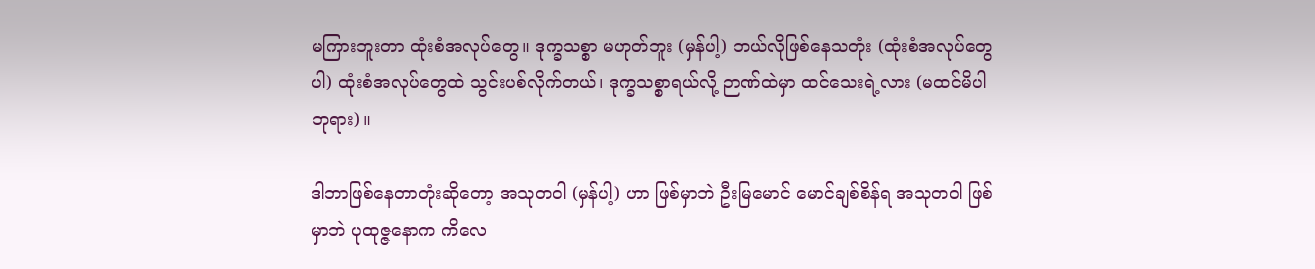မကြားဘူးတာ ထုံးစံအလုပ်တွေ။ ဒုက္ခသစ္စာ မဟုတ်ဘူး (မှန်ပါ့) ဘယ်လိုဖြစ်နေသတုံး (ထုံးစံအလုပ်တွေပါ) ထုံးစံအလုပ်တွေထဲ သွင်းပစ်လိုက်တယ်၊ ဒုက္ခသစ္စာရယ်လို့ ဉာဏ်ထဲမှာ ထင်သေးရဲ့လား (မထင်မိပါ ဘုရား)။

ဒါဘာဖြစ်နေတာတုံးဆိုတော့ အသုတဝါ (မှန်ပါ့) ဟာ ဖြစ်မှာဘဲ ဦးမြမောင် မောင်ချစ်စိန်ရ အသုတဝါ ဖြစ်မှာဘဲ ပုထုဇ္ဇနောက ကိလေ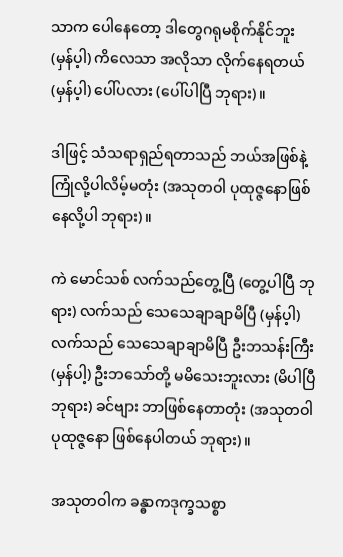သာက ပေါနေတော့ ဒါတွေဂရုမစိုက်နိုင်ဘူး (မှန်ပ့ါ) ကိလေသာ အလိုသာ လိုက်နေရတယ် (မှန်ပ့ါ) ပေါ်ပလား (ပေါ်ပါပြီ ဘုရား)။

ဒါဖြင့် သံသရာရှည်ရတာသည် ဘယ်အဖြစ်နဲ့ ကြုံလို့ပါလိမ့်မတုံး (အသုတဝါ ပုထုဇ္ဇနောဖြစ်နေလို့ပါ ဘုရား)။

ကဲ မောင်သစ် လက်သည်တွေ့ပြီ (တွေ့ပါပြီ ဘုရား) လက်သည် သေသေချာချာမိပြီ (မှန်ပ့ါ) လက်သည် သေသေချာချာမိပြီ ဦးဘသန်းကြီး (မှန်ပါ့) ဦးဘသော်တို့ မမိသေးဘူးလား (မိပါပြီ ဘုရား) ခင်ဗျား ဘာဖြစ်နေတာတုံး (အသုတဝါ ပုထုဇ္ဇနော ဖြစ်နေပါတယ် ဘုရား)။

အသုတဝါက ခန္ဓာကဒုက္ခသစ္စာ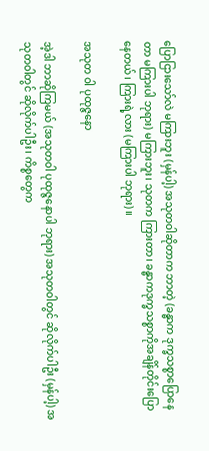ပြောငြားသော်လဲ မကြားဘူး (မှန်ပါ့) အသုတဝါဆိုတာက ဘာတဲ့ (ခန္ဓာက ဒုက္ခသစ္စာပြောနေတာ မကြားပါ ဘုရား) မကြားဘူး၊ သုတက ကြားတာ၊ ခန္ဓာကဒုက္ခသစ္စာကိုအချိန်တိုင်းပြောနေတယ်၊ ကြားရဲ့လား (မကြားပါ ဘုရား)။

အသုတ ဝါ ပုထုဇ္ဇနော

အဲ့ဒါ ဘာဆိုကြမယ် (အသုတဝါ ပုထုဇ္ဇနောပါ ဘုရား) အသုတဝါတွင် ဆိုလိုက်ပါဦး (မှန်ပါ့) အသုတဝါတွင် ဆိုလိုက်ပါဦး၊ ကိစ္စတွေက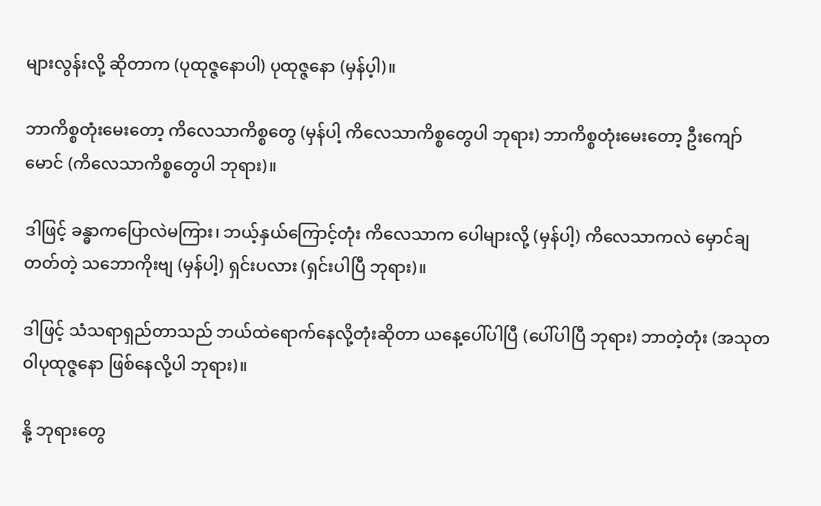များလွန်းလို့ ဆိုတာက (ပုထုဇ္ဇနောပါ) ပုထုဇ္ဇနော (မှန်ပ့ါ)။

ဘာကိစ္စတုံးမေးတော့ ကိလေသာကိစ္စတွေ (မှန်ပါ့ ကိလေသာကိစ္စတွေပါ ဘုရား) ဘာကိစ္စတုံးမေးတော့ ဦးကျော်မောင် (ကိလေသာကိစ္စတွေပါ ဘုရား)။

ဒါဖြင့် ခန္ဓာကပြောလဲမကြား၊ ဘယ့်နှယ်ကြောင့်တုံး ကိလေသာက ပေါများလို့ (မှန်ပါ့) ကိလေသာကလဲ မှောင်ချတတ်တဲ့ သဘောကိုးဗျ (မှန်ပါ့) ရှင်းပလား (ရှင်းပါပြီ ဘုရား)။

ဒါဖြင့် သံသရာရှည်တာသည် ဘယ်ထဲရောက်နေလို့တုံးဆိုတာ ယနေ့ပေါ်ပါပြီ (ပေါ်ပါပြီ ဘုရား) ဘာတဲ့တုံး (အသုတဝါပုထုဇ္ဇနော ဖြစ်နေလို့ပါ ဘုရား)။

နို့ ဘုရားတွေ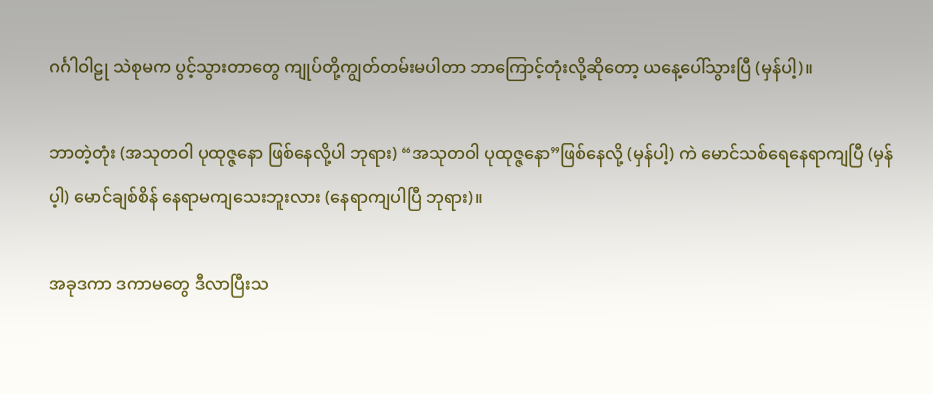ဂင်္ဂါဝါဠု သဲစုမက ပွင့်သွားတာတွေ ကျုပ်တို့ကျွတ်တမ်းမပါတာ ဘာကြောင့်တုံးလို့ဆိုတော့ ယနေ့ပေါ်သွားပြီ (မှန်ပါ့)။

ဘာတဲ့တုံး (အသုတဝါ ပုထုဇ္ဇနော ဖြစ်နေလို့ပါ ဘုရား) “အသုတဝါ ပုထုဇ္ဇနော”ဖြစ်နေလို့ (မှန်ပါ့) ကဲ မောင်သစ်ရေနေရာကျပြီ (မှန်ပ့ါ) မောင်ချစ်စိန် နေရာမကျသေးဘူးလား (နေရာကျပါပြီ ဘုရား)။

အခုဒကာ ဒကာမတွေ ဒီလာပြီးသ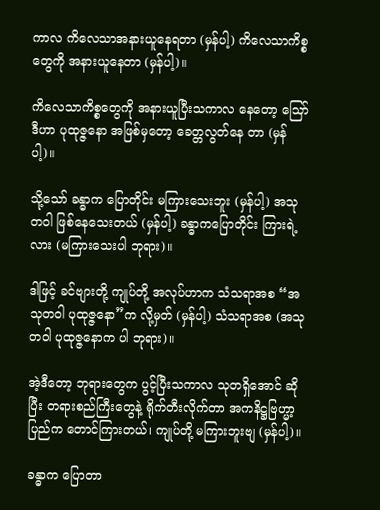ကာလ ကိလေသာအနားယူနေရတာ (မှန်ပါ့) ကိလေသာကိစ္စတွေကို အနားယူနေတာ (မှန်ပါ့)။

ကိလေသာကိစ္စတွေကို အနားယူပြီးသကာလ နေတော့ ဪ ဒီဟာ ပုထုဇ္ဇနော အဖြစ်မှတော့ ခေတ္တလွတ်နေ တာ (မှန်ပါ့)။

သို့သော် ခန္ဓာက ပြောတိုင်း မကြားသေးဘူး (မှန်ပါ့) အသုတဝါ ဖြစ်နေသေးတယ် (မှန်ပါ့) ခန္ဓာကပြောတိုင်း ကြားရဲ့လား (မကြားသေးပါ ဘုရား)။

ဒါဖြင့် ခင်ဗျားတို့ ကျုပ်တို့ အလုပ်ဟာက သံသရာအစ “အသုတဝါ ပုထုဇ္ဇနော”က လို့မှတ် (မှန်ပါ့) သံသရာအစ (အသုတဝါ ပုထုဇ္ဇနောက ပါ ဘုရား)။

အဲ့ဒီတော့ ဘုရားတွေက ပွင့်ပြီးသကာလ သုတရှိအောင် ဆိုပြီး တရားစည်ကြီးတွေနဲ့ ရိုက်တီးလိုက်တာ အကနိဋ္ဌဗြဟ္မာ့ပြည်က တောင်ကြားတယ်၊ ကျုပ်တို့ မကြားဘူးဗျ (မှန်ပါ့)။

ခန္ဓာက ပြောတာ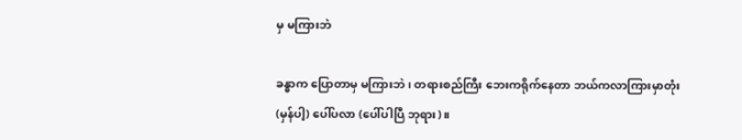မှ မကြားဘဲ

ခန္ဓာက ပြောတာမှ မကြားဘဲ၊ တရားစည်ကြီး ဘေးကရိုက်နေတာ ဘယ်ကလာကြားမှာတုံး (မှန်ပါ့) ပေါ်ပလာ (ပေါ်ပါပြီ ဘုရား)။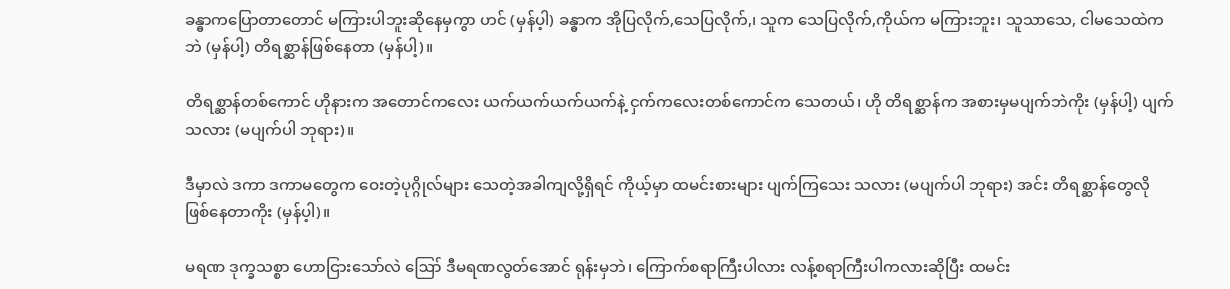ခန္ဓာကပြောတာတောင် မကြားပါဘူးဆိုနေမှကွာ ဟင် (မှန်ပ့ါ) ခန္ဓာက အိုပြလိုက်,သေပြလိုက်,၊ သူက သေပြလိုက်,ကိုယ်က မကြားဘူး၊ သူသာသေ, ငါမသေထဲကဘဲ (မှန်ပါ့) တိရစ္ဆာန်ဖြစ်နေတာ (မှန်ပါ့)။

တိရစ္ဆာန်တစ်ကောင် ဟိုနားက အတောင်ကလေး ယက်ယက်ယက်ယက်နဲ့ ငှက်ကလေးတစ်ကောင်က သေတယ်၊ ဟို တိရစ္ဆာန်က အစားမှမပျက်ဘဲကိုး (မှန်ပါ့) ပျက်သလား (မပျက်ပါ ဘုရား)။

ဒီမှာလဲ ဒကာ ဒကာမတွေက ဝေးတဲ့ပုဂ္ဂိုလ်များ သေတဲ့အခါကျလို့ရှိရင် ကိုယ့်မှာ ထမင်းစားများ ပျက်ကြသေး သလား (မပျက်ပါ ဘုရား) အင်း တိရစ္ဆာန်တွေလို ဖြစ်နေတာကိုး (မှန်ပ့ါ)။

မရဏ ဒုက္ခသစ္စာ ဟောငြားသော်လဲ ဪ ဒီမရဏလွတ်အောင် ရုန်းမှဘဲ၊ ကြောက်စရာကြီးပါလား လန့်စရာကြီးပါကလားဆိုပြီး ထမင်း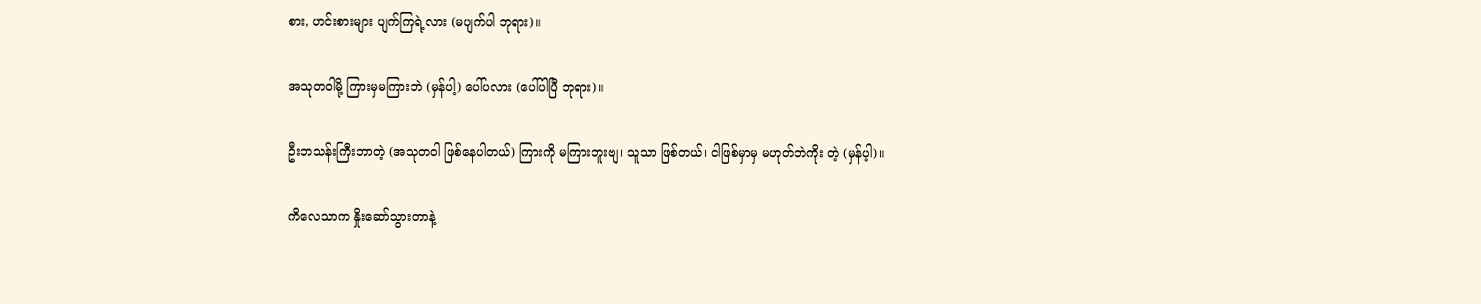စား, ဟင်းစားများ ပျက်ကြရဲ့လား (မပျက်ပါ ဘုရား)။

အသုတဝါမို့ ကြားမှမကြားဘဲ (မှန်ပါ့) ပေါ်ပလား (ပေါ်ပါပြီ ဘုရား)။

ဦးဘသန်းကြီးဘာတဲ့ (အသုတဝါ ဖြစ်နေပါတယ်) ကြားကို မကြားဘူးဗျ၊ သူသာ ဖြစ်တယ်၊ ငါဖြစ်မှာမှ မဟုတ်ဘဲကိုး တဲ့ (မှန်ပ့ါ)။

ကိလေသာက နှိုးဆော်သွားတာနဲ့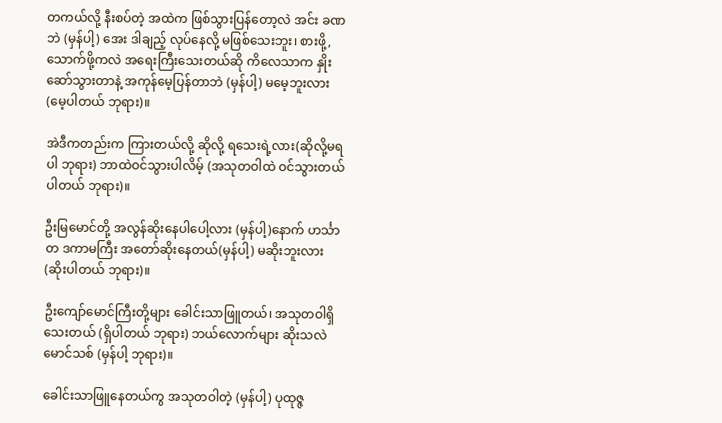တကယ်လို့ နီးစပ်တဲ့ အထဲက ဖြစ်သွားပြန်တော့လဲ အင်း ခဏဘဲ (မှန်ပါ့) အေး ဒါချည့် လုပ်နေလို့ မဖြစ်သေးဘူး၊ စားဖို့, သောက်ဖို့ကလဲ အရေးကြီးသေးတယ်ဆို ကိလေသာက နှိုးဆော်သွားတာနဲ့ အကုန်မေ့ပြန်တာဘဲ (မှန်ပါ့) မမေ့ဘူးလား (မေ့ပါတယ် ဘုရား)။

အဲဒီကတည်းက ကြားတယ်လို့ ဆိုလို့ ရသေးရဲ့လား(ဆိုလို့မရပါ ဘုရား) ဘာထဲဝင်သွားပါလိမ့် (အသုတဝါထဲ ဝင်သွားတယ်ပါတယ် ဘုရား)။

ဦးမြမောင်တို့ အလွန်ဆိုးနေပါပေါ့လား (မှန်ပါ့)နောက် ဟင်္သာတ ဒကာမကြီး အတော်ဆိုးနေတယ်(မှန်ပါ့) မဆိုးဘူးလား (ဆိုးပါတယ် ဘုရား)။

ဦးကျော်မောင်ကြီးတို့များ ခေါင်းသာဖြူတယ်၊ အသုတဝါရှိသေးတယ် (ရှိပါတယ် ဘုရား) ဘယ်လောက်များ ဆိုးသလဲ မောင်သစ် (မှန်ပါ့ ဘုရား)။

ခေါင်းသာဖြူနေတယ်ကွ အသုတဝါတဲ့ (မှန်ပါ့) ပုထုဇ္ဇ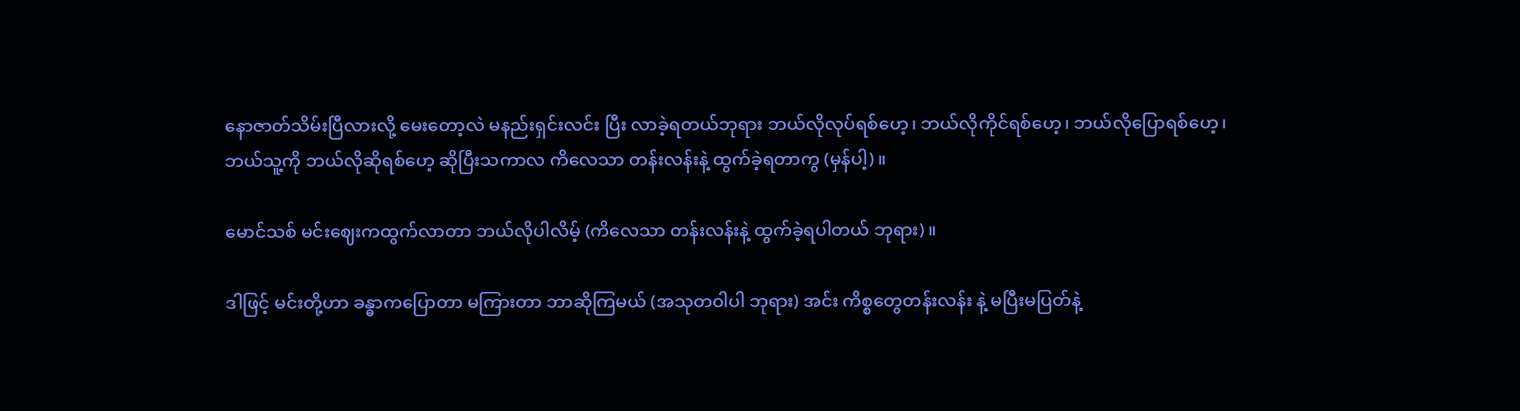နောဇာတ်သိမ်းပြီလားလို့ မေးတော့လဲ မနည်းရှင်းလင်း ပြီး လာခဲ့ရတယ်ဘုရား ဘယ်လိုလုပ်ရစ်ဟေ့၊ ဘယ်လိုကိုင်ရစ်ဟေ့၊ ဘယ်လိုပြောရစ်ဟေ့၊ ဘယ်သူ့ကို ဘယ်လိုဆိုရစ်ဟေ့ ဆိုပြီးသကာလ ကိလေသာ တန်းလန်းနဲ့ ထွက်ခဲ့ရတာကွ (မှန်ပါ့)။

မောင်သစ် မင်းဈေးကထွက်လာတာ ဘယ်လိုပါလိမ့် (ကိလေသာ တန်းလန်းနဲ့ ထွက်ခဲ့ရပါတယ် ဘုရား)။

ဒါဖြင့် မင်းတို့ဟာ ခန္ဓာကပြောတာ မကြားတာ ဘာဆိုကြမယ် (အသုတဝါပါ ဘုရား) အင်း ကိစ္စတွေတန်းလန်း နဲ့ မပြီးမပြတ်နဲ့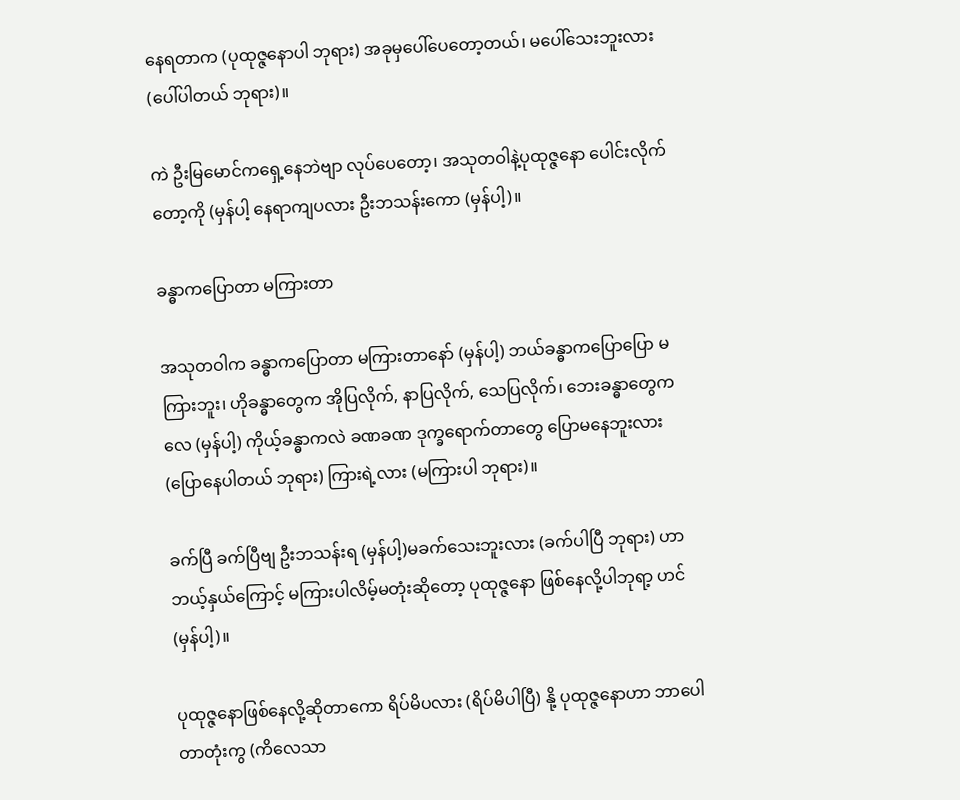နေရတာက (ပုထုဇ္ဇနောပါ ဘုရား) အခုမှပေါ်ပေတော့တယ်၊ မပေါ်သေးဘူးလား (ပေါ်ပါတယ် ဘုရား)။

ကဲ ဦးမြမောင်ကရှေ့နေဘဲဗျာ လုပ်ပေတော့၊ အသုတဝါနဲ့ပုထုဇ္ဇနော ပေါင်းလိုက်တော့ကို (မှန်ပါ့ နေရာကျပလား ဦးဘသန်းကော (မှန်ပါ့)။

ခန္ဓာကပြောတာ မကြားတာ

အသုတဝါက ခန္ဓာကပြောတာ မကြားတာနော် (မှန်ပါ့) ဘယ်ခန္ဓာကပြောပြော မကြားဘူး၊ ဟိုခန္ဓာတွေက အိုပြလိုက်, နာပြလိုက်, သေပြလိုက်၊ ဘေးခန္ဓာတွေကလေ (မှန်ပါ့) ကိုယ့်ခန္ဓာကလဲ ခဏခဏ ဒုက္ခရောက်တာတွေ ပြောမနေဘူးလား (ပြောနေပါတယ် ဘုရား) ကြားရဲ့လား (မကြားပါ ဘုရား)။

ခက်ပြီ ခက်ပြီဗျ ဦးဘသန်းရ (မှန်ပါ့)မခက်သေးဘူးလား (ခက်ပါပြီ ဘုရား) ဟာ ဘယ့်နှယ်ကြောင့် မကြားပါလိမ့်မတုံးဆိုတော့ ပုထုဇ္ဇနော ဖြစ်နေလို့ပါဘုရာ့ ဟင် (မှန်ပါ့)။

ပုထုဇ္ဇနောဖြစ်နေလို့ဆိုတာကော ရိပ်မိပလား (ရိပ်မိပါပြီ) နို့ ပုထုဇ္ဇနောဟာ ဘာပေါတာတုံးကွ (ကိလေသာ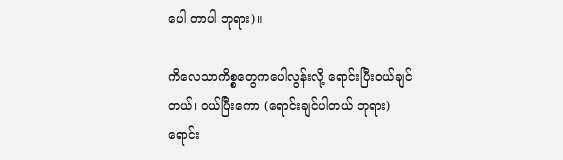ပေါ တာပါ ဘုရား)။

ကိလေသာကိစ္စတွေကပေါလွန်းလို့ ရောင်းပြီးဝယ်ချင်တယ်၊ ဝယ်ပြီးကော (ရောင်းချင်ပါတယ် ဘုရား) ရောင်း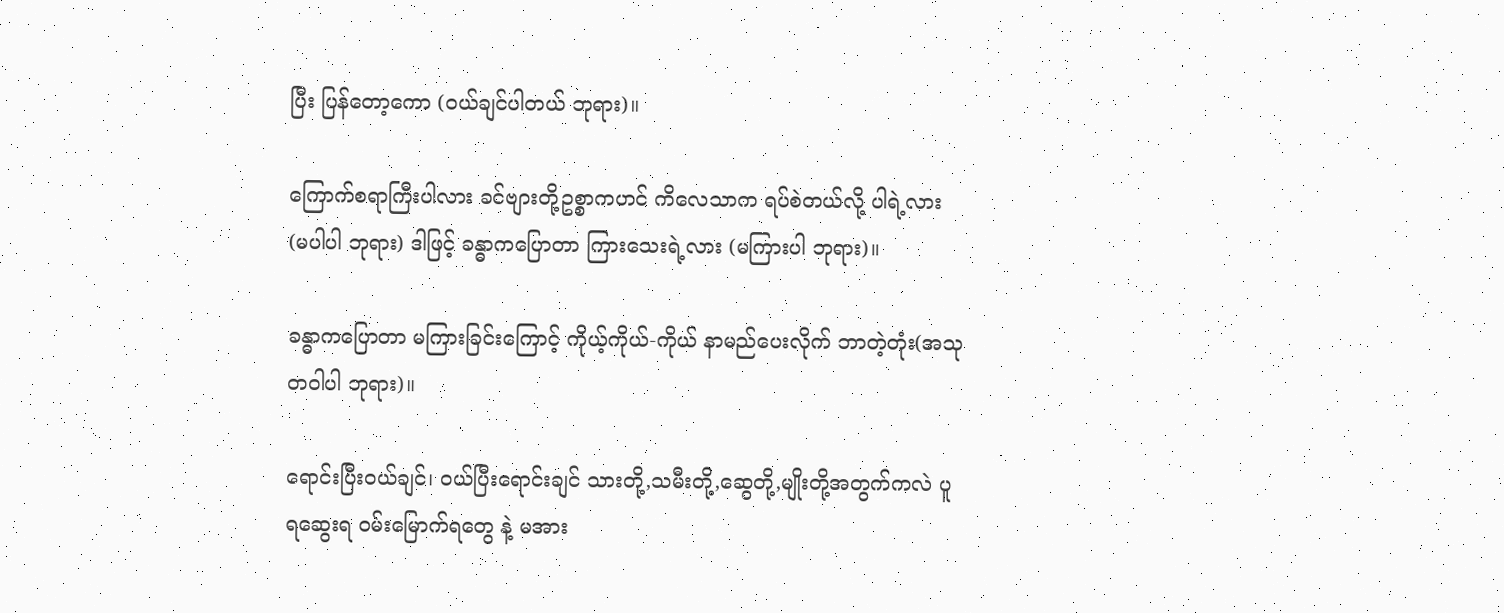ပြီး ပြန်တော့ကော (ဝယ်ချင်ပါတယ် ဘုရား)။

ကြောက်စရာကြီးပါလား ခင်ဗျားတို့ဥစ္စာကဟင် ကိလေသာက ရပ်စဲတယ်လို့ ပါရဲ့လား (မပါပါ ဘုရား) ဒါဖြင့် ခန္ဓာကပြောတာ ကြားသေးရဲ့လား (မကြားပါ ဘုရား)။

ခန္ဓာကပြောတာ မကြားခြင်းကြောင့် ကိုယ့်ကိုယ်-ကိုယ် နာမည်ပေးလိုက် ဘာတဲ့တုံး(အသုတဝါပါ ဘုရား)။

ရောင်းပြီးဝယ်ချင်၊ ဝယ်ပြီးရောင်းချင် သားတို့,သမီးတို့,ဆွေတို့,မျိုးတို့အတွက်ကလဲ ပူရဆွေးရ ဝမ်းမြောက်ရတွေ နဲ့ မအား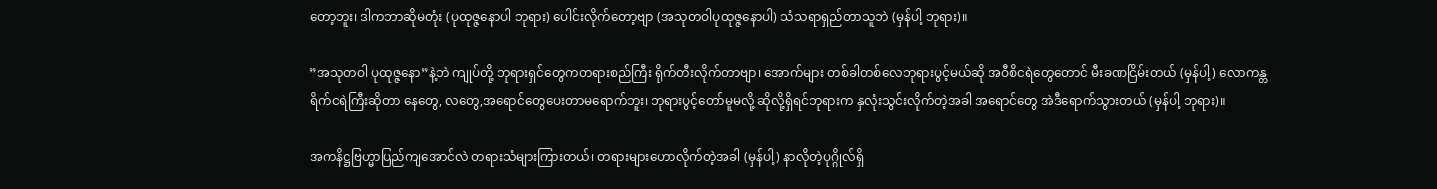တော့ဘူး၊ ဒါကဘာဆိုမတုံး (ပုထုဇ္ဇနောပါ ဘုရား) ပေါင်းလိုက်တော့ဗျာ (အသုတဝါပုထုဇ္ဇနောပါ) သံသရာရှည်တာသူဘဲ (မှန်ပါ့ ဘုရား)။

”အသုတဝါ ပုထုဇ္ဇနော”နဲ့ဘဲ ကျုပ်တို့ ဘုရားရှင်တွေကတရားစည်ကြီး ရိုက်တီးလိုက်တာဗျာ၊ အောက်များ တစ်ခါတစ်လေဘုရားပွင့်မယ်ဆို အဝီစိငရဲတွေတောင် မီးခဏငြိမ်းတယ် (မှန်ပါ့) လောကန္တရိက်ငရဲကြီးဆိုတာ နေတွေ, လတွေ,အရောင်တွေပေးတာမရောက်ဘူး၊ ဘုရားပွင့်တော်မူမလို့ ဆိုလို့ရှိရင်ဘုရားက နှလုံးသွင်းလိုက်တဲ့အခါ အရောင်တွေ အဲဒီရောက်သွားတယ် (မှန်ပါ့ ဘုရား)။

အကနိဋ္ဌဗြဟ္မာပြည်ကျအောင်လဲ တရားသံများကြားတယ်၊ တရားများဟောလိုက်တဲ့အခါ (မှန်ပါ့) နာလိုတဲ့ပုဂ္ဂိုလ်ရှိ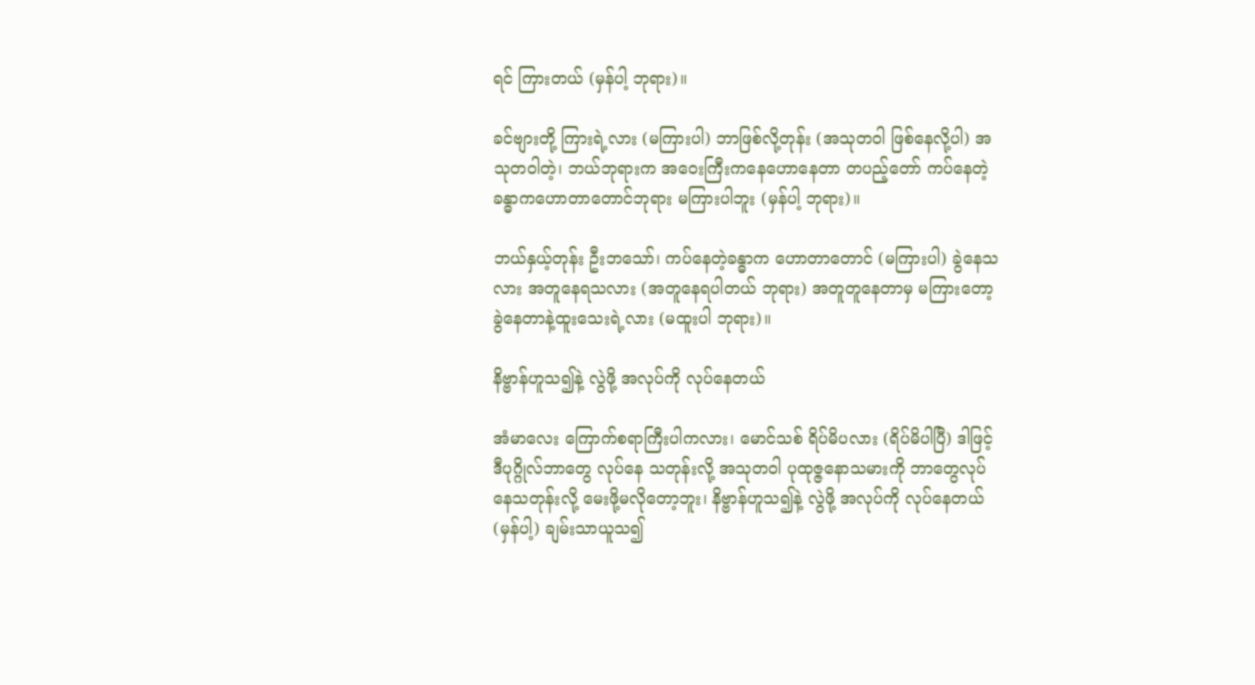ရင် ကြားတယ် (မှန်ပါ့ ဘုရား)။

ခင်ဗျားတို့ ကြားရဲ့လား (မကြားပါ) ဘာဖြစ်လို့တုန်း (အသုတဝါ ဖြစ်နေလို့ပါ) အသုတဝါတဲ့၊ ဘယ်ဘုရားက အဝေးကြီးကနေဟောနေတာ တပည့်တော် ကပ်နေတဲ့ခန္ဓာကဟောတာတောင်ဘုရား မကြားပါဘူး (မှန်ပါ့ ဘုရား)။

ဘယ်နှယ့်တုန်း ဦးဘသော်၊ ကပ်နေတဲ့ခန္ဓာက ဟောတာတောင် (မကြားပါ) ခွဲနေသလား အတူနေရသလား (အတူနေရပါတယ် ဘုရား) အတူတူနေတာမှ မကြားတော့ ခွဲနေတာနဲ့ထူးသေးရဲ့လား (မထူးပါ ဘုရား)။

နိဗ္ဗာန်ဟူသ၍နဲ့ လွဲဖို့ အလုပ်ကို လုပ်နေတယ်

အံမာလေး ကြောက်စရာကြီးပါကလား၊ မောင်သစ် ရိပ်မိပလား (ရိပ်မိပါပြီ) ဒါဖြင့် ဒီပုဂ္ဂိုလ်ဘာတွေ လုပ်နေ သတုန်းလို့ အသုတဝါ ပုထုဇ္ဇနောသမားကို ဘာတွေလုပ်နေသတုန်းလို့ မေးဖို့မလိုတော့ဘူး၊ နိဗ္ဗာန်ဟူသ၍နဲ့ လွဲဖို့ အလုပ်ကို လုပ်နေတယ်(မှန်ပါ့) ချမ်းသာယူသ၍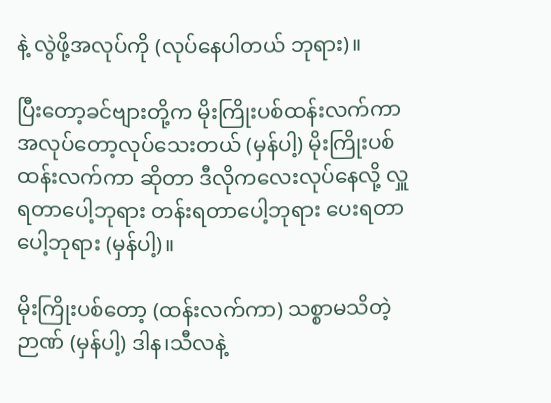နဲ့ လွဲဖို့အလုပ်ကို (လုပ်နေပါတယ် ဘုရား)။

ပြီးတော့ခင်ဗျားတို့က မိုးကြိုးပစ်ထန်းလက်ကာ အလုပ်တော့လုပ်သေးတယ် (မှန်ပါ့) မိုးကြိုးပစ် ထန်းလက်ကာ ဆိုတာ ဒီလိုကလေးလုပ်နေလို့ လှူရတာပေါ့ဘုရား တန်းရတာပေါ့ဘုရား ပေးရတာပေါ့ဘုရား (မှန်ပါ့)။

မိုးကြိုးပစ်တော့ (ထန်းလက်ကာ) သစ္စာမသိတဲ့ဉာဏ် (မှန်ပါ့) ဒါန၊သီလနဲ့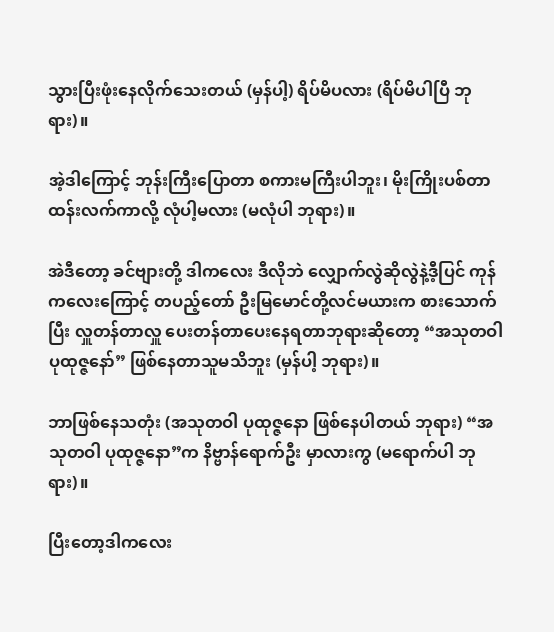သွားပြီးဖုံးနေလိုက်သေးတယ် (မှန်ပါ့) ရိပ်မိပလား (ရိပ်မိပါပြီ ဘုရား)။

အဲ့ဒါကြောင့် ဘုန်းကြီးပြောတာ စကားမကြီးပါဘူး၊ မိုးကြိုးပစ်တာ ထန်းလက်ကာလို့ လုံပါ့မလား (မလုံပါ ဘုရား)။

အဲဒီတော့ ခင်ဗျားတို့ ဒါကလေး ဒီလိုဘဲ လျှောက်လွဲဆိုလွဲနဲ့ဒီ့ပြင် ကုန်ကလေးကြောင့် တပည့်တော် ဦးမြမောင်တို့လင်မယားက စားသောက်ပြီး လှူတန်တာလှူ ပေးတန်တာပေးနေရတာဘုရားဆိုတော့ “အသုတဝါ ပုထုဇ္ဇနော်” ဖြစ်နေတာသူမသိဘူး (မှန်ပါ့ ဘုရား)။

ဘာဖြစ်နေသတုံး (အသုတဝါ ပုထုဇ္ဇနော ဖြစ်နေပါတယ် ဘုရား) “အသုတဝါ ပုထုဇ္ဇနော”က နိဗ္ဗာန်ရောက်ဦး မှာလားကွ (မရောက်ပါ ဘုရား)။

ပြီးတော့ဒါကလေး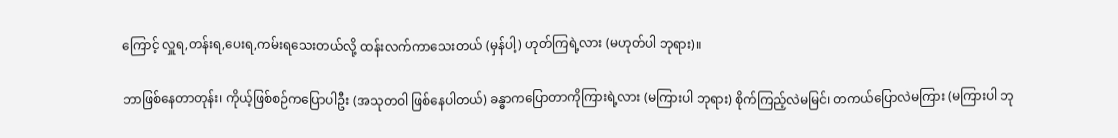ကြောင့် လှူရ,တန်းရ,ပေးရ,ကမ်းရသေးတယ်လို့ ထန်းလက်ကာသေးတယ် (မှန်ပါ့) ဟုတ်ကြရဲ့လား (မဟုတ်ပါ ဘုရား)။

ဘာဖြစ်နေတာတုန်း၊ ကိုယ့်ဖြစ်စဉ်ကပြောပါဦး (အသုတဝါ ဖြစ်နေပါတယ်) ခန္ဓာကပြောတာကိုကြားရဲ့လား (မကြားပါ ဘုရား) စိုက်ကြည့်လဲမမြင်၊ တကယ်ပြောလဲမကြား (မကြားပါ ဘု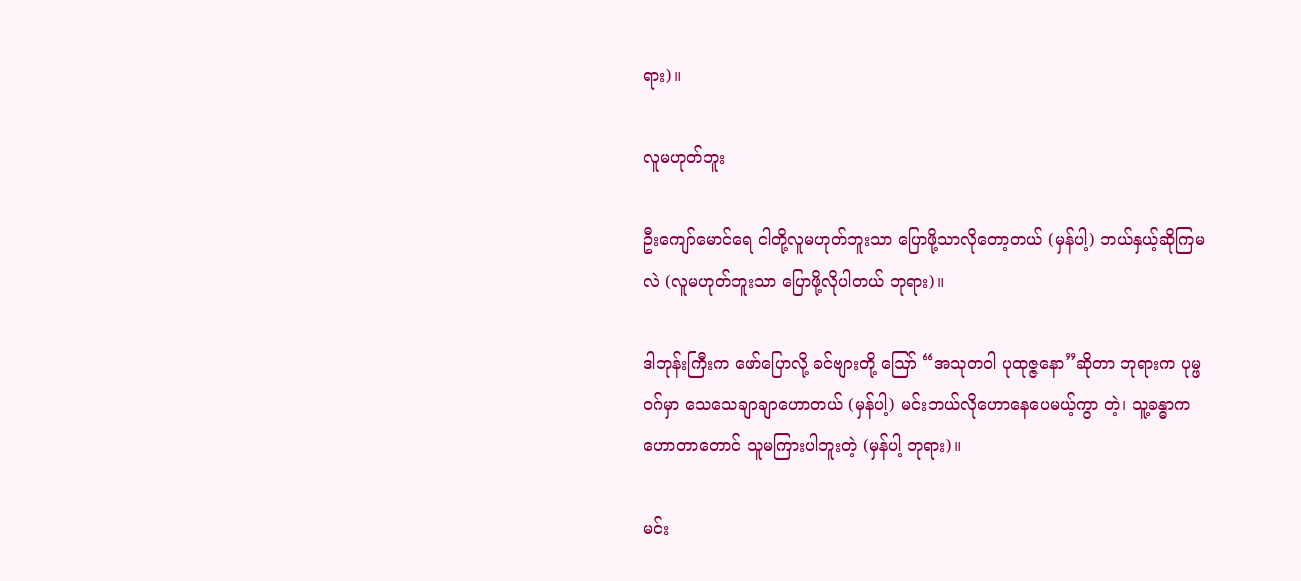ရား)။

လူမဟုတ်ဘူး

ဦးကျော်မောင်ရေ ငါတို့လူမဟုတ်ဘူးသာ ပြောဖို့သာလိုတော့တယ် (မှန်ပါ့) ဘယ်နှယ့်ဆိုကြမလဲ (လူမဟုတ်ဘူးသာ ပြောဖို့လိုပါတယ် ဘုရား)။

ဒါဘုန်းကြီးက ဖော်ပြောလို့ ခင်ဗျားတို့ ဪ “အသုတဝါ ပုထုဇ္ဇနော”ဆိုတာ ဘုရားက ပုမ္ဖဝဂ်မှာ သေသေချာချာဟောတယ် (မှန်ပါ့) မင်းဘယ်လိုဟောနေပေမယ့်ကွာ တဲ့၊ သူ့ခန္ဓာက ဟောတာတောင် သူမကြားပါဘူးတဲ့ (မှန်ပါ့ ဘုရား)။

မင်း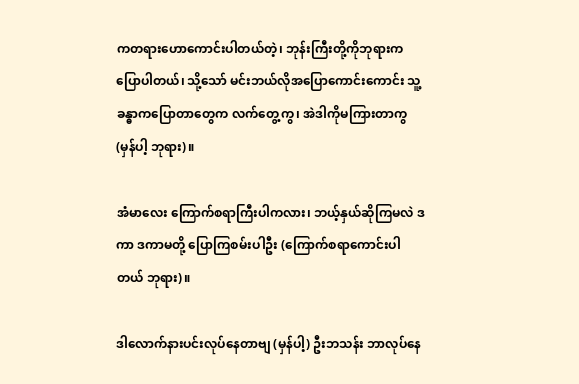ကတရားဟောကောင်းပါတယ်တဲ့၊ ဘုန်းကြီးတို့ကိုဘုရားကပြောပါတယ်၊ သို့သော် မင်းဘယ်လိုအပြောကောင်းကောင်း သူ့ခန္ဓာကပြောတာတွေက လက်တွေ့ကွ၊ အဲဒါကိုမကြားတာကွ (မှန်ပါ့ ဘုရား)။

အံမာလေး ကြောက်စရာကြီးပါကလား၊ ဘယ့်နှယ်ဆိုကြမလဲ ဒကာ ဒကာမတို့ ပြောကြစမ်းပါဦး (ကြောက်စရာကောင်းပါတယ် ဘုရား)။

ဒါလောက်နားပင်းလုပ်နေတာဗျ (မှန်ပါ့) ဦးဘသန်း ဘာလုပ်နေ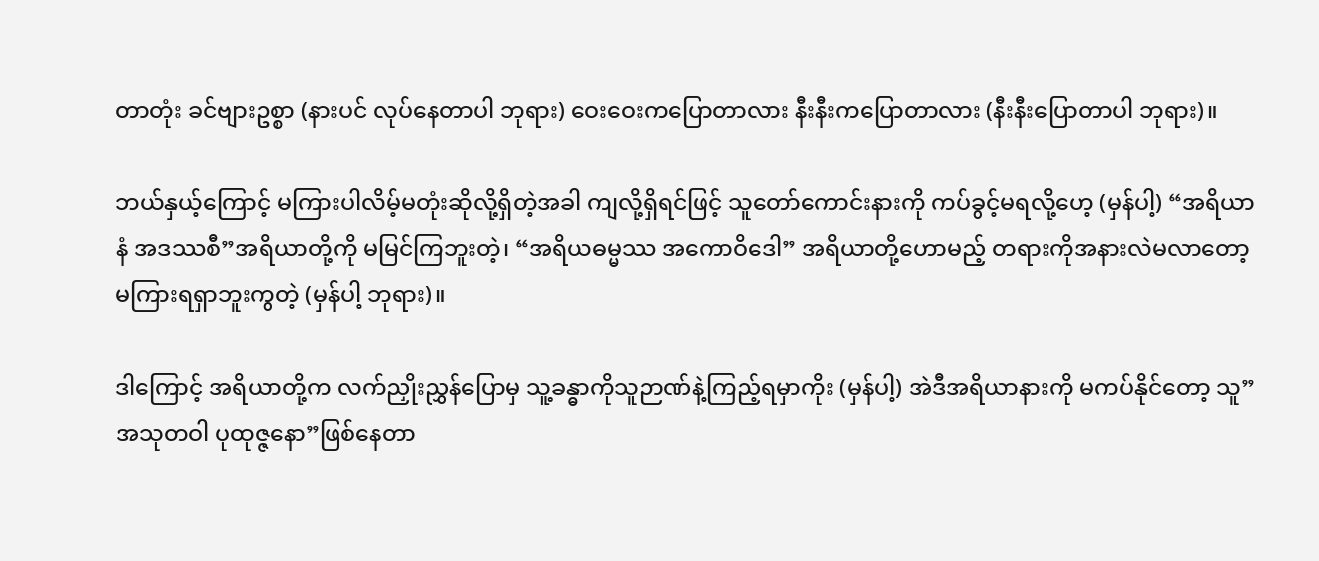တာတုံး ခင်ဗျားဥစ္စာ (နားပင် လုပ်နေတာပါ ဘုရား) ဝေးဝေးကပြောတာလား နီးနီးကပြောတာလား (နီးနီးပြောတာပါ ဘုရား)။

ဘယ်နှယ့်ကြောင့် မကြားပါလိမ့်မတုံးဆိုလို့ရှိတဲ့အခါ ကျလို့ရှိရင်ဖြင့် သူတော်ကောင်းနားကို ကပ်ခွင့်မရလို့ဟေ့ (မှန်ပါ့) “အရိယာနံ အဒဿစီ”အရိယာတို့ကို မမြင်ကြဘူးတဲ့၊ “အရိယဓမ္မဿ အကောဝိဒေါ” အရိယာတို့ဟောမည့် တရားကိုအနားလဲမလာတော့ မကြားရရှာဘူးကွတဲ့ (မှန်ပါ့ ဘုရား)။

ဒါကြောင့် အရိယာတို့က လက်ညှိုးညွှန်ပြောမှ သူ့ခန္ဓာကိုသူဉာဏ်နဲ့ကြည့်ရမှာကိုး (မှန်ပါ့) အဲဒီအရိယာနားကို မကပ်နိုင်တော့ သူ”အသုတဝါ ပုထုဇ္ဇနော”ဖြစ်နေတာ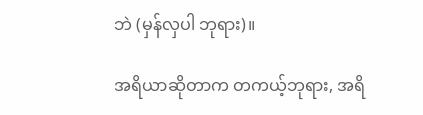ဘဲ (မှန်လှပါ ဘုရား)။

အရိယာဆိုတာက တကယ့်ဘုရား, အရိ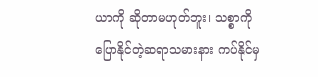ယာကို ဆိုတာမဟုတ်ဘူး၊ သစ္စာကိုပြောနိုင်တဲ့ဆရာသမားနား ကပ်နိုင်မှ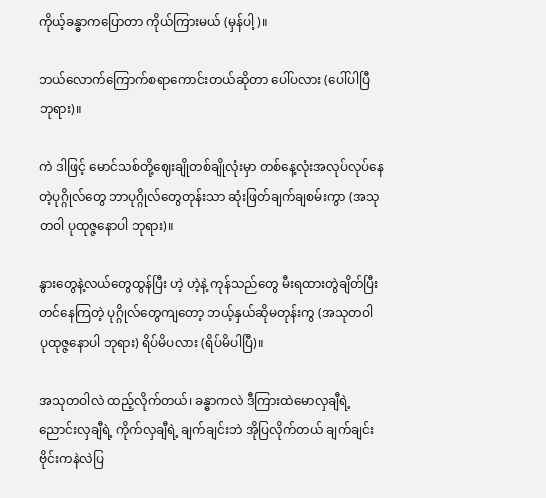ကိုယ့်ခန္ဓာကပြောတာ ကိုယ်ကြားမယ် (မှန်ပါ့)။

ဘယ်လောက်ကြောက်စရာကောင်းတယ်ဆိုတာ ပေါ်ပလား (ပေါ်ပါပြီ ဘုရား)။

ကဲ ဒါဖြင့် မောင်သစ်တို့ဈေးချိုတစ်ချိုလုံးမှာ တစ်နေ့လုံးအလုပ်လုပ်နေတဲ့ပုဂ္ဂိုလ်တွေ ဘာပုဂ္ဂိုလ်တွေတုန်းသာ ဆုံးဖြတ်ချက်ချစမ်းကွာ (အသုတဝါ ပုထုဇ္ဇနောပါ ဘုရား)။

နွားတွေနဲ့လယ်တွေထွန်ပြီး ဟဲ့ ဟဲ့နဲ့ ကုန်သည်တွေ မီးရထားတွဲချိတ်ပြီး တင်နေကြတဲ့ ပုဂ္ဂိုလ်တွေကျတော့ ဘယ့်နှယ်ဆိုမတုန်းကွ (အသုတဝါ ပုထုဇ္ဇနောပါ ဘုရား) ရိပ်မိပလား (ရိပ်မိပါပြီ)။

အသုတဝါလဲ ထည့်လိုက်တယ်၊ ခန္ဓာကလဲ ဒီကြားထဲမောလှချီရဲ့ ညောင်းလှချီရဲ့ ကိုက်လှချီရဲ့ ချက်ချင်းဘဲ အိုပြလိုက်တယ် ချက်ချင်း ဗိုင်းကနဲလဲပြ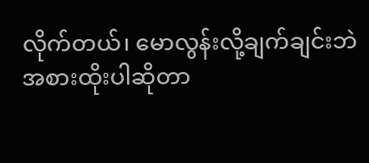လိုက်တယ်၊ မောလွန်းလို့ချက်ချင်းဘဲ အစားထိုးပါဆိုတာ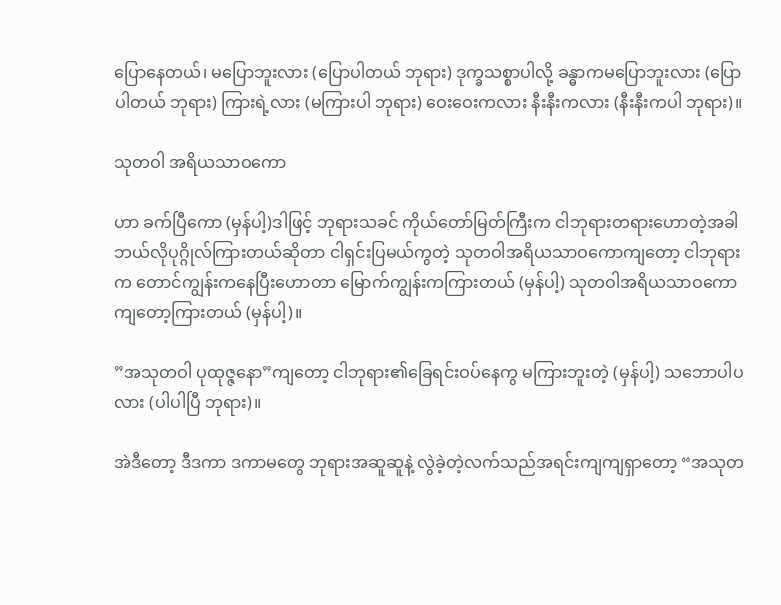ပြောနေတယ်၊ မပြောဘူးလား (ပြောပါတယ် ဘုရား) ဒုက္ခသစ္စာပါလို့ ခန္ဓာကမပြောဘူးလား (ပြောပါတယ် ဘုရား) ကြားရဲ့လား (မကြားပါ ဘုရား) ဝေးဝေးကလား နီးနီးကလား (နီးနီးကပါ ဘုရား)။

သုတဝါ အရိယသာဝကော

ဟာ ခက်ပြီကော (မှန်ပါ့)ဒါဖြင့် ဘုရားသခင် ကိုယ်တော်မြတ်ကြီးက ငါဘုရားတရားဟောတဲ့အခါ ဘယ်လိုပုဂ္ဂိုလ်ကြားတယ်ဆိုတာ ငါရှင်းပြမယ်ကွတဲ့ သုတဝါအရိယသာဝကောကျတော့ ငါဘုရားက တောင်ကျွန်းကနေပြီးဟောတာ မြောက်ကျွန်းကကြားတယ် (မှန်ပါ့) သုတဝါအရိယသာဝကောကျတော့ကြားတယ် (မှန်ပါ့)။

”အသုတဝါ ပုထုဇ္ဇနော”ကျတော့ ငါဘုရား၏ခြေရင်းဝပ်နေကွ မကြားဘူးတဲ့ (မှန်ပါ့) သဘောပါပလား (ပါပါပြီ ဘုရား)။

အဲဒီတော့ ဒီဒကာ ဒကာမတွေ ဘုရားအဆူဆူနဲ့ လွဲခဲ့တဲ့လက်သည်အရင်းကျကျရှာတော့ “အသုတ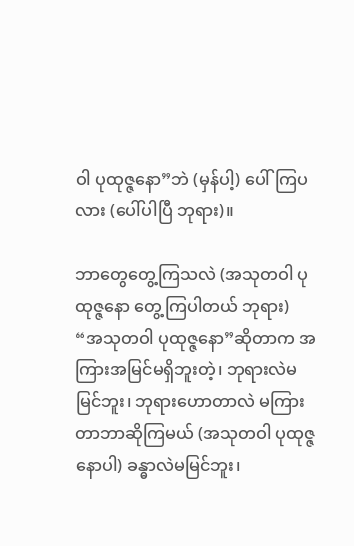ဝါ ပုထုဇ္ဇနော”ဘဲ (မှန်ပါ့) ပေါ်ကြပလား (ပေါ်ပါပြီ ဘုရား)။

ဘာတွေတွေ့ကြသလဲ (အသုတဝါ ပုထုဇ္ဇနော တွေ့ကြပါတယ် ဘုရား) “အသုတဝါ ပုထုဇ္ဇနော”ဆိုတာက အကြားအမြင်မရှိဘူးတဲ့၊ ဘုရားလဲမမြင်ဘူး၊ ဘုရားဟောတာလဲ မကြားတာဘာဆိုကြမယ် (အသုတဝါ ပုထုဇ္ဇနောပါ) ခန္ဓာလဲမမြင်ဘူး၊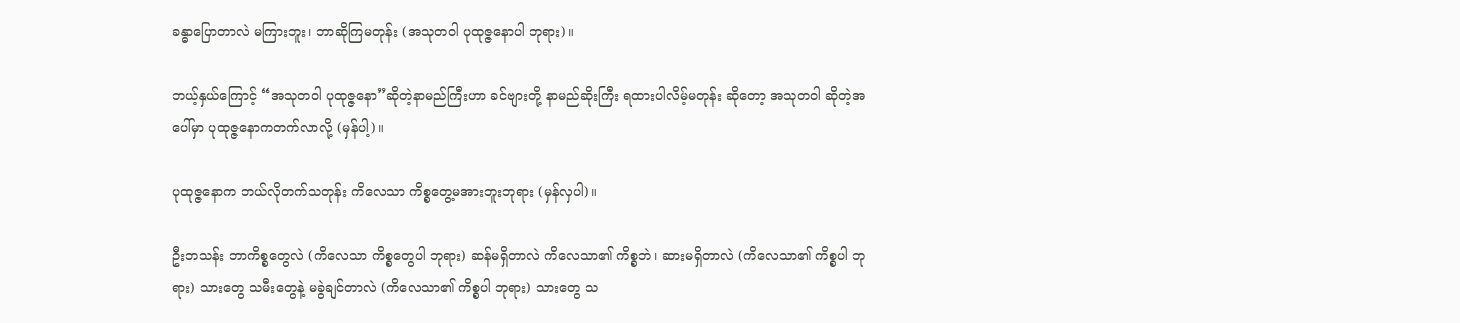ခန္ဓာပြောတာလဲ မကြားဘူး၊ ဘာဆိုကြမတုန်း (အသုတဝါ ပုထုဇ္ဇနောပါ ဘုရား)။

ဘယ့်နှယ်ကြောင့် “အသုတဝါ ပုထုဇ္ဇနော”ဆိုတဲ့နာမည်ကြီးဟာ ခင်ဗျားတို့ နာမည်ဆိုးကြီး ရထားပါလိမ့်မတုန်း ဆိုတော့ အသုတဝါ ဆိုတဲ့အပေါ်မှာ ပုထုဇ္ဇနောကတက်လာလို့ (မှန်ပါ့)။

ပုထုဇ္ဇနောက ဘယ်လိုတက်သတုန်း ကိလေသာ ကိစ္စတွေ့မအားဘူးဘုရား (မှန်လှပါ)။

ဦးဘသန်း ဘာကိစ္စတွေလဲ (ကိလေသာ ကိစ္စတွေပါ ဘုရား) ဆန်မရှိတာလဲ ကိလေသာ၏ ကိစ္စဘဲ၊ ဆားမရှိတာလဲ (ကိလေသာ၏ ကိစ္စပါ ဘုရား) သားတွေ သမီးတွေနဲ့ မခွဲချင်တာလဲ (ကိလေသာ၏ ကိစ္စပါ ဘုရား) သားတွေ သ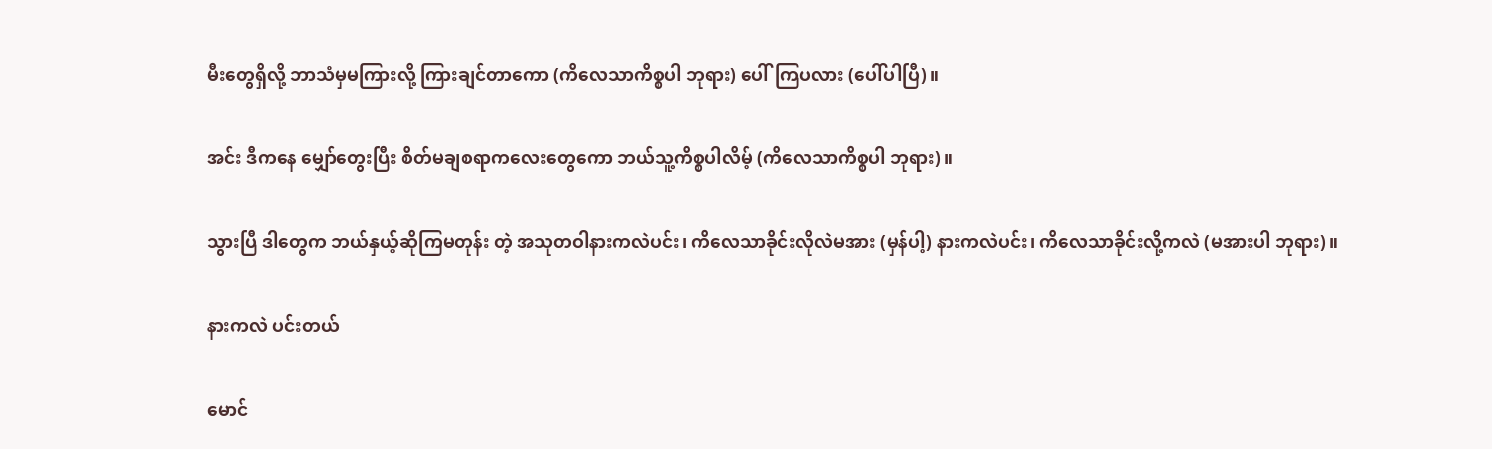မီးတွေရှိလို့ ဘာသံမှမကြားလို့ ကြားချင်တာကော (ကိလေသာကိစ္စပါ ဘုရား) ပေါ်ကြပလား (ပေါ်ပါပြီ)။

အင်း ဒီကနေ မျှော်တွေးပြီး စိတ်မချစရာကလေးတွေကော ဘယ်သူ့ကိစ္စပါလိမ့် (ကိလေသာကိစ္စပါ ဘုရား)။

သွားပြီ ဒါတွေက ဘယ်နှယ့်ဆိုကြမတုန်း တဲ့ အသုတဝါနားကလဲပင်း၊ ကိလေသာခိုင်းလိုလဲမအား (မှန်ပါ့) နားကလဲပင်း၊ ကိလေသာခိုင်းလို့ကလဲ (မအားပါ ဘုရား)။

နားကလဲ ပင်းတယ်

မောင်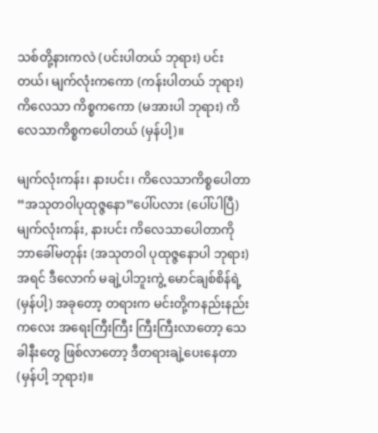သစ်တို့နားကလဲ (ပင်းပါတယ် ဘုရား) ပင်းတယ်၊ မျက်လုံးကကော (ကန်းပါတယ် ဘုရား) ကိလေသာ ကိစ္စကကော (မအားပါ ဘုရား) ကိလေသာကိစ္စကပေါတယ် (မှန်ပါ့)။

မျက်လုံးကန်း၊ နားပင်း၊ ကိလေသာကိစ္စပေါတာ “အသုတဝါပုထုဇ္ဇနော”ပေါ်ပလား (ပေါ်ပါပြီ) မျက်လုံးကန်း, နားပင်း ကိလေသာပေါတာကို ဘာခေါ်မတုန်း (အသုတဝါ ပုထုဇ္ဇနောပါ ဘုရား) အရင် ဒီလောက် မချဲ့ပါဘူးကွဲ့ မောင်ချစ်စိန်ရဲ့ (မှန်ပါ့) အခုတော့ တရားက မင်းတို့ကနည်းနည်းကလေး အရေးကြီးကြီး ကြီးကြီးလာတော့ သေခါနီးတွေ ဖြစ်လာတော့ ဒီတရားချဲ့ပေးနေတာ (မှန်ပါ့ ဘုရား)။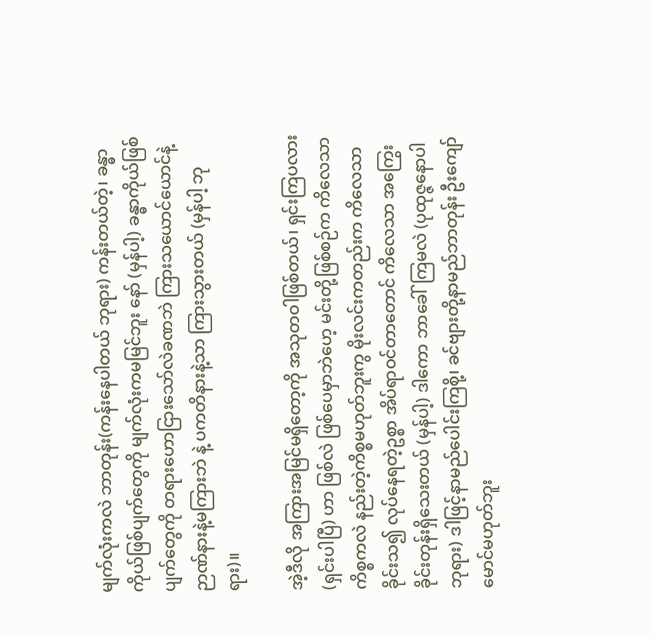မျက်လုံးကလဲ ဘာတုန်း(ကန်းနေပါတယ် ဘုရား) ကန်းတယ်တဲ့၊ ခန္ဓာကိုယ်ဖြစ်ပျက်တွေကို မျက်လုံးကမမြင်ဘူး နော် (မှန်ပါ့) ခန္ဓာကိုယ်ဖြစ်ပျက်တွေကို တရားဟောငြားသော်လဲခဏဘဲ ကြားသယောင်ယောင်နဲ့ ဉာဏ်နားနဲ့မကြားဘဲ နဲ့ ပကတိနားနဲ့သာ ကြားသွားတယ် (မှန်ပါ့ ဘုရား)။

အဲ့ဒီလို အကြားအမြင်မရှိတော့ကို အသုတဝါဖြစ်တယ်၊ ရှင်းကြပလား (ရှင်းပါပြီ) ဟာ ဖြစ်လဲ ဖြစ်ပေမှာဘဲဟေ့ မင်းတို့ဖြစ်စဉ်က ကိလေသာကိစ္စကလဲ နည်းတဲ့ကိစ္စမဟုတ်ဘူးကွ မိုးလင်းကတည်းက ကိလေသာခိုင်းသ၍ လုပ်နေရတဲ့ဥစ္စာ အိပ်ရာဝင်တာတောင် ကိလေသာ အကြွေးခိုင်းတုန်းရှိသေးတယ် (မှန်ပါ့) ဒါကော ဘာခေါ်ကြမလဲ (ပုထုဇ္ဇနောပါ ဘုရား) ဒါဖြင့်နာမည်ပေါင်းကြစို့၊ ခင်ဗျားတို့နာမည်ဘာတုန်း ဦးကျော်မောင်မဟုတ်ဘူး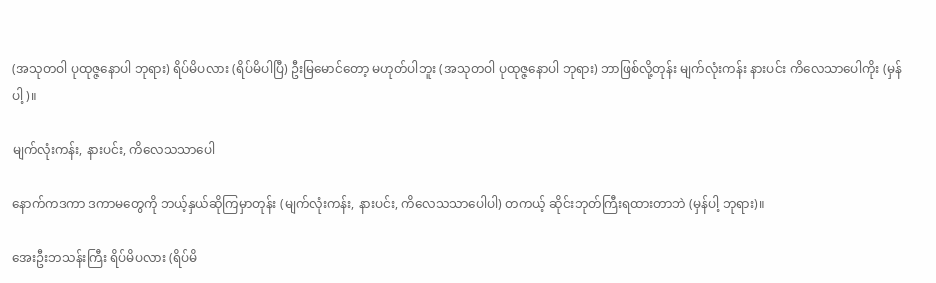(အသုတဝါ ပုထုဇ္ဇနောပါ ဘုရား) ရိပ်မိပလား (ရိပ်မိပါပြီ) ဦးမြမောင်တော့ မဟုတ်ပါဘူး (အသုတဝါ ပုထုဇ္ဇနောပါ ဘုရား) ဘာဖြစ်လို့တုန်း မျက်လုံးကန်း နားပင်း ကိလေသာပေါကိုး (မှန်ပါ့)။

မျက်လုံးကန်း, နားပင်း, ကိလေသသာပေါ

နောက်ကဒကာ ဒကာမတွေကို ဘယ့်နှယ်ဆိုကြမှာတုန်း (မျက်လုံးကန်း, နားပင်း, ကိလေသသာပေါပါ) တကယ့် ဆိုင်းဘုတ်ကြီးရထားတာဘဲ (မှန်ပါ့ ဘုရား)။

အေးဦးဘသန်းကြီး ရိပ်မိပလား (ရိပ်မိ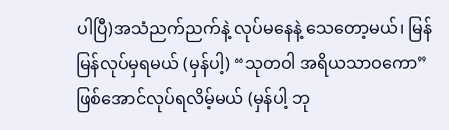ပါပြီ)အသံညက်ညက်နဲ့ လုပ်မနေနဲ့ သေတော့မယ်၊ မြန်မြန်လုပ်မှရမယ် (မှန်ပါ့) “သုတဝါ အရိယသာဝကော” ဖြစ်အောင်လုပ်ရလိမ့်မယ် (မှန်ပါ့ ဘု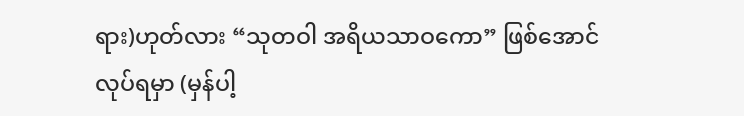ရား)ဟုတ်လား “သုတဝါ အရိယသာဝကော” ဖြစ်အောင်လုပ်ရမှာ (မှန်ပါ့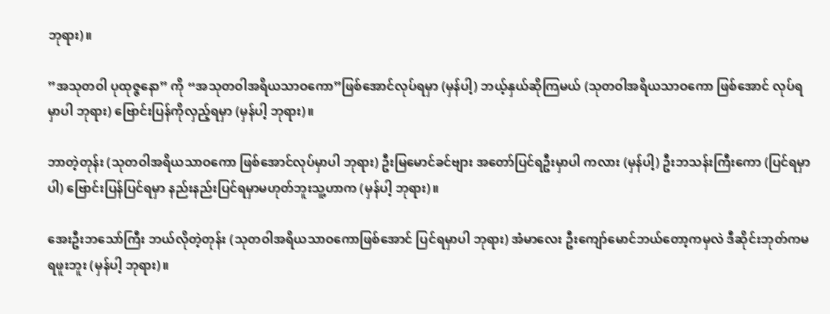ဘုရား)။

”အသုတဝါ ပုထုဇ္ဇနော” ကို “အသုတဝါအရိယသာဝကော”ဖြစ်အောင်လုပ်ရမှာ (မှန်ပါ့) ဘယ့်နှယ်ဆိုကြမယ် (သုတဝါအရိယသာဝကော ဖြစ်အောင် လုပ်ရမှာပါ ဘုရား) ဗြောင်းပြန်ကိုလှည့်ရမှာ (မှန်ပါ့ ဘုရား)။

ဘာတဲ့တုန်း (သုတဝါအရိယသာဝကော ဖြစ်အောင်လုပ်မှာပါ ဘုရား) ဦးမြမောင်ခင်ဗျား အတော်ပြင်ရဦးမှာပါ ကလား (မှန်ပါ့) ဦးဘသန်းကြီးကော (ပြင်ရမှာပါ) ဗြောင်းပြန်ပြင်ရမှာ နည်းနည်းပြင်ရမှာမဟုတ်ဘူးသူ့ဟာက (မှန်ပါ့ ဘုရား)။

အေးဦးဘသော်ကြီး ဘယ်လိုတဲ့တုန်း (သုတဝါအရိယသာဝကောဖြစ်အောင် ပြင်ရမှာပါ ဘုရား) အံမာလေး ဦးကျော်မောင်ဘယ်တော့ကမှလဲ ဒီဆိုင်းဘုတ်ကမရဖူးဘူး (မှန်ပါ့ ဘုရား)။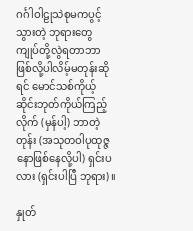ဂင်္ဂါဝါဠုသဲစုမကပွင့်သွားတဲ့ ဘုရားတွေ ကျုပ်တို့လွဲရတာဘာဖြစ်လို့ပါလိမ့်မတုန်းဆိုရင် မောင်သစ်ကိုယ့် ဆိုင်းဘုတ်ကိုယ်ကြည့်လိုက် (မှန်ပါ့) ဘာတဲ့တုန်း (အသုတဝါပုထုဇ္ဇနောဖြစ်နေလို့ပါ) ရှင်းပလား (ရှင်းပါပြီ ဘုရား)။

နှုတ်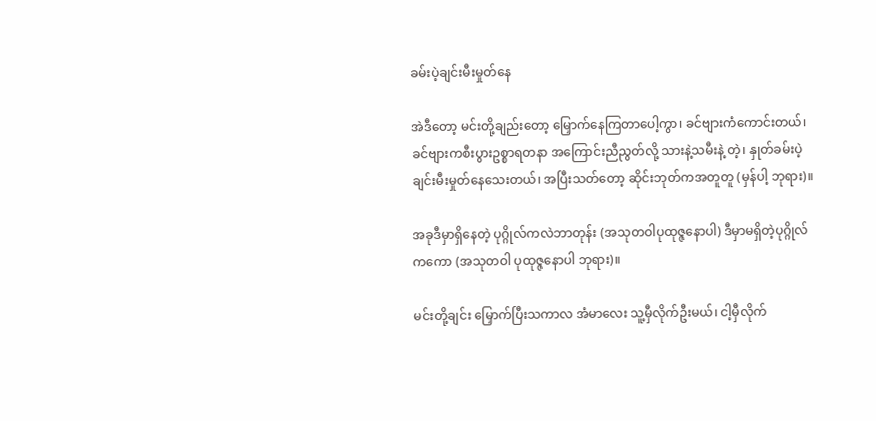ခမ်းပဲ့ချင်းမီးမှုတ်နေ

အဲဒီတော့ မင်းတို့ချည်းတော့ မြှောက်နေကြတာပေါ့ကွာ၊ ခင်ဗျားကံကောင်းတယ်၊ ခင်ဗျားကစီးပွားဥစ္စာရတနာ အကြောင်းညီညွတ်လို့ သားနဲ့သမီးနဲ့ တဲ့၊ နှုတ်ခမ်းပဲ့ချင်းမီးမှုတ်နေသေးတယ်၊ အပြီးသတ်တော့ ဆိုင်းဘုတ်ကအတူတူ (မှန်ပါ့ ဘုရား)။

အခုဒီမှာရှိနေတဲ့ ပုဂ္ဂိုလ်ကလဲဘာတုန်း (အသုတဝါပုထုဇ္ဇနောပါ) ဒီမှာမရှိတဲ့ပုဂ္ဂိုလ်ကကော (အသုတဝါ ပုထုဇ္ဇနောပါ ဘုရား)။

မင်းတို့ချင်း မြှောက်ပြီးသကာလ အံမာလေး သူ့မှီလိုက်ဦးမယ်၊ ငါ့မှီလိုက်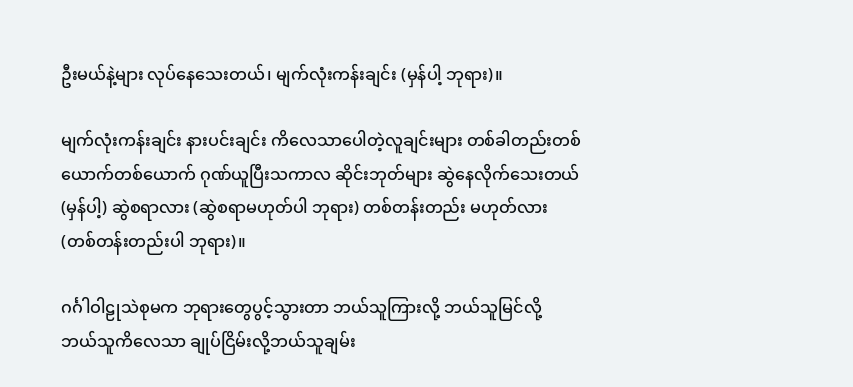ဦးမယ်နဲ့များ လုပ်နေသေးတယ်၊ မျက်လုံးကန်းချင်း (မှန်ပါ့ ဘုရား)။

မျက်လုံးကန်းချင်း နားပင်းချင်း ကိလေသာပေါတဲ့လူချင်းများ တစ်ခါတည်းတစ်ယောက်တစ်ယောက် ဂုဏ်ယူပြီးသကာလ ဆိုင်းဘုတ်များ ဆွဲနေလိုက်သေးတယ် (မှန်ပါ့) ဆွဲစရာလား (ဆွဲစရာမဟုတ်ပါ ဘုရား) တစ်တန်းတည်း မဟုတ်လား (တစ်တန်းတည်းပါ ဘုရား)။

ဂင်္ဂါဝါဠုသဲစုမက ဘုရားတွေပွင့်သွားတာ ဘယ်သူကြားလို့ ဘယ်သူမြင်လို့ ဘယ်သူကိလေသာ ချုပ်ငြိမ်းလို့ဘယ်သူချမ်း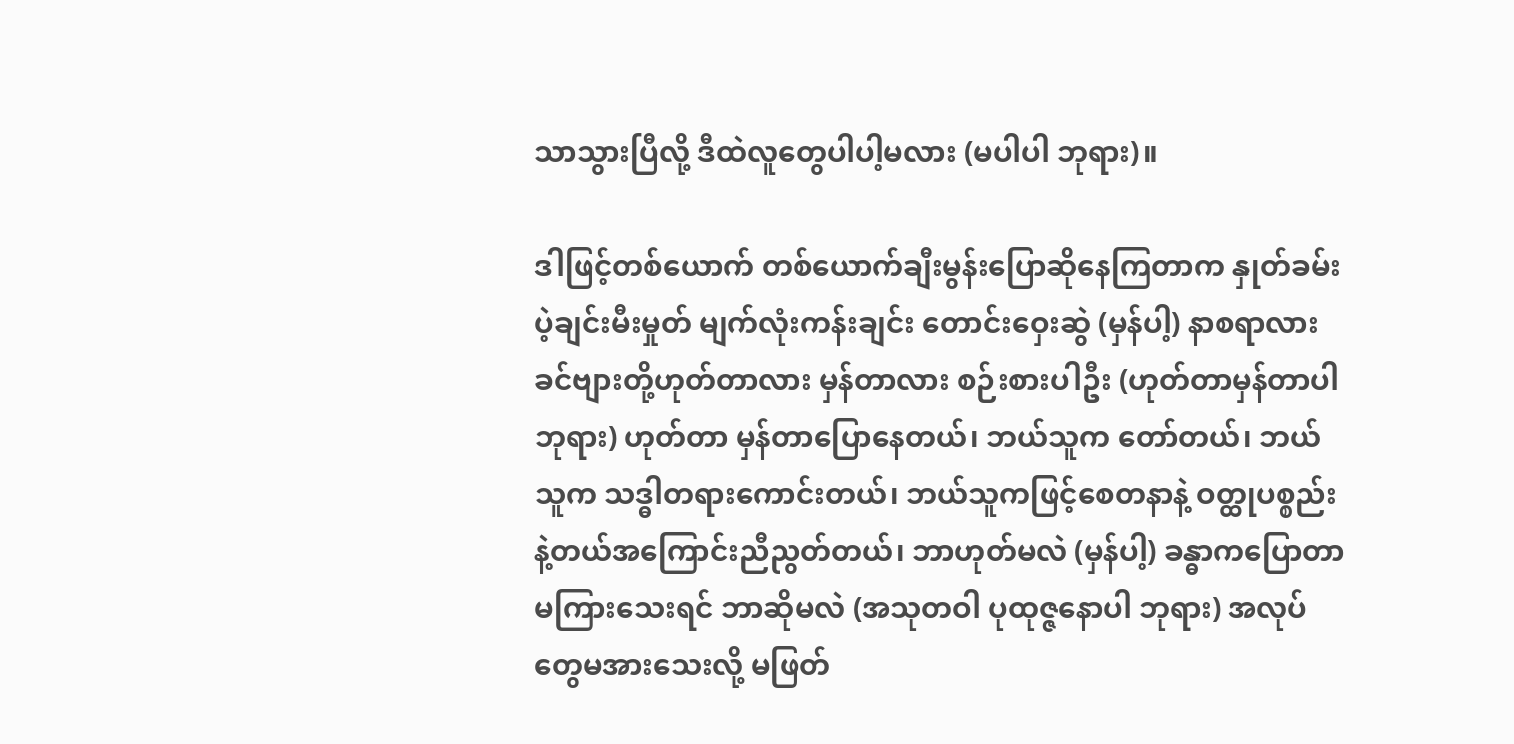သာသွားပြီလို့ ဒီထဲလူတွေပါပါ့မလား (မပါပါ ဘုရား)။

ဒါဖြင့်တစ်ယောက် တစ်ယောက်ချီးမွန်းပြောဆိုနေကြတာက နှုတ်ခမ်းပဲ့ချင်းမီးမှုတ် မျက်လုံးကန်းချင်း တောင်းဝှေးဆွဲ (မှန်ပါ့) နာစရာလား ခင်ဗျားတို့ဟုတ်တာလား မှန်တာလား စဉ်းစားပါဦး (ဟုတ်တာမှန်တာပါ ဘုရား) ဟုတ်တာ မှန်တာပြောနေတယ်၊ ဘယ်သူက တော်တယ်၊ ဘယ်သူက သဒ္ဓါတရားကောင်းတယ်၊ ဘယ်သူကဖြင့်စေတနာနဲ့ ဝတ္ထုပစ္စည်းနဲ့တယ်အကြောင်းညီညွတ်တယ်၊ ဘာဟုတ်မလဲ (မှန်ပါ့) ခန္ဓာကပြောတာမကြားသေးရင် ဘာဆိုမလဲ (အသုတဝါ ပုထုဇ္ဇနောပါ ဘုရား) အလုပ်တွေမအားသေးလို့ မဖြတ်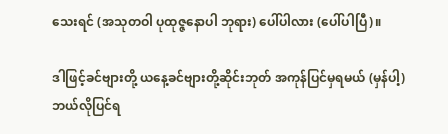သေးရင် (အသုတဝါ ပုထုဇ္ဇနောပါ ဘုရား) ပေါ်ပါလား (ပေါ်ပါပြီ)။

ဒါဖြင့်ခင်ဗျားတို့ ယနေ့ခင်ဗျားတို့ဆိုင်းဘုတ် အကုန်ပြင်မှရမယ် (မှန်ပါ့) ဘယ်လိုပြင်ရ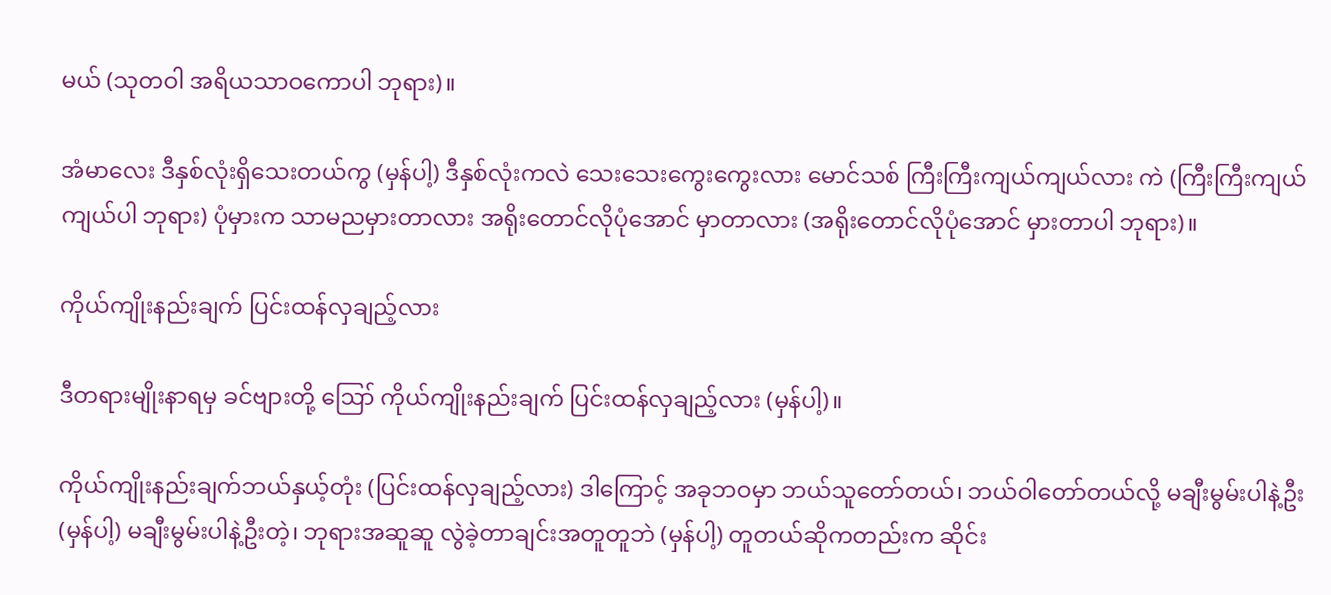မယ် (သုတဝါ အရိယသာဝကောပါ ဘုရား)။

အံမာလေး ဒီနှစ်လုံးရှိသေးတယ်ကွ (မှန်ပါ့) ဒီနှစ်လုံးကလဲ သေးသေးကွေးကွေးလား မောင်သစ် ကြီးကြီးကျယ်ကျယ်လား ကဲ (ကြီးကြီးကျယ်ကျယ်ပါ ဘုရား) ပုံမှားက သာမညမှားတာလား အရိုးတောင်လိုပုံအောင် မှာတာလား (အရိုးတောင်လိုပုံအောင် မှားတာပါ ဘုရား)။

ကိုယ်ကျိုးနည်းချက် ပြင်းထန်လှချည့်လား

ဒီတရားမျိုးနာရမှ ခင်ဗျားတို့ ဪ ကိုယ်ကျိုးနည်းချက် ပြင်းထန်လှချည့်လား (မှန်ပါ့)။

ကိုယ်ကျိုးနည်းချက်ဘယ်နှယ့်တုံး (ပြင်းထန်လှချည့်လား) ဒါကြောင့် အခုဘဝမှာ ဘယ်သူတော်တယ်၊ ဘယ်ဝါတော်တယ်လို့ မချီးမွမ်းပါနဲ့ဦး (မှန်ပါ့) မချီးမွမ်းပါနဲ့ဦးတဲ့၊ ဘုရားအဆူဆူ လွဲခဲ့တာချင်းအတူတူဘဲ (မှန်ပါ့) တူတယ်ဆိုကတည်းက ဆိုင်း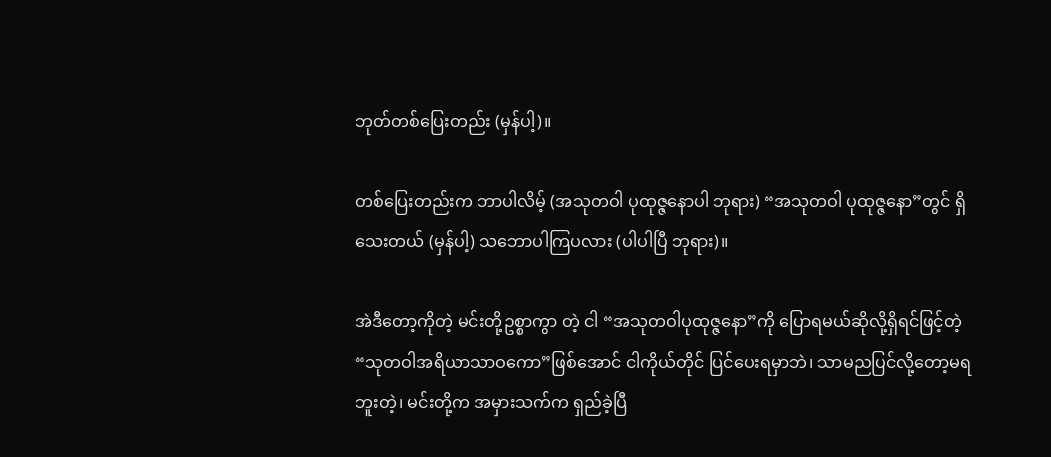ဘုတ်တစ်ပြေးတည်း (မှန်ပါ့)။

တစ်ပြေးတည်းက ဘာပါလိမ့် (အသုတဝါ ပုထုဇ္ဇနောပါ ဘုရား) “အသုတဝါ ပုထုဇ္ဇနော”တွင် ရှိသေးတယ် (မှန်ပါ့) သဘောပါကြပလား (ပါပါပြီ ဘုရား)။

အဲဒီတော့ကိုတဲ့ မင်းတို့ဥစ္စာကွာ တဲ့ ငါ “အသုတဝါပုထုဇ္ဇနော”ကို ပြောရမယ်ဆိုလို့ရှိရင်ဖြင့်တဲ့ “သုတဝါအရိယာသာဝကော”ဖြစ်အောင် ငါကိုယ်တိုင် ပြင်ပေးရမှာဘဲ၊ သာမညပြင်လို့တော့မရဘူးတဲ့၊ မင်းတို့က အမှားသက်က ရှည်ခဲ့ပြီ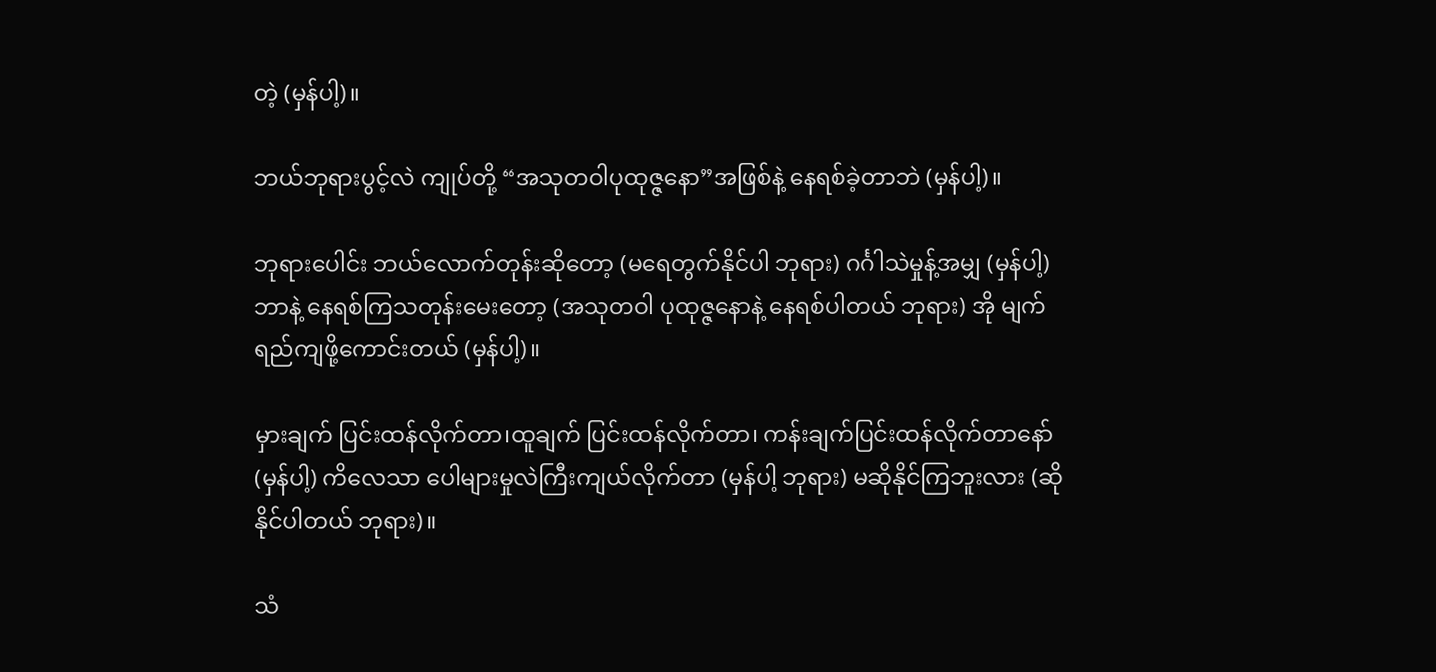တဲ့ (မှန်ပါ့)။

ဘယ်ဘုရားပွင့်လဲ ကျုပ်တို့ “အသုတဝါပုထုဇ္ဇနော”အဖြစ်နဲ့ နေရစ်ခဲ့တာဘဲ (မှန်ပါ့)။

ဘုရားပေါင်း ဘယ်လောက်တုန်းဆိုတော့ (မရေတွက်နိုင်ပါ ဘုရား) ဂင်္ဂါသဲမှုန့်အမျှ (မှန်ပါ့)ဘာနဲ့ နေရစ်ကြသတုန်းမေးတော့ (အသုတဝါ ပုထုဇ္ဇနောနဲ့ နေရစ်ပါတယ် ဘုရား) အို မျက်ရည်ကျဖို့ကောင်းတယ် (မှန်ပါ့)။

မှားချက် ပြင်းထန်လိုက်တာ၊ထူချက် ပြင်းထန်လိုက်တာ၊ ကန်းချက်ပြင်းထန်လိုက်တာနော် (မှန်ပါ့) ကိလေသာ ပေါများမှုလဲကြီးကျယ်လိုက်တာ (မှန်ပါ့ ဘုရား) မဆိုနိုင်ကြဘူးလား (ဆိုနိုင်ပါတယ် ဘုရား)။

သံ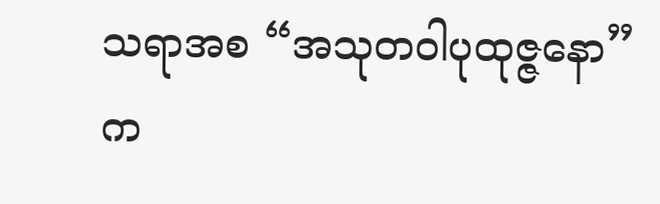သရာအစ “အသုတဝါပုထုဇ္ဇနော”က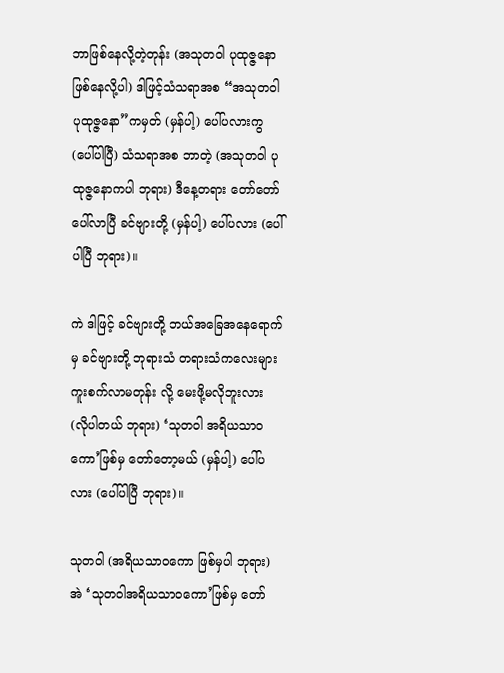ဘာဖြစ်နေလို့တဲ့တုန်း (အသုတဝါ ပုထုဇ္ဇနောဖြစ်နေလို့ပါ) ဒါဖြင့်သံသရာအစ “အသုတဝါပုထုဇ္ဇနော”ကမှတ် (မှန်ပါ့) ပေါ်ပလားကွ (ပေါ်ပါပြီ) သံသရာအစ ဘာတဲ့ (အသုတဝါ ပုထုဇ္ဇနောကပါ ဘုရား) ဒီနေ့တရား တော်တော်ပေါ်လာပြီ ခင်ဗျားတို့ (မှန်ပါ့) ပေါ်ပလား (ပေါ်ပါပြီ ဘုရား)။

ကဲ ဒါဖြင့် ခင်ဗျားတို့ ဘယ်အခြေအနေရောက်မှ ခင်ဗျားတို့ ဘုရားသံ တရားသံကလေးများ ကူးစက်လာမတုန်း လို့ မေးဖို့မလိုဘူးလား (လိုပါတယ် ဘုရား) ‘သုတဝါ အရိယသာဝကော’ဖြစ်မှ တော်တော့မယ် (မှန်ပါ့) ပေါ်ပလား (ပေါ်ပါပြီ ဘုရား)။

သုတဝါ (အရိယသာဝကော ဖြစ်မှပါ ဘုရား) အဲ ‘သုတဝါအရိယသာဝကော’ဖြစ်မှ တော်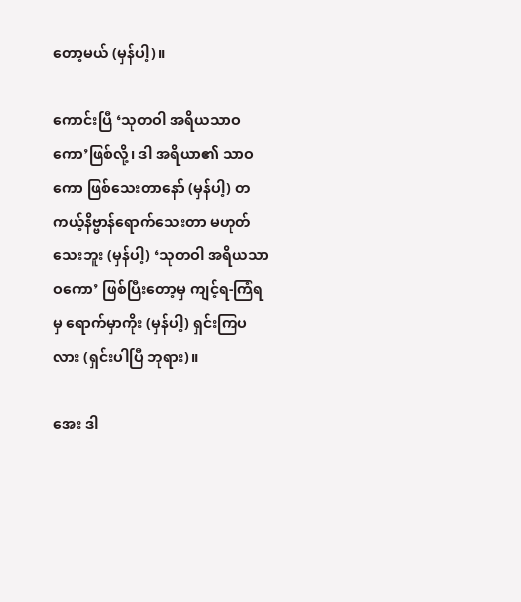တော့မယ် (မှန်ပါ့)။

ကောင်းပြီ ‘သုတဝါ အရိယသာဝကော’ဖြစ်လို့၊ ဒါ အရိယာ၏ သာဝကော ဖြစ်သေးတာနော် (မှန်ပါ့) တကယ့်နိဗ္ဗာန်ရောက်သေးတာ မဟုတ်သေးဘူး (မှန်ပါ့) ‘သုတဝါ အရိယသာဝကော’ ဖြစ်ပြီးတော့မှ ကျင့်ရ-ကြံရမှ ရောက်မှာကိုး (မှန်ပါ့) ရှင်းကြပလား (ရှင်းပါပြီ ဘုရား)။

အေး ဒါ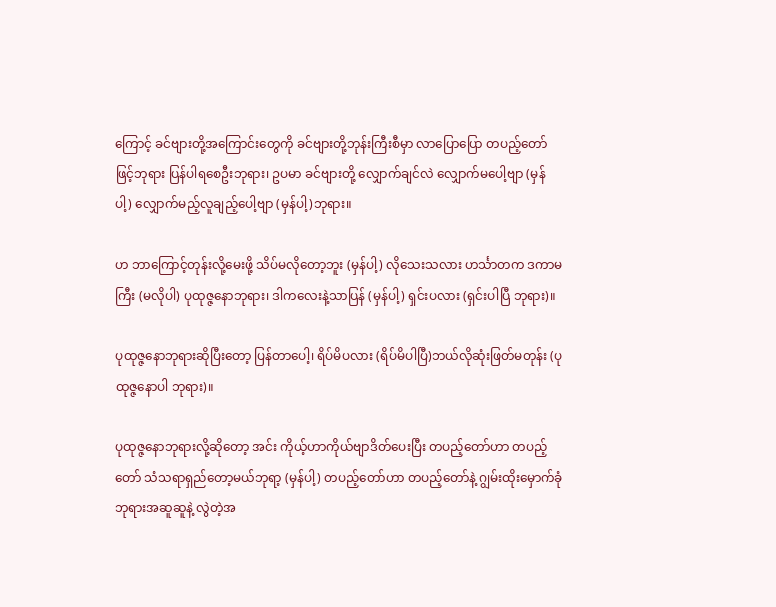ကြောင့် ခင်ဗျားတို့အကြောင်းတွေကို ခင်ဗျားတို့ဘုန်းကြီးစီမှာ လာပြောပြော တပည့်တော်ဖြင့်ဘုရား ပြန်ပါရစေဦးဘုရား၊ ဥပမာ ခင်ဗျားတို့ လျှောက်ချင်လဲ လျှောက်မပေါ့ဗျာ (မှန်ပါ့) လျှောက်မည့်လူချည့်ပေါ့ဗျာ (မှန်ပါ့)ဘုရား။

ဟ ဘာကြောင့်တုန်းလို့မေးဖို့ သိပ်မလိုတော့ဘူး (မှန်ပါ့) လိုသေးသလား ဟင်္သာတက ဒကာမကြီး (မလိုပါ) ပုထုဇ္ဇနောဘုရား၊ ဒါကလေးနဲ့သာပြန် (မှန်ပါ့) ရှင်းပလား (ရှင်းပါပြီ ဘုရား)။

ပုထုဇ္ဇနောဘုရားဆိုပြီးတော့ ပြန်တာပေါ့၊ ရိပ်မိပလား (ရိပ်မိပါပြီ)ဘယ်လိုဆုံးဖြတ်မတုန်း (ပုထုဇ္ဇနောပါ ဘုရား)။

ပုထုဇ္ဇနောဘုရားလို့ဆိုတော့ အင်း ကိုယ့်ဟာကိုယ်ဗျာဒိတ်ပေးပြီး တပည့်တော်ဟာ တပည့်တော် သံသရာရှည်တော့မယ်ဘုရာ့ (မှန်ပါ့) တပည့်တော်ဟာ တပည့်တော်နဲ့ ဂျွမ်းထိုးမှောက်ခုံ ဘုရားအဆူဆူနဲ့ လွဲတဲ့အ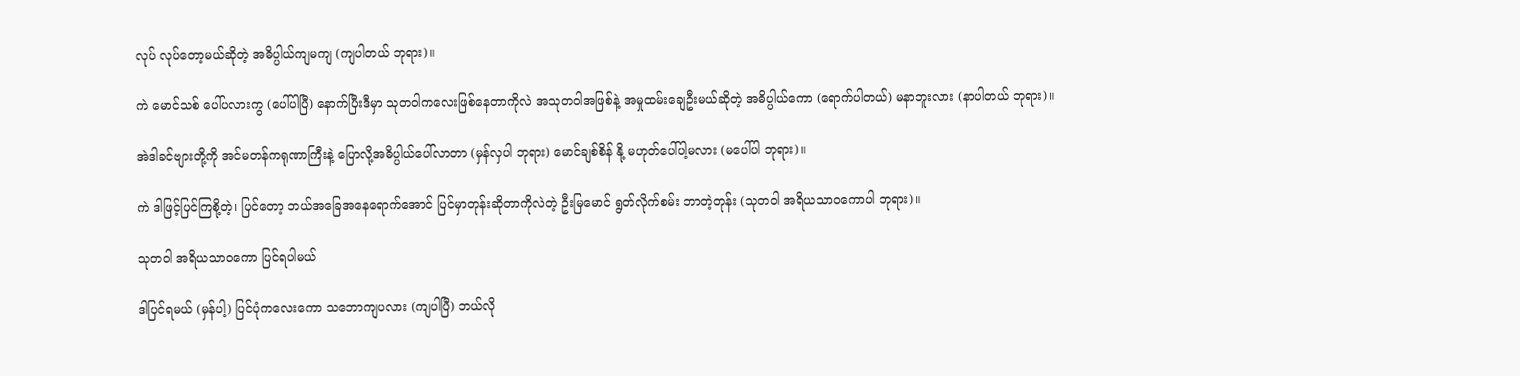လုပ် လုပ်တော့မယ်ဆိုတဲ့ အဓိပ္ပါယ်ကျမကျ (ကျပါတယ် ဘုရား)။

ကဲ မောင်သစ် ပေါ်ပလားကွ (ပေါ်ပါပြီ) နောက်ပြီးဒီမှာ သုတဝါကလေးဖြစ်နေတာကိုလဲ အသုတဝါအဖြစ်နဲ့ အမှုထမ်းချေဦးမယ်ဆိုတဲ့ အဓိပ္ပါယ်ကော (ရောက်ပါတယ်) မနာဘူးလား (နာပါတယ် ဘုရား)။

အဲဒါခင်ဗျားတို့ကို အင်မတန်ကရုဏာကြီးနဲ့ ပြောလို့အဓိပ္ပါယ်ပေါ်လာတာ (မှန်လှပါ ဘုရား) မောင်ချစ်စိန် နို့ မဟုတ်ပေါ်ပါ့မလား (မပေါ်ပါ ဘုရား)။

ကဲ ဒါဖြင့်ပြင်ကြစို့တဲ့၊ ပြင်တော့ ဘယ်အခြေအနေရောက်အောင် ပြင်မှာတုန်းဆိုတာကိုလဲတဲ့ ဦးမြမောင် ရွတ်လိုက်စမ်း ဘာတဲ့တုန်း (သုတဝါ အရိယသာဝကောပါ ဘုရား)။

သုတဝါ အရိယသာဝကော ပြင်ရပါမယ်

ဒါပြင်ရမယ် (မှန်ပါ့) ပြင်ပုံကလေးကော သဘောကျပလား (ကျပါပြီ) ဘယ်လို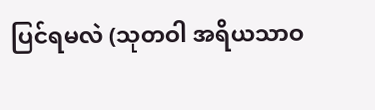ပြင်ရမလဲ (သုတဝါ အရိယသာဝ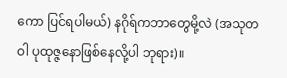ကော ပြင်ရပါမယ်) နဂိုရ်ကဘာတွေမို့လဲ (အသုတဝါ ပုထုဇ္ဇနောဖြစ်နေလို့ပါ ဘုရား)။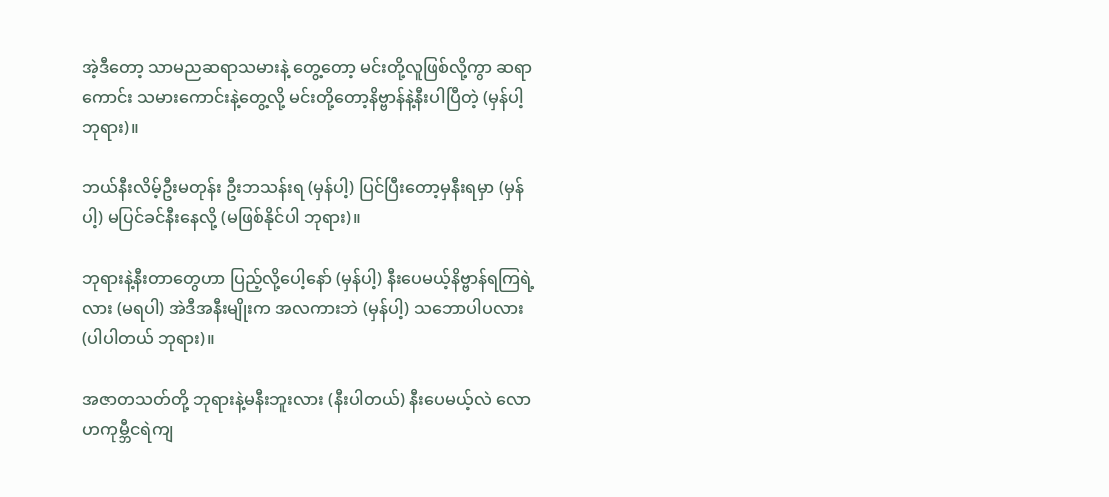အဲ့ဒီတော့ သာမညဆရာသမားနဲ့ တွေ့တော့ မင်းတို့လူဖြစ်လို့ကွာ ဆရာကောင်း သမားကောင်းနဲ့တွေ့လို့ မင်းတို့တော့နိဗ္ဗာန်နဲ့နီးပါပြီတဲ့ (မှန်ပါ့ ဘုရား)။

ဘယ်နီးလိမ့်ဦးမတုန်း ဦးဘသန်းရ (မှန်ပါ့) ပြင်ပြီးတော့မှနီးရမှာ (မှန်ပါ့) မပြင်ခင်နီးနေလို့ (မဖြစ်နိုင်ပါ ဘုရား)။

ဘုရားနဲ့နီးတာတွေဟာ ပြည့်လို့ပေါ့နော် (မှန်ပါ့) နီးပေမယ့်နိဗ္ဗာန်ရကြရဲ့လား (မရပါ) အဲဒီအနီးမျိုးက အလကားဘဲ (မှန်ပါ့) သဘောပါပလား (ပါပါတယ် ဘုရား)။

အဇာတသတ်တို့ ဘုရားနဲ့မနီးဘူးလား (နီးပါတယ်) နီးပေမယ့်လဲ လောဟကုမ္ဘီငရဲကျ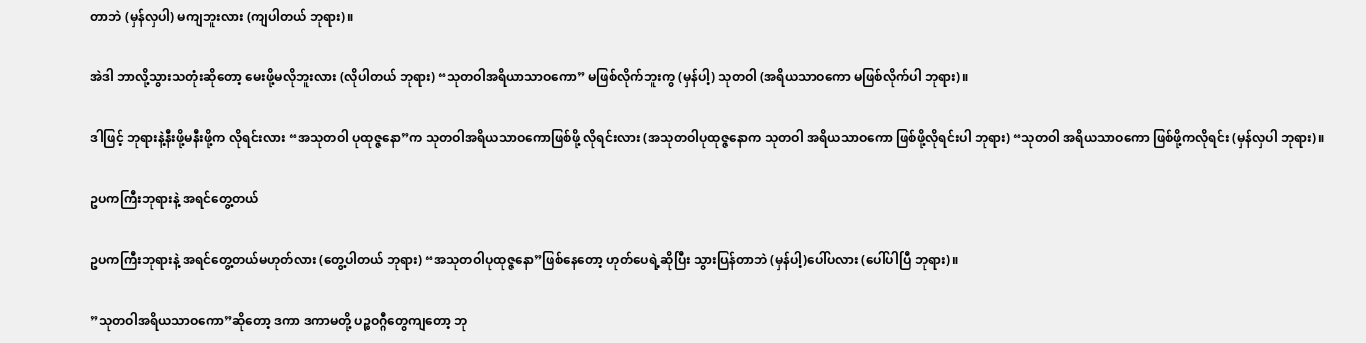တာဘဲ (မှန်လှပါ) မကျဘူးလား (ကျပါတယ် ဘုရား)။

အဲဒါ ဘာလို့သွားသတုံးဆိုတော့ မေးဖို့မလိုဘူးလား (လိုပါတယ် ဘုရား) “သုတဝါအရိယာသာဝကော” မဖြစ်လိုက်ဘူးကွ (မှန်ပါ့) သုတဝါ (အရိယသာဝကော မဖြစ်လိုက်ပါ ဘုရား)။

ဒါဖြင့် ဘုရားနဲ့နီးဖို့မနီးဖို့က လိုရင်းလား “အသုတဝါ ပုထုဇ္ဇနော”က သုတဝါအရိယသာဝကောဖြစ်ဖို့ လိုရင်းလား (အသုတဝါပုထုဇ္ဇနောက သုတဝါ အရိယသာဝကော ဖြစ်ဖို့လိုရင်းပါ ဘုရား) “သုတဝါ အရိယသာဝကော ဖြစ်ဖို့ကလိုရင်း (မှန်လှပါ ဘုရား)။

ဥပကကြီးဘုရားနဲ့ အရင်တွေ့တယ်

ဥပကကြီးဘုရားနဲ့ အရင်တွေ့တယ်မဟုတ်လား (တွေ့ပါတယ် ဘုရား) “အသုတဝါပုထုဇ္ဇနော”ဖြစ်နေတော့ ဟုတ်ပေရဲ့ဆိုပြီး သွားပြန်တာဘဲ (မှန်ပါ့)ပေါ်ပလား (ပေါ်ပါပြီ ဘုရား)။

”သုတဝါအရိယသာဝကော”ဆိုတော့ ဒကာ ဒကာမတို့ ပဉ္စဝဂ္ဂီတွေကျတော့ ဘု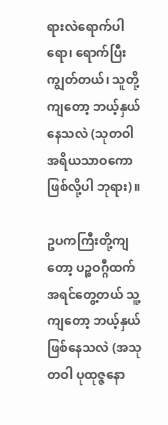ရားလဲရောက်ပါရော၊ ရောက်ပြီးကျွတ်တယ်၊ သူတို့ကျတော့ ဘယ့်နှယ်နေသလဲ (သုတဝါ အရိယသာဝကော ဖြစ်လို့ပါ ဘုရား)။

ဥပကကြီးတို့ကျတော့ ပဉ္စဝဂ္ဂီထက်အရင်တွေ့တယ် သူ့ကျတော့ ဘယ့်နှယ်ဖြစ်နေသလဲ (အသုတဝါ ပုထုဇ္ဇနော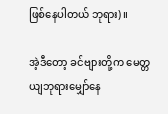ဖြစ်နေပါတယ် ဘုရား)။

အဲ့ဒီတော့ ခင်ဗျားတို့က မေတ္တယျဘုရားမျှော်နေ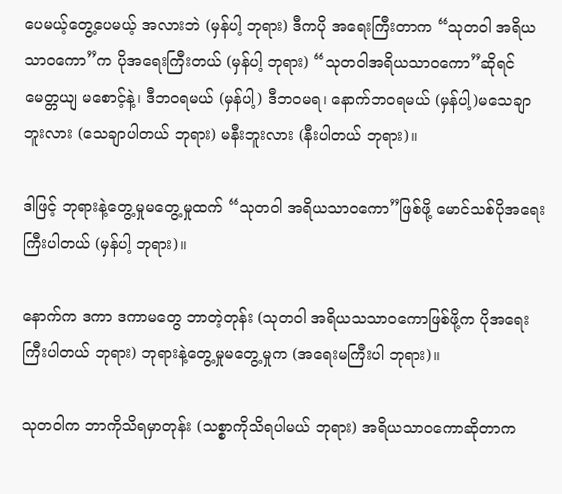ပေမယ့်တွေ့ပေမယ့် အလားဘဲ (မှန်ပါ့ ဘုရား) ဒီကပို အရေးကြီးတာက “သုတဝါ အရိယသာဝကော”က ပိုအရေးကြီးတယ် (မှန်ပါ့ ဘုရား) “သုတဝါအရိယသာဝကော”ဆိုရင် မေတ္တယျ မစောင့်နဲ့၊ ဒီဘဝရမယ် (မှန်ပါ့) ဒီဘဝမရ၊ နောက်ဘဝရမယ် (မှန်ပါ့)မသေချာဘူးလား (သေချာပါတယ် ဘုရား) မနီးဘူးလား (နီးပါတယ် ဘုရား)။

ဒါဖြင့် ဘုရားနဲ့တွေ့မှုမတွေ့မှုထက် “သုတဝါ အရိယသာဝကော”ဖြစ်ဖို့ မောင်သစ်ပိုအရေးကြီးပါတယ် (မှန်ပါ့ ဘုရား)။

နောက်က ဒကာ ဒကာမတွေ ဘာတဲ့တုန်း (သုတဝါ အရိယသသာဝကောဖြစ်ဖို့က ပိုအရေးကြီးပါတယ် ဘုရား) ဘုရားနဲ့တွေ့မှုမတွေ့မှုက (အရေးမကြီးပါ ဘုရား)။

သုတဝါက ဘာကိုသိရမှာတုန်း (သစ္စာကိုသိရပါမယ် ဘုရား) အရိယသာဝကောဆိုတာက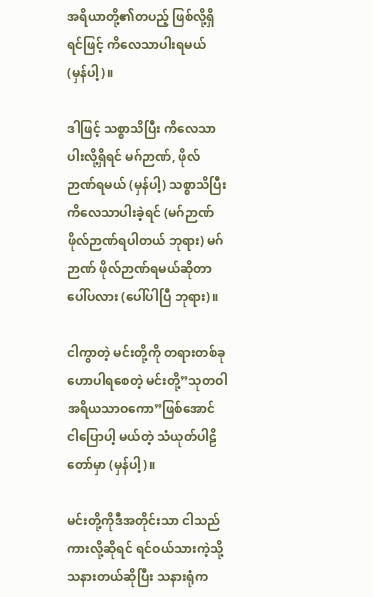အရိယာတို့၏တပည့် ဖြစ်လို့ရှိရင်ဖြင့် ကိလေသာပါးရမယ် (မှန်ပါ့)။

ဒါဖြင့် သစ္စာသိပြီး ကိလေသာပါးလို့ရှိရင် မဂ်ဉာဏ်, ဖိုလ်ဉာဏ်ရမယ် (မှန်ပါ့) သစ္စာသိပြီး ကိလေသာပါးခဲ့ရင် (မဂ်ဉာဏ် ဖိုလ်ဉာဏ်ရပါတယ် ဘုရား) မဂ်ဉာဏ် ဖိုလ်ဉာဏ်ရမယ်ဆိုတာ ပေါ်ပလား (ပေါ်ပါပြီ ဘုရား)။

ငါကွာတဲ့ မင်းတို့ကို တရားတစ်ခုဟောပါရစေတဲ့ မင်းတို့”သုတဝါ အရိယသာဝကော”ဖြစ်အောင် ငါပြောပါ့ မယ်တဲ့ သံယုတ်ပါဠိတော်မှာ (မှန်ပါ့)။

မင်းတို့ကိုဒီအတိုင်းသာ ငါသည်ကားလို့ဆိုရင် ရင်ဝယ်သားကဲ့သို့ သနားတယ်ဆိုပြီး သနားရုံက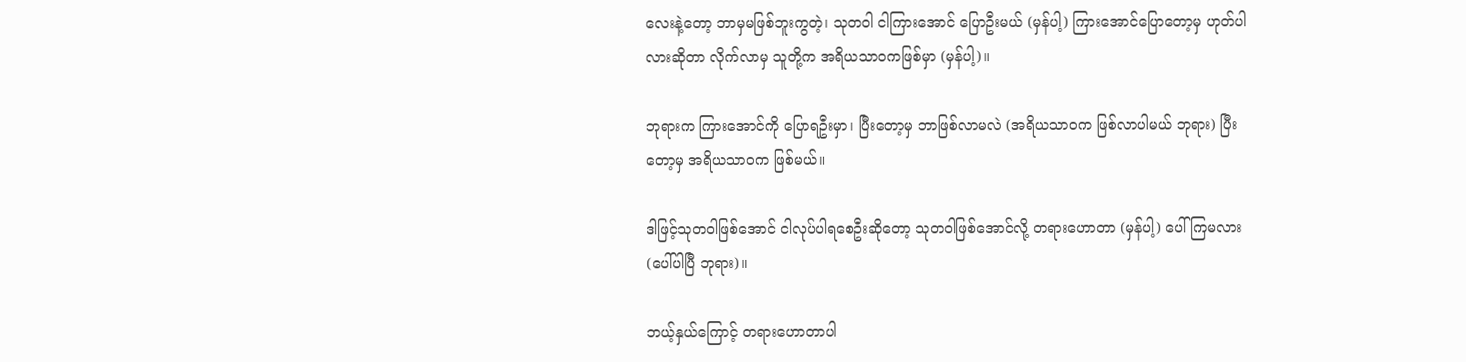လေးနဲ့တော့ ဘာမှမဖြစ်ဘူးကွတဲ့၊ သုတဝါ ငါကြားအောင် ပြောဦးမယ် (မှန်ပါ့) ကြားအောင်ပြောတော့မှ ဟုတ်ပါလားဆိုတာ လိုက်လာမှ သူတို့က အရိယသာဝကဖြစ်မှာ (မှန်ပါ့)။

ဘုရားက ကြားအောင်ကို ပြောရဦးမှာ၊ ပြီးတော့မှ ဘာဖြစ်လာမလဲ (အရိယသာဝက ဖြစ်လာပါမယ် ဘုရား) ပြီးတော့မှ အရိယသာဝက ဖြစ်မယ်။

ဒါဖြင့်သုတဝါဖြစ်အောင် ငါလုပ်ပါရစေဦးဆိုတော့ သုတဝါဖြစ်အောင်လို့ တရားဟောတာ (မှန်ပါ့) ပေါ်ကြမလား (ပေါ်ပါပြီ ဘုရား)။

ဘယ့်နှယ်ကြောင့် တရားဟောတာပါ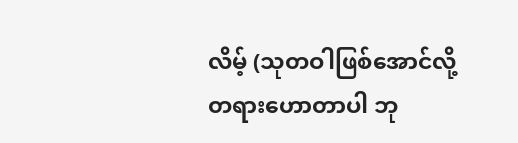လိမ့် (သုတဝါဖြစ်အောင်လို့ တရားဟောတာပါ ဘု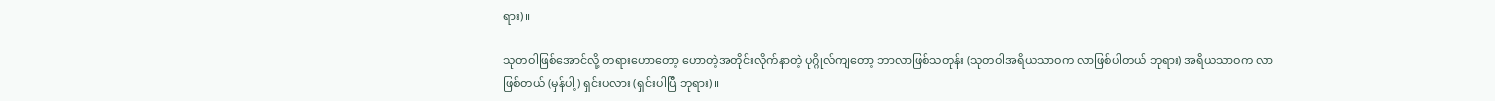ရား)။

သုတဝါဖြစ်အောင်လို့ တရားဟောတော့ ဟောတဲ့အတိုင်းလိုက်နာတဲ့ ပုဂ္ဂိုလ်ကျတော့ ဘာလာဖြစ်သတုန်း (သုတဝါအရိယသာဝက လာဖြစ်ပါတယ် ဘုရား) အရိယသာဝက လာဖြစ်တယ် (မှန်ပါ့) ရှင်းပလား (ရှင်းပါပြီ ဘုရား)။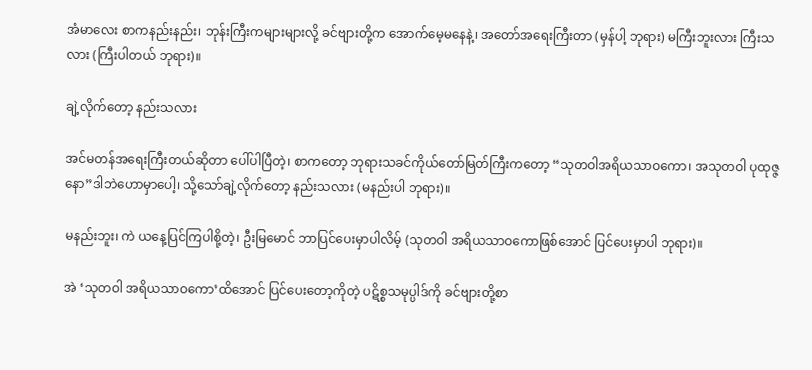အံမာလေး စာကနည်းနည်း၊ ဘုန်းကြီးကများများလို့ ခင်ဗျားတို့က အောက်မေ့မနေနဲ့၊ အတော်အရေးကြီးတာ (မှန်ပါ့ ဘုရား) မကြီးဘူးလား ကြီးသလား (ကြီးပါတယ် ဘုရား)။

ချဲ့လိုက်တော့ နည်းသလား

အင်မတန်အရေးကြီးတယ်ဆိုတာ ပေါ်ပါပြီတဲ့၊ စာကတော့ ဘုရားသခင်ကိုယ်တော်မြတ်ကြီးကတော့ “သုတဝါအရိယသာဝကော၊ အသုတဝါ ပုထုဇ္ဇနော”ဒါဘဲဟောမှာပေါ့၊ သို့သော်ချဲ့လိုက်တော့ နည်းသလား (မနည်းပါ ဘုရား)။

မနည်းဘူး၊ ကဲ ယနေ့ပြင်ကြပါစို့တဲ့၊ ဦးမြမောင် ဘာပြင်ပေးမှာပါလိမ့် (သုတဝါ အရိယသာဝကောဖြစ်အောင် ပြင်ပေးမှာပါ ဘုရား)။

အဲ ‘သုတဝါ အရိယသာဝကော’ထိအောင် ပြင်ပေးတော့ကိုတဲ့ ပဋိစ္စသမုပ္ပါဒ်ကို ခင်ဗျားတို့စာ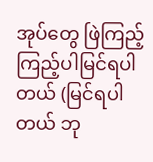အုပ်တွေ ဖြဲကြည့် ကြည့်ပါမြင်ရပါတယ် (မြင်ရပါတယ် ဘု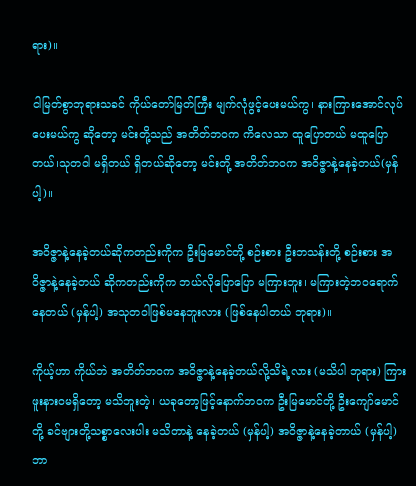ရား)။

ငါမြတ်စွာဘုရားသခင် ကိုယ်တော်မြတ်ကြီး မျက်လုံဖွင့်ပေးမယ်ကွ၊ နားကြားအောင်လုပ်ပေးမယ်ကွ ဆိုတော့ မင်းတို့သည် အတိတ်ဘဝက ကိလေသာ ထူပြောတယ် မထူပြောတယ်၊သုတဝါ မရှိတယ် ရှိတယ်ဆိုတော့ မင်းတို့ အတိတ်ဘဝက အဝိဇ္ဇာနဲ့နေခဲ့တယ်(မှန်ပါ့)။

အဝိဇ္ဇာနဲ့နေခဲ့တယ်ဆိုကတည်းကိုက ဦးမြမောင်တို့ စဉ်းစား ဦးဘသန်းတို့ စဉ်းစား အဝိဇ္ဇာနဲ့နေခဲ့တယ် ဆိုကတည်းကိုက ဘယ်လိုပြောပြော မကြားဘူး၊ မကြားတဲ့ဘဝရောက်နေတယ် (မှန်ပါ့) အသုတဝါဖြစ်မနေဘူးလား (ဖြစ်နေပါတယ် ဘုရား)။

ကိုယ့်ဟာ ကိုယ်ဘဲ အတိတ်ဘဝက အဝိဇ္ဇာနဲ့နေခဲ့တယ်လို့သိရဲ့လား (မသိပါ ဘုရား) ကြားဖူးနားဝမရှိတော့ မသိဘူးတဲ့၊ ယခုတော့ဖြင့်နောက်ဘဝက ဦးမြမောင်တို့ ဦးကျော်မောင်တို့ ခင်ဗျားတို့သစ္စာလေးပါး မသိတာနဲ့ နေခဲ့တယ် (မှန်ပါ့) အဝိဇ္ဇာနဲ့နေခဲ့တာယ် (မှန်ပါ့) ဘာ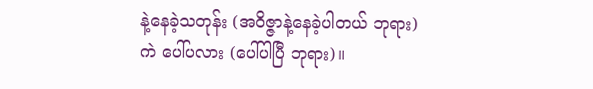နဲ့နေခဲ့သတုန်း (အဝိဇ္ဇာနဲ့နေခဲ့ပါတယ် ဘုရား) ကဲ ပေါ်ပလား (ပေါ်ပါပြီ ဘုရား)။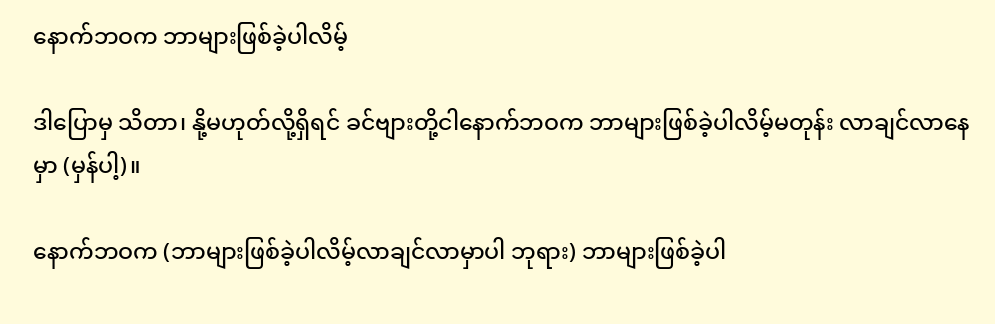နောက်ဘဝက ဘာများဖြစ်ခဲ့ပါလိမ့်

ဒါပြောမှ သိတာ၊ နို့မဟုတ်လို့ရှိရင် ခင်ဗျားတို့ငါနောက်ဘဝက ဘာများဖြစ်ခဲ့ပါလိမ့်မတုန်း လာချင်လာနေမှာ (မှန်ပါ့)။

နောက်ဘဝက (ဘာများဖြစ်ခဲ့ပါလိမ့်လာချင်လာမှာပါ ဘုရား) ဘာများဖြစ်ခဲ့ပါ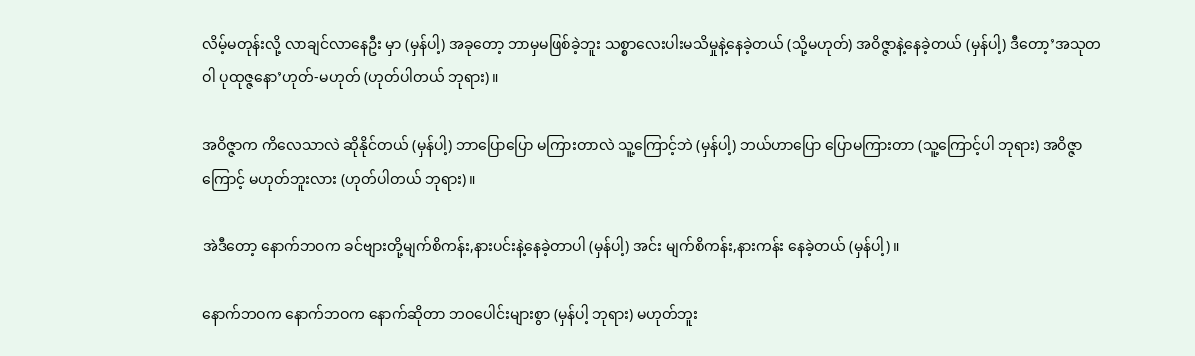လိမ့်မတုန်းလို့ လာချင်လာနေဦး မှာ (မှန်ပါ့) အခုတော့ ဘာမှမဖြစ်ခဲ့ဘူး သစ္စာလေးပါးမသိမှုနဲ့နေခဲ့တယ် (သို့မဟုတ်) အဝိဇ္ဇာနဲ့နေခဲ့တယ် (မှန်ပါ့) ဒီတော့’အသုတဝါ ပုထုဇ္ဇနော’ဟုတ်-မဟုတ် (ဟုတ်ပါတယ် ဘုရား)။

အဝိဇ္ဇာက ကိလေသာလဲ ဆိုနိုင်တယ် (မှန်ပါ့) ဘာပြောပြော မကြားတာလဲ သူ့ကြောင့်ဘဲ (မှန်ပါ့) ဘယ်ဟာပြော ပြောမကြားတာ (သူ့ကြောင့်ပါ ဘုရား) အဝိဇ္ဇာကြောင့် မဟုတ်ဘူးလား (ဟုတ်ပါတယ် ဘုရား)။

အဲဒီတော့ နောက်ဘဝက ခင်ဗျားတို့မျက်စိကန်း,နားပင်းနဲ့နေခဲ့တာပါ (မှန်ပါ့) အင်း မျက်စိကန်း,နားကန်း နေခဲ့တယ် (မှန်ပါ့)။

နောက်ဘဝက နောက်ဘဝက နောက်ဆိုတာ ဘဝပေါင်းများစွာ (မှန်ပါ့ ဘုရား) မဟုတ်ဘူး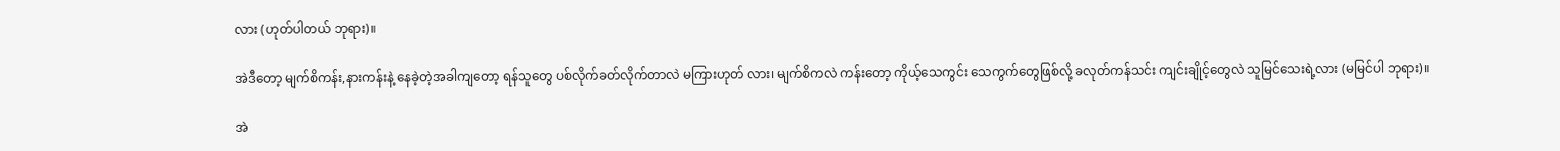လား (ဟုတ်ပါတယ် ဘုရား)။

အဲဒီတော့ မျက်စိကန်း,နားကန်းနဲ့ နေခဲ့တဲ့အခါကျတော့ ရန်သူတွေ ပစ်လိုက်ခတ်လိုက်တာလဲ မကြားဟုတ် လား၊ မျက်စိကလဲ ကန်းတော့ ကိုယ့်သေကွင်း သေကွက်တွေဖြစ်လို့ ခလုတ်ကန်သင်း ကျင်းချိုင့်တွေလဲ သူမြင်သေးရဲ့လား (မမြင်ပါ ဘုရား)။

အဲ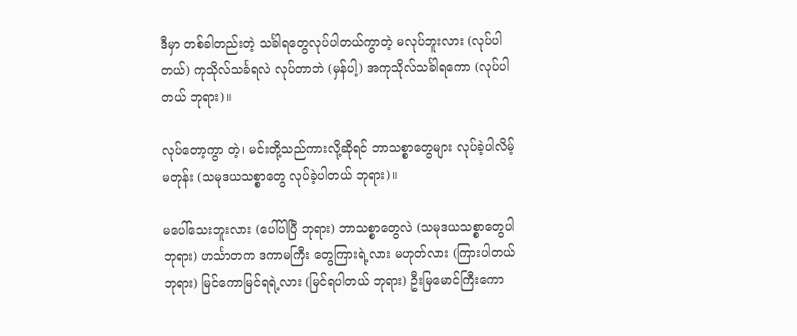ဒီမှာ တစ်ခါတည်းတဲ့ သင်္ခါရတွေလုပ်ပါတယ်ကွာတဲ့ မလုပ်ဘူးလား (လုပ်ပါတယ်) ကုသိုလ်သင်္ခရလဲ လုပ်တာဘဲ (မှန်ပါ့) အကုသိုလ်သင်္ခါရကော (လုပ်ပါတယ် ဘုရား)။

လုပ်တော့ကွာ တဲ့၊ မင်းတို့သည်ကားလို့ဆိုရင် ဘာသစ္စာတွေများ လုပ်ခဲ့ပါလိမ့်မတုန်း (သမုဒယသစ္စာတွေ လုပ်ခဲ့ပါတယ် ဘုရား)။

မပေါ်သေးဘူးလား (ပေါ်ပါပြီ ဘုရား) ဘာသစ္စာတွေလဲ (သမုဒယသစ္စာတွေပါ ဘုရား) ဟင်္သာတက ဒကာမကြီး တွေကြားရဲ့လား မဟုတ်လား (ကြားပါတယ် ဘုရား) မြင်ကောမြင်ရရဲ့လား (မြင်ရပါတယ် ဘုရား) ဦးမြမောင်ကြီးကော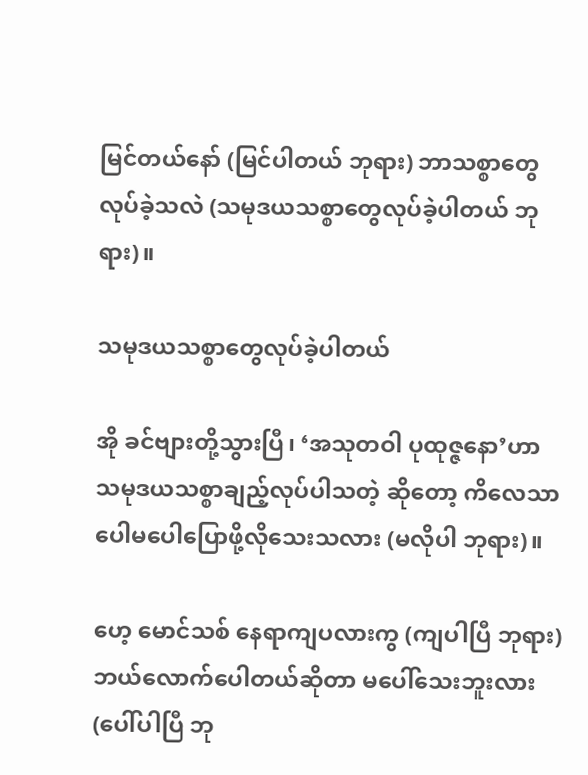မြင်တယ်နော် (မြင်ပါတယ် ဘုရား) ဘာသစ္စာတွေလုပ်ခဲ့သလဲ (သမုဒယသစ္စာတွေလုပ်ခဲ့ပါတယ် ဘုရား)။

သမုဒယသစ္စာတွေလုပ်ခဲ့ပါတယ်

အို ခင်ဗျားတို့သွားပြီ၊ ‘အသုတဝါ ပုထုဇ္ဇနော’ဟာ သမုဒယသစ္စာချည့်လုပ်ပါသတဲ့ ဆိုတော့ ကိလေသာ ပေါမပေါပြောဖို့လိုသေးသလား (မလိုပါ ဘုရား)။

ဟေ့ မောင်သစ် နေရာကျပလားကွ (ကျပါပြီ ဘုရား) ဘယ်လောက်ပေါတယ်ဆိုတာ မပေါ်သေးဘူးလား (ပေါ်ပါပြီ ဘု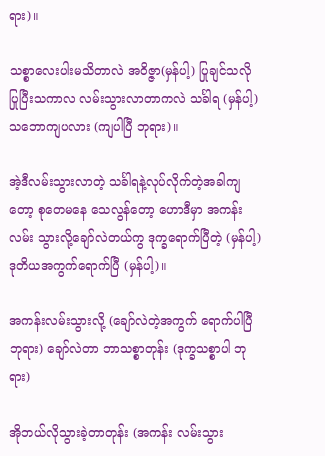ရား)။

သစ္စာလေးပါးမသိတာလဲ အဝိဇ္ဇာ(မှန်ပါ့) ပြုချင်သလိုပြုပြီးသကာလ လမ်းသွားလာတာကလဲ သင်္ခါရ (မှန်ပါ့) သဘောကျပလား (ကျပါပြီ ဘုရား)။

အဲ့ဒီလမ်းသွားလာတဲ့ သင်္ခါရနဲ့လုပ်လိုက်တဲ့အခါကျတော့ စုတေမနေ သေလွန်တော့ ဟောဒီမှာ အကန်းလမ်း သွားလို့ချော်လဲတယ်ကွ ဒုက္ခရောက်ပြီတဲ့ (မှန်ပါ့) ဒုတိယအကွက်ရောက်ပြီ (မှန်ပါ့)။

အကန်းလမ်းသွားလို့ (ချော်လဲတဲ့အကွက် ရောက်ပါပြီ ဘုရား) ချော်လဲတာ ဘာသစ္စာတုန်း (ဒုက္ခသစ္စာပါ ဘုရား)

အိုဘယ်လိုသွားခဲ့တာတုန်း (အကန်း လမ်းသွား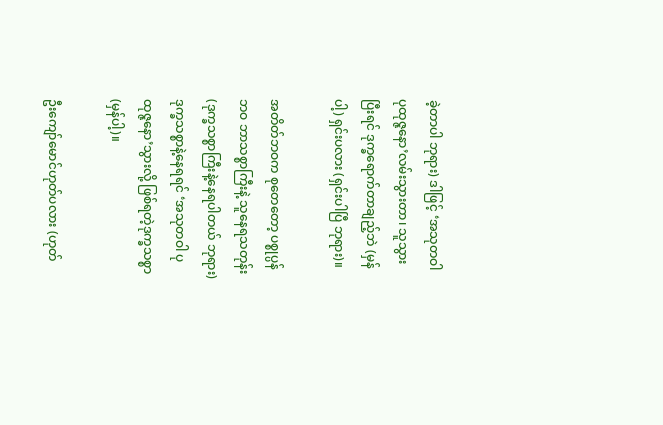ခဲ့တာပါ ဘုရား) ဒါဖြင့် ‘အသုတဝါ ပုထုဇ္ဇနော’လမ်းသွားတာ၊ သူသွားပြီးရင် ဒုက္ခရောက်တာချည့်ဘဲ (မှန်ပါ့) ရှင်းပလား (ရှင်းပါပြီ ဘုရား)။

အတိတ်ဘဝက စုတေတော့ ပစ္စုပ္ပန်ဘဝ ဘာသစ္စာကြီးနဲ့ သူနေရသတုန်း (ဒုက္ခသစ္စာကြီးနဲ့နေရပါတယ် ဘုရား) ဒုက္ခသစ္စာနဲ့နေရရင် ‘အသုတဝါ ပုထုဇ္ဇနော’သွားလို့ ဖြစ်ရတဲ့ဒုက္ခသစ္စာ (မှန်ပါ့)။

ဦးကျော်မောင်ဟုတ်ပလား (ဟုတ်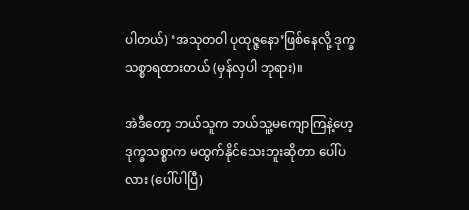ပါတယ်) ‘အသုတဝါ ပုထုဇ္ဇနော’ဖြစ်နေလို့ ဒုက္ခသစ္စာရထားတယ် (မှန်လှပါ ဘုရား)။

အဲဒီတော့ ဘယ်သူက ဘယ်သူ့မကျောကြနဲ့ဟေ့ ဒုက္ခသစ္စာက မထွက်နိုင်သေးဘူးဆိုတာ ပေါ်ပလား (ပေါ်ပါပြီ)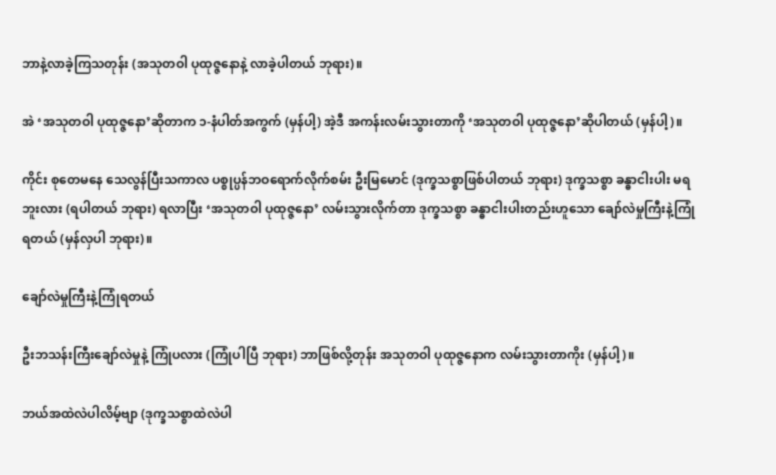ဘာနဲ့လာခဲ့ကြသတုန်း (အသုတဝါ ပုထုဇ္ဇနောနဲ့ လာခဲ့ပါတယ် ဘုရား)။

အဲ ‘အသုတဝါ ပုထုဇ္ဇနော’ဆိုတာက ၁-နံပါတ်အကွက် (မှန်ပါ့) အဲ့ဒီ အကန်းလမ်းသွားတာကို ‘အသုတဝါ ပုထုဇ္ဇနော’ဆိုပါတယ် (မှန်ပါ့)။

ကိုင်း စုတေမနေ သေလွန်ပြီးသကာလ ပစ္စုပ္ပန်ဘဝရောက်လိုက်စမ်း ဦးမြမောင် (ဒုက္ခသစ္စာဖြစ်ပါတယ် ဘုရား) ဒုက္ခသစ္စာ ခန္ဓာငါးပါး မရဘူးလား (ရပါတယ် ဘုရား) ရလာပြီး ‘အသုတဝါ ပုထုဇ္ဇနော’ လမ်းသွားလိုက်တာ ဒုက္ခသစ္စာ ခန္ဓာငါးပါးတည်းဟူသော ချော်လဲမှုကြီးနဲ့ကြုံရတယ် (မှန်လှပါ ဘုရား)။

ချော်လဲမှုကြီးနဲ့ကြုံရတယ်

ဦးဘသန်းကြီးချော်လဲမှုနဲ့ ကြုံပလား (ကြုံပါပြီ ဘုရား) ဘာဖြစ်လို့တုန်း အသုတဝါ ပုထုဇ္ဇနောက လမ်းသွားတာကိုး (မှန်ပါ့)။

ဘယ်အထဲလဲပါလိမ့်ဗျာ (ဒုက္ခသစ္စာထဲလဲပါ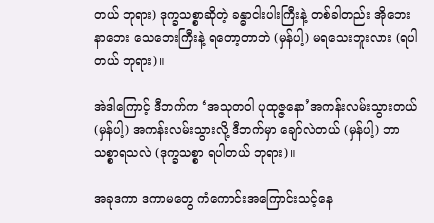တယ် ဘုရား) ဒုက္ခသစ္စာဆိုတဲ့ ခန္ဓာငါးပါးကြီးနဲ့ တစ်ခါတည်း အိုဘေး နာဘေး သေဘေးကြီးနဲ့ ရတော့တာဘဲ (မှန်ပါ့) မရသေးဘူးလား (ရပါတယ် ဘုရား)။

အဲဒါကြောင့် ဒီဘက်က ‘အသုတဝါ ပုထုဇ္ဇနော’အကန်းလမ်းသွားတယ် (မှန်ပါ့) အကန်းလမ်းသွားလို့ ဒီဘက်မှာ ချော်လဲတယ် (မှန်ပါ့) ဘာသစ္စာရသလဲ (ဒုက္ခသစ္စာ ရပါတယ် ဘုရား)။

အခုဒကာ ဒကာမတွေ ကံကောင်းအကြောင်းသင့်နေ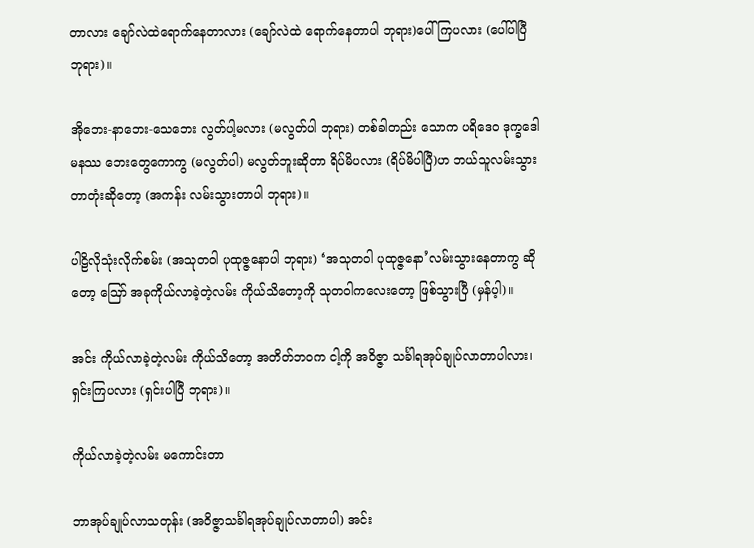တာလား ချော်လဲထဲရောက်နေတာလား (ချော်လဲထဲ ရောက်နေတာပါ ဘုရား)ပေါ်ကြပလား (ပေါ်ပါပြီ ဘုရား)။

အိုဘေး-နာဘေး-သေဘေး လွတ်ပါ့မလား (မလွတ်ပါ ဘုရား) တစ်ခါတည်း သောက ပရိဒေဝ ဒုက္ခဒေါမနဿ ဘေးတွေကောကွ (မလွတ်ပါ) မလွတ်ဘူးဆိုတာ ရိပ်မိပလား (ရိပ်မိပါပြီ)ဟ ဘယ်သူလမ်းသွားတာတုံးဆိုတော့ (အကန်း လမ်းသွားတာပါ ဘုရား)။

ပါဠိလိုသုံးလိုက်စမ်း (အသုတဝါ ပုထုဇ္ဇနောပါ ဘုရား) ‘အသုတဝါ ပုထုဇ္ဇနော’လမ်းသွားနေတာကွ ဆိုတော့ ဪ အခုကိုယ်လာခဲ့တဲ့လမ်း ကိုယ်သိတော့ကို သုတဝါကလေးတော့ ဖြစ်သွားပြီ (မှန်ပ့ါ)။

အင်း ကိုယ်လာခဲ့တဲ့လမ်း ကိုယ်သိတော့ အတိတ်ဘဝက ငါ့ကို အဝိဇ္ဇာ သင်္ခါရအုပ်ချုပ်လာတာပါလား၊ ရှင်းကြပလား (ရှင်းပါပြီ ဘုရား)။

ကိုယ်လာခဲ့တဲ့လမ်း မကောင်းတာ

ဘာအုပ်ချုပ်လာသတုန်း (အဝိဇ္ဇာသင်္ခါရအုပ်ချုပ်လာတာပါ) အင်း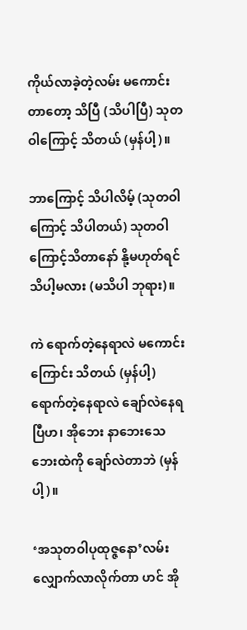ကိုယ်လာခဲ့တဲ့လမ်း မကောင်းတာတော့ သိပြီ (သိပါပြီ) သုတဝါကြောင့် သိတယ် (မှန်ပါ့)။

ဘာကြောင့် သိပါလိမ့် (သုတဝါကြောင့် သိပါတယ်) သုတဝါကြောင့်သိတာနော် နို့မဟုတ်ရင် သိပါ့မလား (မသိပါ ဘုရား)။

ကဲ ရောက်တဲ့နေရာလဲ မကောင်းကြောင်း သိတယ် (မှန်ပါ့) ရောက်တဲ့နေရာလဲ ချော်လဲနေရပြီဟ၊ အိုဘေး နာဘေးသေဘေးထဲကို ချော်လဲတာဘဲ (မှန်ပါ့)။

‘အသုတဝါပုထုဇ္ဇနော’လမ်းလျှောက်လာလိုက်တာ ဟင် အို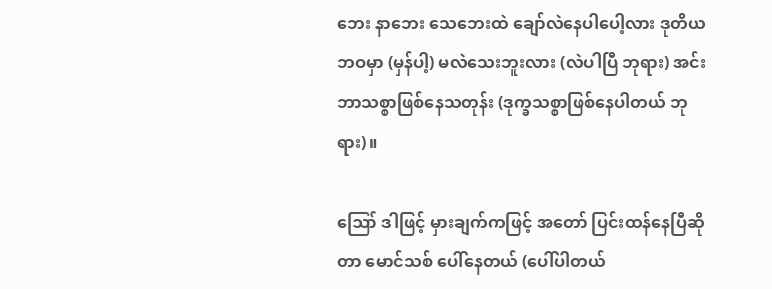ဘေး နာဘေး သေဘေးထဲ ချော်လဲနေပါပေါ့လား ဒုတိယဘဝမှာ (မှန်ပါ့) မလဲသေးဘူးလား (လဲပါပြီ ဘုရား) အင်း ဘာသစ္စာဖြစ်နေသတုန်း (ဒုက္ခသစ္စာဖြစ်နေပါတယ် ဘုရား)။

ဪ ဒါဖြင့် မှားချက်ကဖြင့် အတော် ပြင်းထန်နေပြီဆိုတာ မောင်သစ် ပေါ်နေတယ် (ပေါ်ပါတယ်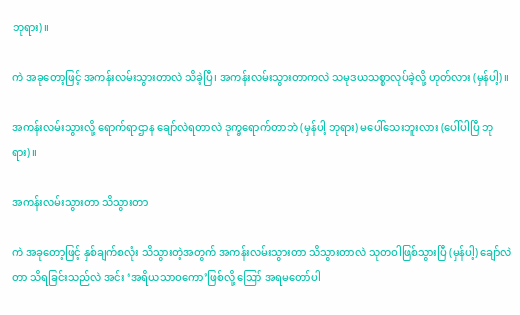ဘုရား)။

ကဲ အခုတော့ဖြင့် အကန်းလမ်းသွားတာလဲ သိခဲ့ပြီ၊ အကန်းလမ်းသွားတာကလဲ သမုဒယသစ္စာလုပ်ခဲ့လို့ ဟုတ်လား (မှန်ပါ့)။

အကန်းလမ်းသွားလို့ ရောက်ရာဌာန ချော်လဲရတာလဲ ဒုက္ခရောက်တာဘဲ (မှန်ပါ့ ဘုရား) မပေါ်သေးဘူးလား (ပေါ်ပါပြီ ဘုရား)။

အကန်းလမ်းသွားတာ သိသွားတာ

ကဲ အခုတော့ဖြင့် နှစ်ချက်စလုံး သိသွားတဲ့အတွက် အကန်းလမ်းသွားတာ သိသွားတာလဲ သုတဝါဖြစ်သွားပြီ (မှန်ပါ့) ချော်လဲတာ သိရခြင်းသည်လဲ အင်း ‘အရိယသာဝကော’ဖြစ်လို့ ဪ အရမတော်ပါ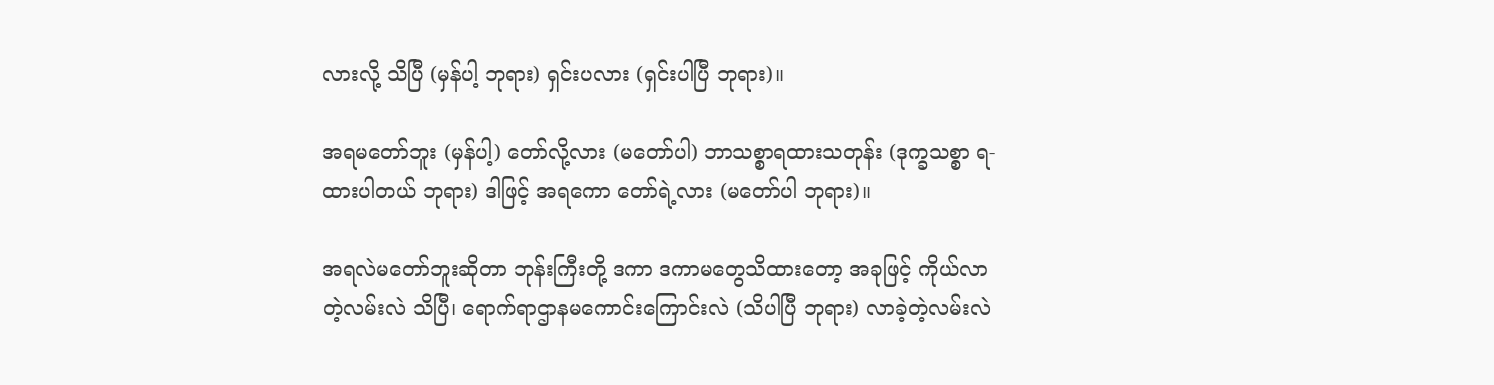လားလို့ သိပြီ (မှန်ပါ့ ဘုရား) ရှင်းပလား (ရှင်းပါပြီ ဘုရား)။

အရမတော်ဘူး (မှန်ပါ့) တော်လို့လား (မတော်ပါ) ဘာသစ္စာရထားသတုန်း (ဒုက္ခသစ္စာ ရ-ထားပါတယ် ဘုရား) ဒါဖြင့် အရကော တော်ရဲ့လား (မတော်ပါ ဘုရား)။

အရလဲမတော်ဘူးဆိုတာ ဘုန်းကြီးတို့ ဒကာ ဒကာမတွေသိထားတော့ အခုဖြင့် ကိုယ်လာတဲ့လမ်းလဲ သိပြီ၊ ရောက်ရာဌာနမကောင်းကြောင်းလဲ (သိပါပြီ ဘုရား) လာခဲ့တဲ့လမ်းလဲ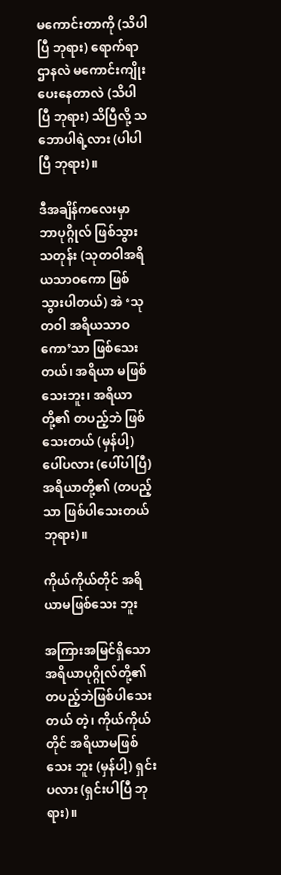မကောင်းတာကို (သိပါပြီ ဘုရား) ရောက်ရာ ဌာနလဲ မကောင်းကျိုးပေးနေတာလဲ (သိပါပြီ ဘုရား) သိပြီလို့ သဘောပါရဲ့လား (ပါပါပြီ ဘုရား)။

ဒီအချိန်ကလေးမှာ ဘာပုဂ္ဂိုလ် ဖြစ်သွားသတုန်း (သုတဝါအရိယသာဝကော ဖြစ်သွားပါတယ်) အဲ ‘သုတဝါ အရိယသာဝကော’သာ ဖြစ်သေးတယ်၊ အရိယာ မဖြစ်သေးဘူး၊ အရိယာတို့၏ တပည့်ဘဲ ဖြစ်သေးတယ် (မှန်ပါ့) ပေါ်ပလား (ပေါ်ပါပြီ) အရိယာတို့၏ (တပည့်သာ ဖြစ်ပါသေးတယ် ဘုရား)။

ကိုယ်ကိုယ်တိုင် အရိယာမဖြစ်သေး ဘူး

အကြားအမြင်ရှိသော အရိယာပုဂ္ဂိုလ်တို့၏ တပည့်ဘဲဖြစ်ပါသေးတယ် တဲ့၊ ကိုယ်ကိုယ်တိုင် အရိယာမဖြစ်သေး ဘူး (မှန်ပါ့) ရှင်းပလား (ရှင်းပါပြီ ဘုရား)။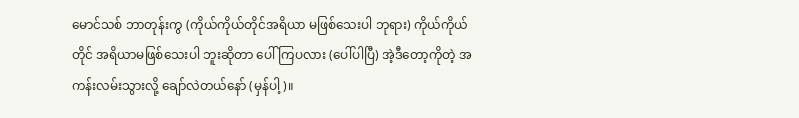မောင်သစ် ဘာတုန်းကွ (ကိုယ်ကိုယ်တိုင်အရိယာ မဖြစ်သေးပါ ဘုရား) ကိုယ်ကိုယ်တိုင် အရိယာမဖြစ်သေးပါ ဘူးဆိုတာ ပေါ်ကြပလား (ပေါ်ပါပြီ) အဲ့ဒီတော့ကိုတဲ့ အကန်းလမ်းသွားလို့ ချော်လဲတယ်နော် (မှန်ပါ့)။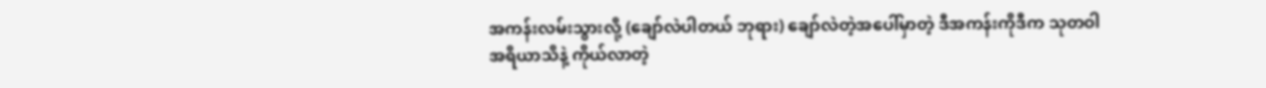အကန်းလမ်းသွားလို့ (ချော်လဲပါတယ် ဘုရား) ချော်လဲတဲ့အပေါ်မှာတဲ့ ဒီအကန်းကိုဒီက သုတဝါ အရိယာသိနဲ့ ကိုယ်လာတဲ့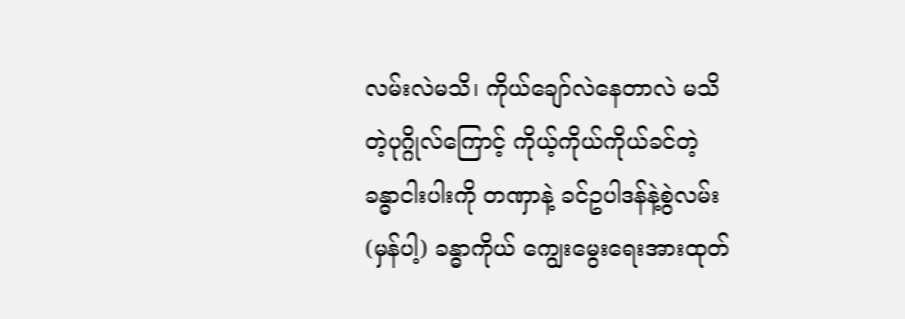လမ်းလဲမသိ၊ ကိုယ်ချော်လဲနေတာလဲ မသိတဲ့ပုဂ္ဂိုလ်ကြောင့် ကိုယ့်ကိုယ်ကိုယ်ခင်တဲ့ ခန္ဓာငါးပါးကို တဏှာနဲ့ ခင်ဥပါဒန်နဲ့စွဲလမ်း (မှန်ပါ့) ခန္ဓာကိုယ် ကျွေးမွေးရေးအားထုတ်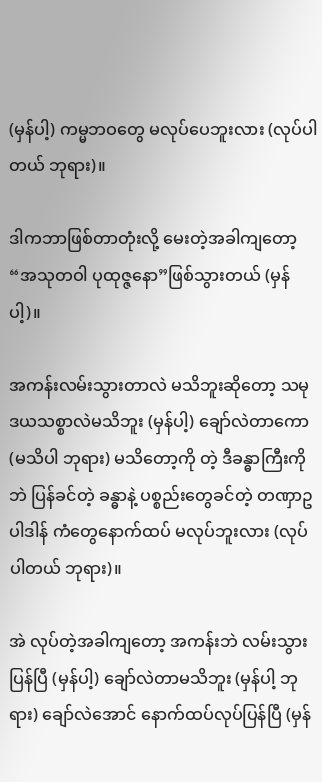(မှန်ပါ့) ကမ္မဘဝတွေ မလုပ်ပေဘူးလား (လုပ်ပါတယ် ဘုရား)။

ဒါကဘာဖြစ်တာတုံးလို့ မေးတဲ့အခါကျတော့ “အသုတဝါ ပုထုဇ္ဇနော”ဖြစ်သွားတယ် (မှန်ပါ့)။

အကန်းလမ်းသွားတာလဲ မသိဘူးဆိုတော့ သမုဒယသစ္စာလဲမသိဘူး (မှန်ပါ့) ချော်လဲတာကော (မသိပါ ဘုရား) မသိတော့ကို တဲ့ ဒီခန္ဓာကြီးကိုဘဲ ပြန်ခင်တဲ့ ခန္ဓာနဲ့ ပစ္စည်းတွေခင်တဲ့ တဏှာဥပါဒါန် ကံတွေနောက်ထပ် မလုပ်ဘူးလား (လုပ်ပါတယ် ဘုရား)။

အဲ လုပ်တဲ့အခါကျတော့ အကန်းဘဲ လမ်းသွားပြန်ပြီ (မှန်ပါ့) ချော်လဲတာမသိဘူး (မှန်ပါ့ ဘုရား) ချော်လဲအောင် နောက်ထပ်လုပ်ပြန်ပြီ (မှန်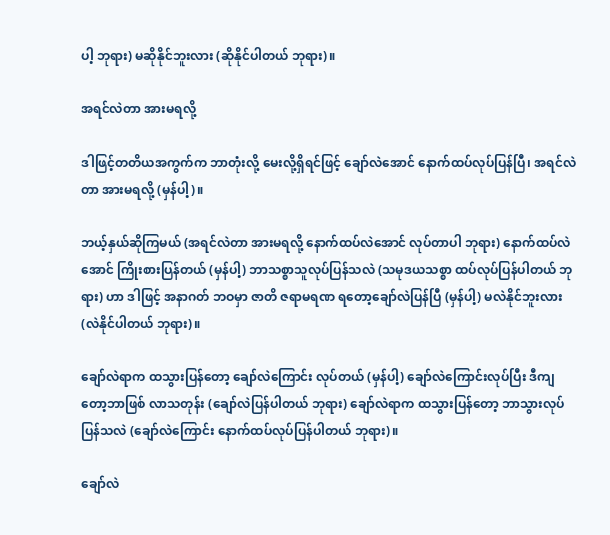ပါ့ ဘုရား) မဆိုနိုင်ဘူးလား (ဆိုနိုင်ပါတယ် ဘုရား)။

အရင်လဲတာ အားမရလို့

ဒါဖြင့်တတိယအကွက်က ဘာတုံးလို့ မေးလို့ရှိရင်ဖြင့် ချော်လဲအောင် နောက်ထပ်လုပ်ပြန်ပြီ၊ အရင်လဲတာ အားမရလို့ (မှန်ပါ့)။

ဘယ့်နှယ်ဆိုကြမယ် (အရင်လဲတာ အားမရလို့ နောက်ထပ်လဲအောင် လုပ်တာပါ ဘုရား) နောက်ထပ်လဲအောင် ကြိုးစားပြန်တယ် (မှန်ပါ့) ဘာသစ္စာသူလုပ်ပြန်သလဲ (သမုဒယသစ္စာ ထပ်လုပ်ပြန်ပါတယ် ဘုရား) ဟာ ဒါဖြင့် အနာဂတ် ဘဝမှာ ဇာတိ ဇရာမရဏ ရတော့ချော်လဲပြန်ပြီ (မှန်ပါ့) မလဲနိုင်ဘူးလား (လဲနိုင်ပါတယ် ဘုရား)။

ချော်လဲရာက ထသွားပြန်တော့ ချော်လဲကြောင်း လုပ်တယ် (မှန်ပါ့) ချော်လဲကြောင်းလုပ်ပြီး ဒီကျတော့ဘာဖြစ် လာသတုန်း (ချော်လဲပြန်ပါတယ် ဘုရား) ချော်လဲရာက ထသွားပြန်တော့ ဘာသွားလုပ်ပြန်သလဲ (ချော်လဲကြောင်း နောက်ထပ်လုပ်ပြန်ပါတယ် ဘုရား)။

ချော်လဲ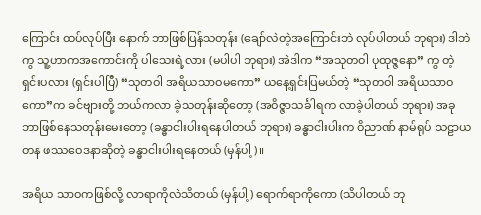ကြောင်း ထပ်လုပ်ပြီး နောက် ဘာဖြစ်ပြန်သတုန်း (ချော်လဲတဲ့အကြောင်းဘဲ လုပ်ပါတယ် ဘုရား) ဒါဘဲကွ သူ့ဟာကအကောင်းကို ပါသေးရဲ့လား (မပါပါ ဘုရား) အဲဒါက “အသုတဝါ ပုထုဇ္ဇနော” ကွ တဲ့ ရှင်းပလား (ရှင်းပါပြီ) “သုတဝါ အရိယသာဝမကော” ယနေ့ရှင်းပြမယ်တဲ့ “သုတဝါ အရိယသာဝကော”က ခင်ဗျားတို့ ဘယ်ကလာ ခဲ့သတုန်းဆိုတော့ (အဝိဇ္ဇာသင်္ခါရက လာခဲ့ပါတယ် ဘုရား) အခုဘာဖြစ်နေသတုန်းမေးတော့ (ခန္ဓာငါးပါးရနေပါတယ် ဘုရား) ခန္ဓာငါးပါးက ဝိညာဏ် နာမ်ရုပ် သဠာယတန ဖဿဝေဒနာဆိုတဲ့ ခန္ဓာငါးပါးရနေတယ် (မှန်ပါ့)။

အရိယ သာဝကဖြစ်လို့ လာရာကိုလဲသိတယ် (မှန်ပါ့) ရောက်ရာကိုကော (သိပါတယ် ဘု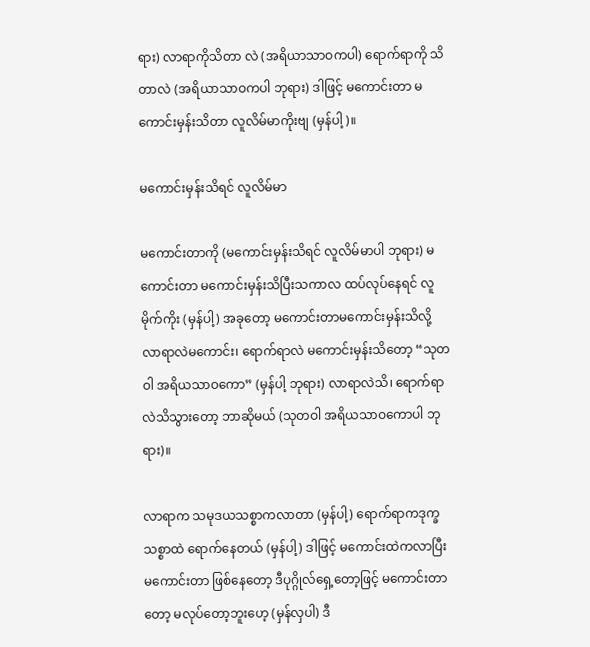ရား) လာရာကိုသိတာ လဲ (အရိယာသာဝကပါ) ရောက်ရာကို သိတာလဲ (အရိယာသာဝကပါ ဘုရား) ဒါဖြင့် မကောင်းတာ မကောင်းမှန်းသိတာ လူလိမ်မာကိုးဗျ (မှန်ပါ့)။

မကောင်းမှန်းသိရင် လူလိမ်မာ

မကောင်းတာကို (မကောင်းမှန်းသိရင် လူလိမ်မာပါ ဘုရား) မကောင်းတာ မကောင်းမှန်းသိပြီးသကာလ ထပ်လုပ်နေရင် လူမိုက်ကိုး (မှန်ပါ့) အခုတော့ မကောင်းတာမကောင်းမှန်းသိလို့ လာရာလဲမကောင်း၊ ရောက်ရာလဲ မကောင်းမှန်းသိတော့ “သုတဝါ အရိယသာဝကော” (မှန်ပါ့ ဘုရား) လာရာလဲသိ၊ ရောက်ရာလဲသိသွားတော့ ဘာဆိုမယ် (သုတဝါ အရိယသာဝကောပါ ဘုရား)။

လာရာက သမုဒယသစ္စာကလာတာ (မှန်ပါ့) ရောက်ရာကဒုက္ခသစ္စာထဲ ရောက်နေတယ် (မှန်ပါ့) ဒါဖြင့် မကောင်းထဲကလာပြီး မကောင်းတာ ဖြစ်နေတော့ ဒီပုဂ္ဂိုလ်ရှေ့တော့ဖြင့် မကောင်းတာတော့ မလုပ်တော့ဘူးဟေ့ (မှန်လှပါ) ဒီ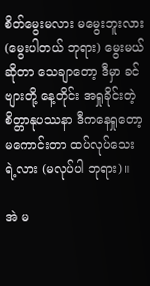စိတ်မွေးမလား မမွေးဘူးလား (မွေးပါတယ် ဘုရား) မွေးမယ်ဆိုတာ သေချာတော့ ဒီမှာ ခင်ဗျားတို့ နေ့တိုင်း အရှုခိုင်းတဲ့ စိတ္တာနုပဿနာ ဒီကနေရှုတော့ မကောင်းတာ ထပ်လုပ်သေးရဲ့လား (မလုပ်ပါ ဘုရား)။

အဲ မ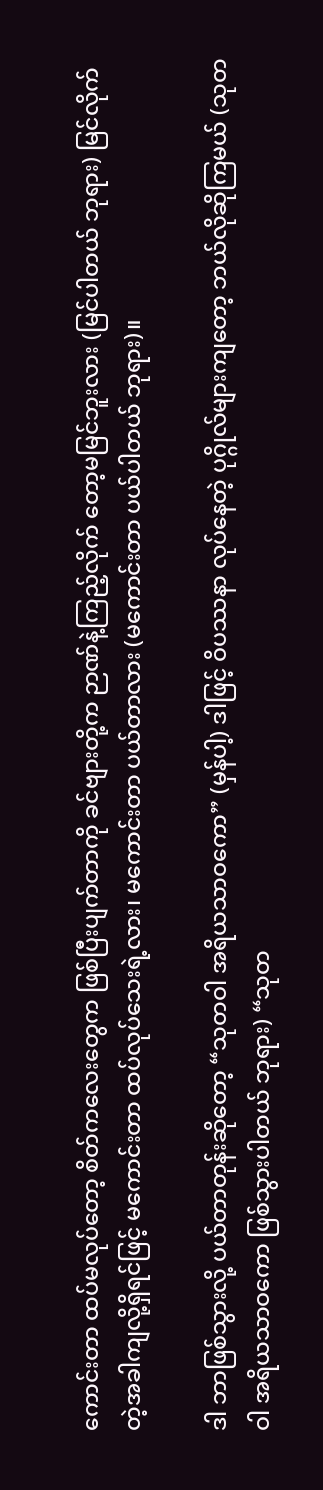ကောင်းတာ ထပ်မလုပ်တော့ စိတ်ကလေးတွေက ဖြစ်ပြီးပျက်တာကို ခင်ဗျားတို့က ဉာဏ်နဲ့ကြည့်လိုက် တော့မမြင်ဘူးလား (မြင်ပါတယ် ဘုရား) မြင်လိုက်တဲ့အခါကျလို့ရှိရင်ဖြင့် မကောင်းတာ ထပ်လုပ်သေးရဲ့လား၊ မကောင်းတာ ပယ်တာလား (မကောင်းတာ ပယ်ပါတယ် ဘုရား)။

ဒါ ဘာဖြစ်သွားလို့ ပယ်တာတုန်းဆိုတော့ “သုတဝါ အရိယသာဝကော” (မှန်ပါ့) ဒါဖြင့် ဝိပဿနာ လုပ်နေတဲ့ ပုဂ္ဂိုလ်များကျတော့ ဘယ်လိုဆိုကြမယ် (သုတဝါ အရိယသာဝကော ဖြစ်သွားပါတယ် ဘုရား) “သုတ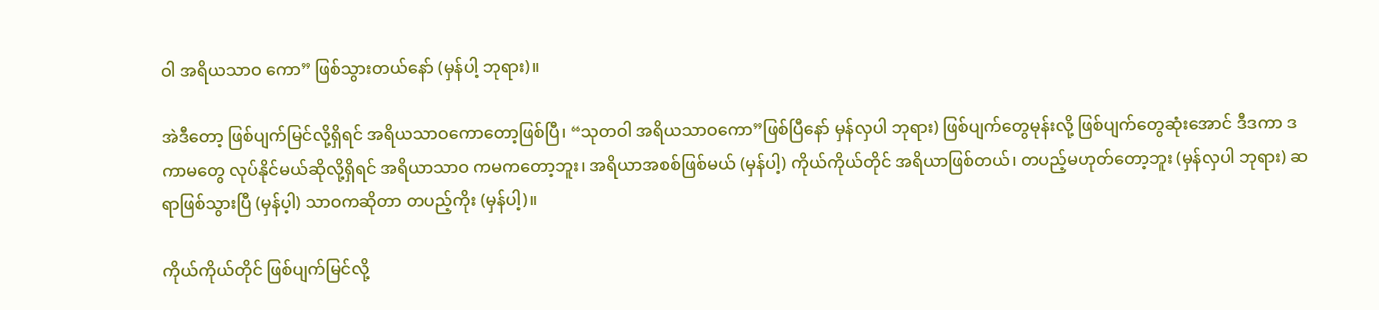ဝါ အရိယသာဝ ကော” ဖြစ်သွားတယ်နော် (မှန်ပါ့ ဘုရား)။

အဲဒီတော့ ဖြစ်ပျက်မြင်လို့ရှိရင် အရိယသာဝကောတော့ဖြစ်ပြီ၊ “သုတဝါ အရိယသာဝကော”ဖြစ်ပြီနော် မှန်လှပါ ဘုရား) ဖြစ်ပျက်တွေမုန်းလို့ ဖြစ်ပျက်တွေဆုံးအောင် ဒီဒကာ ဒကာမတွေ လုပ်နိုင်မယ်ဆိုလို့ရှိရင် အရိယာသာဝ ကမကတော့ဘူး၊ အရိယာအစစ်ဖြစ်မယ် (မှန်ပါ့) ကိုယ်ကိုယ်တိုင် အရိယာဖြစ်တယ်၊ တပည့်မဟုတ်တော့ဘူး (မှန်လှပါ ဘုရား) ဆရာဖြစ်သွားပြီ (မှန်ပ့ါ) သာဝကဆိုတာ တပည့်ကိုး (မှန်ပါ့)။

ကိုယ်ကိုယ်တိုင် ဖြစ်ပျက်မြင်လို့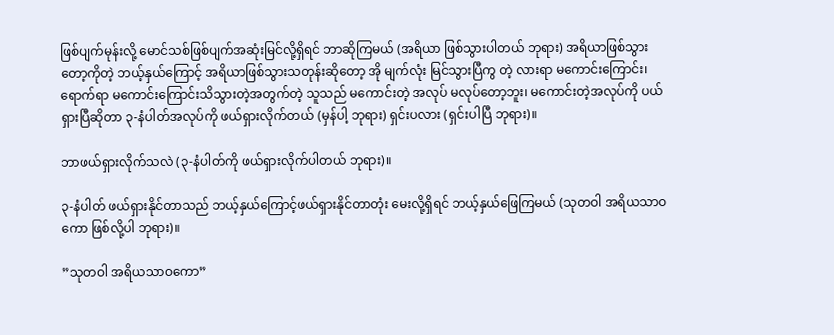ဖြစ်ပျက်မုန်းလို့ မောင်သစ်ဖြစ်ပျက်အဆုံးမြင်လို့ရှိရင် ဘာဆိုကြမယ် (အရိယာ ဖြစ်သွားပါတယ် ဘုရား) အရိယာဖြစ်သွားတော့ကိုတဲ့ ဘယ့်နှယ်ကြောင့် အရိယာဖြစ်သွားသတုန်းဆိုတော့ အို မျက်လုံး မြင်သွားပြီကွ တဲ့ လားရာ မကောင်းကြောင်း၊ ရောက်ရာ မကောင်းကြောင်းသိသွားတဲ့အတွက်တဲ့ သူသည် မကောင်းတဲ့ အလုပ် မလုပ်တော့ဘူး၊ မကောင်းတဲ့အလုပ်ကို ပယ်ရှားပြီဆိုတာ ၃-နံပါတ်အလုပ်ကို ဖယ်ရှားလိုက်တယ် (မှန်ပါ့ ဘုရား) ရှင်းပလား (ရှင်းပါပြီ ဘုရား)။

ဘာဖယ်ရှားလိုက်သလဲ (၃-နံပါတ်ကို ဖယ်ရှားလိုက်ပါတယ် ဘုရား)။

၃-နံပါတ် ဖယ်ရှားနိုင်တာသည် ဘယ့်နှယ်ကြောင့်ဖယ်ရှားနိုင်တာတုံး မေးလို့ရှိရင် ဘယ့်နှယ်ဖြေကြမယ် (သုတဝါ အရိယသာဝကော ဖြစ်လို့ပါ ဘုရား)။

”သုတဝါ အရိယသာဝကော”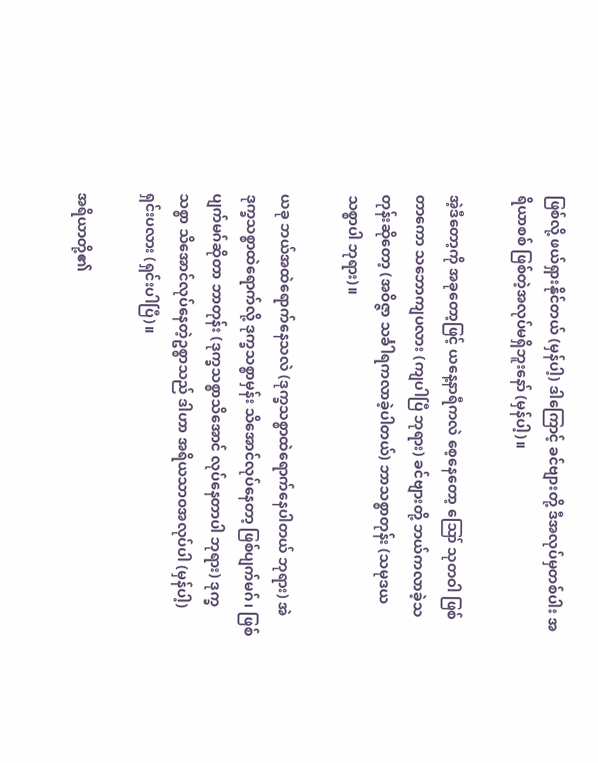ဖြစ်လို့ ဖယ်ရှားနိုင်တယ် (မှန်ပါ့) ဒါကြောင့် ခင်ဗျားတို့ ဒီအလုပ်မှတစ်ပါး အရိယာစစ် ဖြစ်တဲ့အလုပ်မရှိဘူးနော် (မှန်ပါ့)။

အဲ့ဒီတော့ကို အခုတော့ဖြင့် ယနေ့နာရီကလဲ စေ့နေတော့ ဪ သုတဝါ ဖြစ်တာကော သဘောကျပလား (ကျပါပြီ ဘုရား) ခင်ဗျားတို့ ဘယ်ကလာခဲ့သတုန်းဆိုတော့ (အဝိဇ္ဇာ သင်္ခါရကလာခဲ့ပါတယ်) ဘာသစ္စာတုန်း (သမုဒယ သစ္စာပါ ဘုရား)။

ယခု ဘယ်အထဲရောက်နေသလဲ (ဒုက္ခသစ္စာထဲရောက်နေပါတယ် ဘုရား) အဲ ဒုက္ခသစ္စာထဲရောက်လို့ ဒုက္ခသစ္စာမှန်း သိအောင်လုပ်နေတာ့ ဖြစ်ပျက်မဂ်၊ ဖြစ်ပျက်မဂ်ဆိုတာ ဘာတုန်း (ဒုက္ခသစ္စာသိအောင် လုပ်နေတာပါ ဘုရား) ဒုက္ခသစ္စာ သိအောင်လုပ်နေတဲ့ဥစ္စာသည် ဒါဟာ အရိယသာဝအလုပ်ပါ (မှန်ပါ့) ရှင်းပလား (ရှင်းပါပြီ)။

အရိယာတို့၏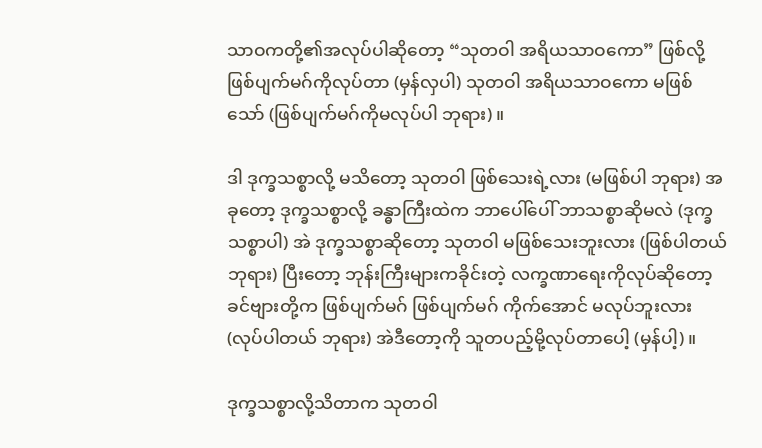သာဝကတို့၏အလုပ်ပါဆိုတော့ “သုတဝါ အရိယသာဝကော” ဖြစ်လို့ ဖြစ်ပျက်မဂ်ကိုလုပ်တာ (မှန်လှပါ) သုတဝါ အရိယသာဝကော မဖြစ်သော် (ဖြစ်ပျက်မဂ်ကိုမလုပ်ပါ ဘုရား)။

ဒါ ဒုက္ခသစ္စာလို့ မသိတော့ သုတဝါ ဖြစ်သေးရဲ့လား (မဖြစ်ပါ ဘုရား) အခုတော့ ဒုက္ခသစ္စာလို့ ခန္ဓာကြီးထဲက ဘာပေါ်ပေါ် ဘာသစ္စာဆိုမလဲ (ဒုက္ခသစ္စာပါ) အဲ ဒုက္ခသစ္စာဆိုတော့ သုတဝါ မဖြစ်သေးဘူးလား (ဖြစ်ပါတယ် ဘုရား) ပြီးတော့ ဘုန်းကြီးများကခိုင်းတဲ့ လက္ခဏာရေးကိုလုပ်ဆိုတော့ ခင်ဗျားတို့က ဖြစ်ပျက်မဂ် ဖြစ်ပျက်မဂ် ကိုက်အောင် မလုပ်ဘူးလား (လုပ်ပါတယ် ဘုရား) အဲဒီတော့ကို သူတပည့်မို့လုပ်တာပေါ့ (မှန်ပါ့)။

ဒုက္ခသစ္စာလို့သိတာက သုတဝါ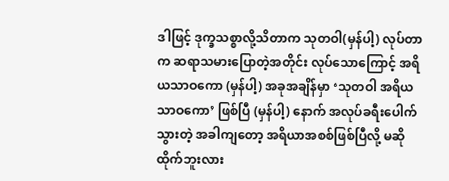ဒါဖြင့် ဒုက္ခသစ္စာလို့သိတာက သုတဝါ(မှန်ပါ့) လုပ်တာက ဆရာသမားပြောတဲ့အတိုင်း လုပ်သောကြောင့် အရိယသာဝကော (မှန်ပါ့) အခုအချိန်မှာ ‘သုတဝါ အရိယသာဝကော’ ဖြစ်ပြီ (မှန်ပါ့) နောက် အလုပ်ခရီးပေါက်သွားတဲ့ အခါကျတော့ အရိယာအစစ်ဖြစ်ပြီလို့ မဆိုထိုက်ဘူးလား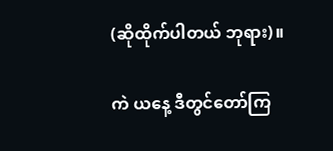(ဆိုထိုက်ပါတယ် ဘုရား)။

ကဲ ယနေ့ ဒီတွင်တော်ကြ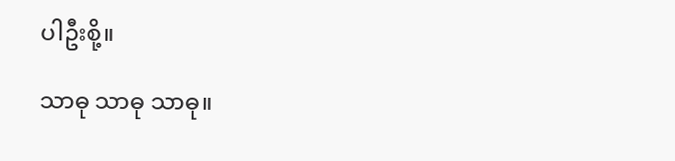ပါဦးစို့။

သာဓု သာဓု သာဓု။